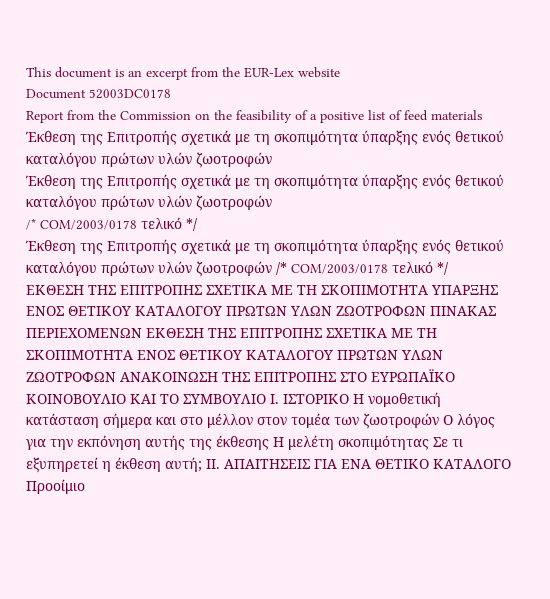This document is an excerpt from the EUR-Lex website
Document 52003DC0178
Report from the Commission on the feasibility of a positive list of feed materials
Έκθεση της Επιτροπής σχετικά με τη σκοπιμότητα ύπαρξης ενός θετικού καταλόγου πρώτων υλών ζωοτροφών
Έκθεση της Επιτροπής σχετικά με τη σκοπιμότητα ύπαρξης ενός θετικού καταλόγου πρώτων υλών ζωοτροφών
/* COM/2003/0178 τελικό */
Έκθεση της Επιτροπής σχετικά με τη σκοπιμότητα ύπαρξης ενός θετικού καταλόγου πρώτων υλών ζωοτροφών /* COM/2003/0178 τελικό */
ΕΚΘΕΣΗ ΤΗΣ ΕΠΙΤΡΟΠΗΣ ΣΧΕΤΙΚΑ ΜΕ ΤΗ ΣΚΟΠΙΜΟΤΗΤΑ ΥΠΑΡΞΗΣ ΕΝΟΣ ΘΕΤΙΚΟΥ ΚΑΤΑΛΟΓΟΥ ΠΡΩΤΩΝ ΥΛΩΝ ΖΩΟΤΡΟΦΩΝ ΠΙΝΑΚΑΣ ΠΕΡΙΕΧΟΜΕΝΩΝ ΕΚΘΕΣΗ ΤΗΣ ΕΠΙΤΡΟΠΗΣ ΣΧΕΤΙΚΑ ΜΕ ΤΗ ΣΚΟΠΙΜΟΤΗΤΑ ΕΝΟΣ ΘΕΤΙΚΟΥ ΚΑΤΑΛΟΓΟΥ ΠΡΩΤΩΝ ΥΛΩΝ ΖΩΟΤΡΟΦΩΝ ΑΝΑΚΟΙΝΩΣΗ ΤΗΣ ΕΠΙΤΡΟΠΗΣ ΣΤΟ ΕΥΡΩΠΑΪΚΟ ΚΟΙΝΟΒΟΥΛΙΟ ΚΑΙ ΤΟ ΣΥΜΒΟΥΛΙΟ Ι. ΙΣΤΟΡΙΚΟ Η νομοθετική κατάσταση σήμερα και στο μέλλον στον τομέα των ζωοτροφών Ο λόγος για την εκπόνηση αυτής της έκθεσης Η μελέτη σκοπιμότητας Σε τι εξυπηρετεί η έκθεση αυτή; ΙΙ. ΑΠΑΙΤΗΣΕΙΣ ΓΙΑ ΕΝΑ ΘΕΤΙΚΟ ΚΑΤΑΛΟΓΟ Προοίμιο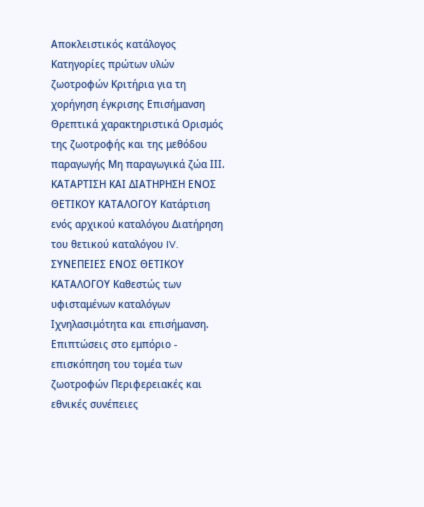Αποκλειστικός κατάλογος Κατηγορίες πρώτων υλών ζωοτροφών Κριτήρια για τη χορήγηση έγκρισης Επισήμανση Θρεπτικά χαρακτηριστικά Ορισμός της ζωοτροφής και της μεθόδου παραγωγής Μη παραγωγικά ζώα ΙΙΙ. ΚΑΤΑΡΤΙΣΗ ΚΑΙ ΔΙΑΤΗΡΗΣΗ ΕΝΟΣ ΘΕΤΙΚΟΥ ΚΑΤΑΛΟΓΟΥ Κατάρτιση ενός αρχικού καταλόγου Διατήρηση του θετικού καταλόγου IV. ΣΥΝΕΠΕΙΕΣ ΕΝΟΣ ΘΕΤΙΚΟΥ ΚΑΤΑΛΟΓΟΥ Καθεστώς των υφισταμένων καταλόγων Ιχνηλασιμότητα και επισήμανση. Επιπτώσεις στο εμπόριο - επισκόπηση του τομέα των ζωοτροφών Περιφερειακές και εθνικές συνέπειες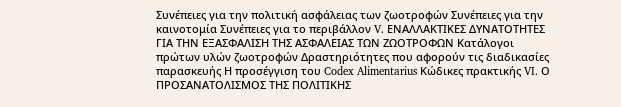Συνέπειες για την πολιτική ασφάλειας των ζωοτροφών Συνέπειες για την καινοτομία Συνέπειες για το περιβάλλον V. ΕΝΑΛΛΑΚΤΙΚΕΣ ΔΥΝΑΤΟΤΗΤΕΣ ΓΙΑ ΤΗΝ ΕΞΑΣΦΑΛΙΣΗ ΤΗΣ ΑΣΦΑΛΕΙΑΣ ΤΩΝ ΖΩΟΤΡΟΦΩΝ Κατάλογοι πρώτων υλών ζωοτροφών Δραστηριότητες που αφορούν τις διαδικασίες παρασκευής Η προσέγγιση του Codex Alimentarius Κώδικες πρακτικής VI. Ο ΠΡΟΣΑΝΑΤΟΛΙΣΜΟΣ ΤΗΣ ΠΟΛΙΤΙΚΗΣ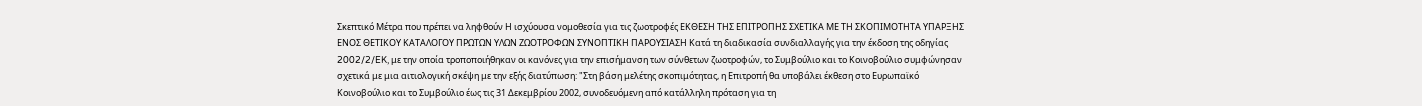Σκεπτικό Μέτρα που πρέπει να ληφθούν Η ισχύουσα νομοθεσία για τις ζωοτροφές ΕΚΘΕΣΗ ΤΗΣ ΕΠΙΤΡΟΠΗΣ ΣΧΕΤΙΚΑ ΜΕ ΤΗ ΣΚΟΠΙΜΟΤΗΤΑ ΥΠΑΡΞΗΣ ΕΝΟΣ ΘΕΤΙΚΟΥ ΚΑΤΑΛΟΓΟΥ ΠΡΩΤΩΝ ΥΛΩΝ ΖΩΟΤΡΟΦΩΝ ΣΥΝΟΠΤΙΚΗ ΠΑΡΟΥΣΙΑΣΗ Κατά τη διαδικασία συνδιαλλαγής για την έκδοση της οδηγίας 2002/2/EK, με την οποία τροποποιήθηκαν οι κανόνες για την επισήμανση των σύνθετων ζωοτροφών, το Συμβούλιο και το Κοινοβούλιο συμφώνησαν σχετικά με μια αιτιολογική σκέψη με την εξής διατύπωση: "Στη βάση μελέτης σκοπιμότητας, η Επιτροπή θα υποβάλει έκθεση στο Ευρωπαϊκό Κοινοβούλιο και το Συμβούλιο έως τις 31 Δεκεμβρίου 2002, συνοδευόμενη από κατάλληλη πρόταση για τη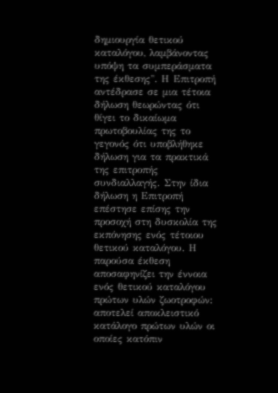δημιουργία θετικού καταλόγου, λαμβάνοντας υπόψη τα συμπεράσματα της έκθεσης". Η Επιτροπή αντέδρασε σε μια τέτοια δήλωση θεωρώντας ότι θίγει το δικαίωμα πρωτοβουλίας της το γεγονός ότι υποβλήθηκε δήλωση για τα πρακτικά της επιτροπής συνδιαλλαγής. Στην ίδια δήλωση η Επιτροπή επέστησε επίσης την προσοχή στη δυσκολία της εκπόνησης ενός τέτοιου θετικού καταλόγου. Η παρούσα έκθεση αποσαφηνίζει την έννοια ενός θετικού καταλόγου πρώτων υλών ζωοτροφών: αποτελεί αποκλειστικό κατάλογο πρώτων υλών οι οποίες κατόπιν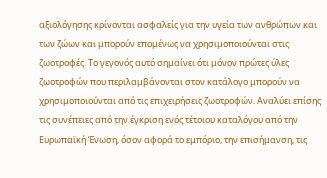αξιολόγησης κρίνονται ασφαλείς για την υγεία των ανθρώπων και των ζώων και μπορούν επομένως να χρησιμοποιούνται στις ζωοτροφές. Το γεγονός αυτό σημαίνει ότι μόνον πρώτες ύλες ζωοτροφών που περιλαμβάνονται στον κατάλογο μπορούν να χρησιμοποιούνται από τις επιχειρήσεις ζωοτροφών. Αναλύει επίσης τις συνέπειες από την έγκριση ενός τέτοιου καταλόγου από την Ευρωπαϊκή Ένωση, όσον αφορά το εμπόριο, την επισήμανση, τις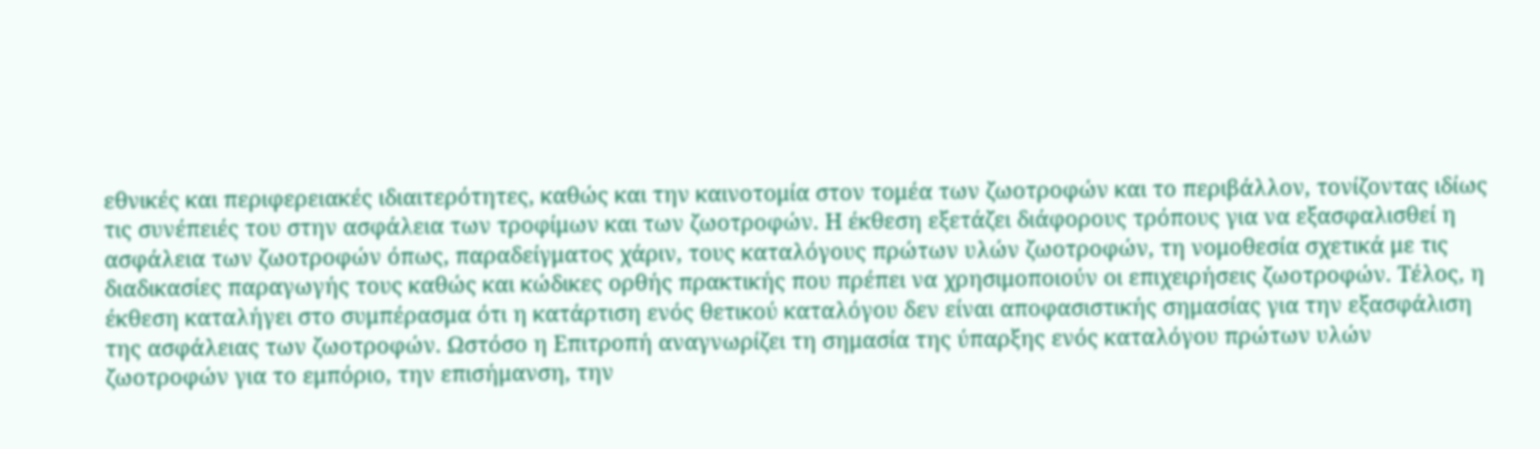εθνικές και περιφερειακές ιδιαιτερότητες, καθώς και την καινοτομία στον τομέα των ζωοτροφών και το περιβάλλον, τονίζοντας ιδίως τις συνέπειές του στην ασφάλεια των τροφίμων και των ζωοτροφών. Η έκθεση εξετάζει διάφορους τρόπους για να εξασφαλισθεί η ασφάλεια των ζωοτροφών όπως, παραδείγματος χάριν, τους καταλόγους πρώτων υλών ζωοτροφών, τη νομοθεσία σχετικά με τις διαδικασίες παραγωγής τους καθώς και κώδικες ορθής πρακτικής που πρέπει να χρησιμοποιούν οι επιχειρήσεις ζωοτροφών. Τέλος, η έκθεση καταλήγει στο συμπέρασμα ότι η κατάρτιση ενός θετικού καταλόγου δεν είναι αποφασιστικής σημασίας για την εξασφάλιση της ασφάλειας των ζωοτροφών. Ωστόσο η Επιτροπή αναγνωρίζει τη σημασία της ύπαρξης ενός καταλόγου πρώτων υλών ζωοτροφών για το εμπόριο, την επισήμανση, την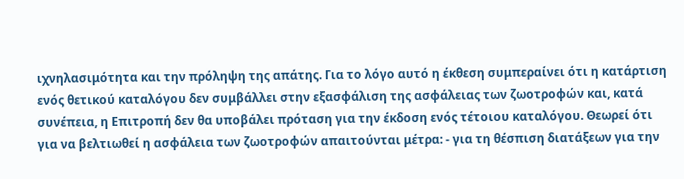ιχνηλασιμότητα και την πρόληψη της απάτης. Για το λόγο αυτό η έκθεση συμπεραίνει ότι η κατάρτιση ενός θετικού καταλόγου δεν συμβάλλει στην εξασφάλιση της ασφάλειας των ζωοτροφών και, κατά συνέπεια, η Επιτροπή δεν θα υποβάλει πρόταση για την έκδοση ενός τέτοιου καταλόγου. Θεωρεί ότι για να βελτιωθεί η ασφάλεια των ζωοτροφών απαιτούνται μέτρα: - για τη θέσπιση διατάξεων για την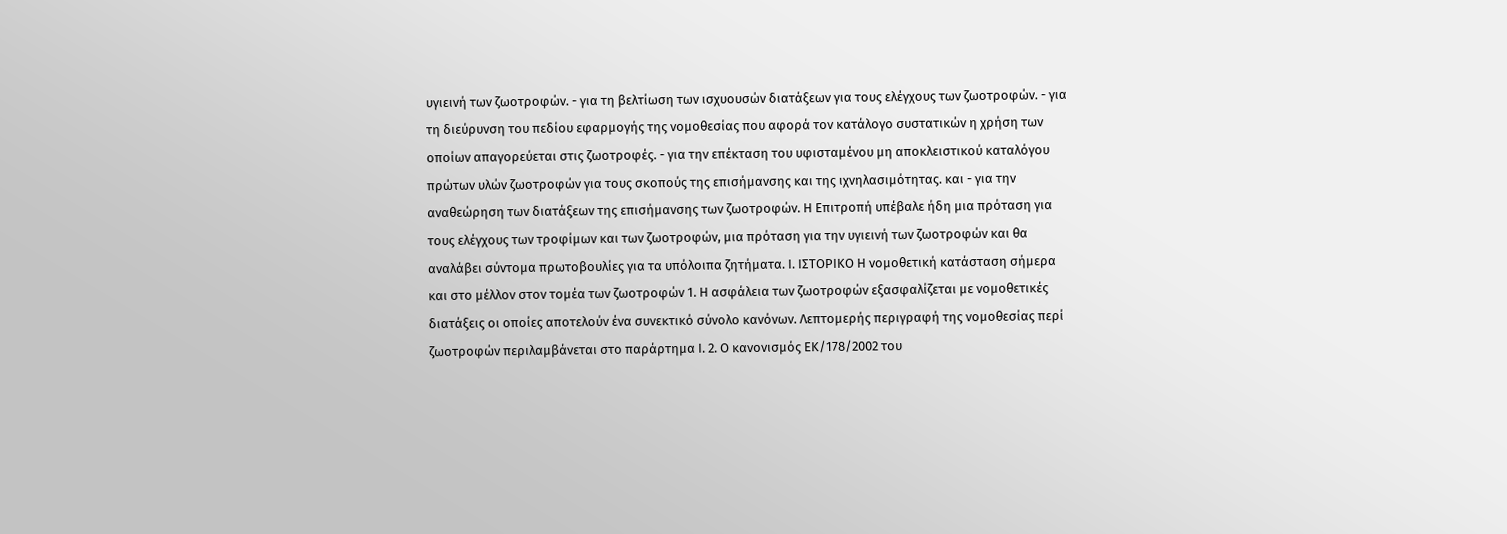υγιεινή των ζωοτροφών. - για τη βελτίωση των ισχυουσών διατάξεων για τους ελέγχους των ζωοτροφών. - για τη διεύρυνση του πεδίου εφαρμογής της νομοθεσίας που αφορά τον κατάλογο συστατικών η χρήση των οποίων απαγορεύεται στις ζωοτροφές. - για την επέκταση του υφισταμένου μη αποκλειστικού καταλόγου πρώτων υλών ζωοτροφών για τους σκοπούς της επισήμανσης και της ιχνηλασιμότητας. και - για την αναθεώρηση των διατάξεων της επισήμανσης των ζωοτροφών. Η Επιτροπή υπέβαλε ήδη μια πρόταση για τους ελέγχους των τροφίμων και των ζωοτροφών, μια πρόταση για την υγιεινή των ζωοτροφών και θα αναλάβει σύντομα πρωτοβουλίες για τα υπόλοιπα ζητήματα. Ι. ΙΣΤΟΡΙΚΟ Η νομοθετική κατάσταση σήμερα και στο μέλλον στον τομέα των ζωοτροφών 1. Η ασφάλεια των ζωοτροφών εξασφαλίζεται με νομοθετικές διατάξεις οι οποίες αποτελούν ένα συνεκτικό σύνολο κανόνων. Λεπτομερής περιγραφή της νομοθεσίας περί ζωοτροφών περιλαμβάνεται στο παράρτημα Ι. 2. Ο κανονισμός EΚ/178/2002 του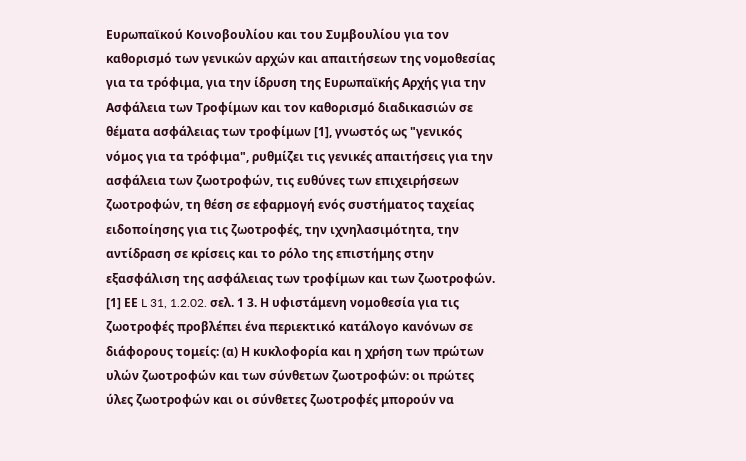Ευρωπαϊκού Κοινοβουλίου και του Συμβουλίου για τον καθορισμό των γενικών αρχών και απαιτήσεων της νομοθεσίας για τα τρόφιμα, για την ίδρυση της Eυρωπαϊκής Aρχής για την Aσφάλεια των Tροφίμων και τον καθορισμό διαδικασιών σε θέματα ασφάλειας των τροφίμων [1], γνωστός ως "γενικός νόμος για τα τρόφιμα", ρυθμίζει τις γενικές απαιτήσεις για την ασφάλεια των ζωοτροφών, τις ευθύνες των επιχειρήσεων ζωοτροφών, τη θέση σε εφαρμογή ενός συστήματος ταχείας ειδοποίησης για τις ζωοτροφές, την ιχνηλασιμότητα, την αντίδραση σε κρίσεις και το ρόλο της επιστήμης στην εξασφάλιση της ασφάλειας των τροφίμων και των ζωοτροφών. [1] ΕΕ L 31, 1.2.02. σελ. 1 3. Η υφιστάμενη νομοθεσία για τις ζωοτροφές προβλέπει ένα περιεκτικό κατάλογο κανόνων σε διάφορους τομείς: (α) Η κυκλοφορία και η χρήση των πρώτων υλών ζωοτροφών και των σύνθετων ζωοτροφών: οι πρώτες ύλες ζωοτροφών και οι σύνθετες ζωοτροφές μπορούν να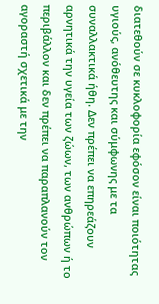διατεθούν σε κυκλοφορία εφόσον είναι ποιότητας υγιούς, ανόθευτης και σύμφωνης με τα συναλλακτικά ήθη. Δεν πρέπει να επηρεάζουν αρνητικά την υγεία των ζώων, των ανθρώπων ή το περιβάλλον και δεν πρέπει να παραπλανούν τον αγοραστή σχετικά με την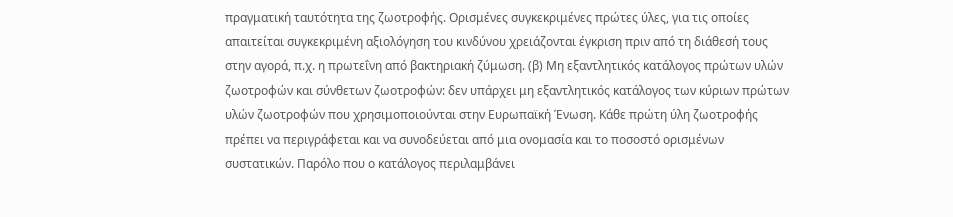πραγματική ταυτότητα της ζωοτροφής. Ορισμένες συγκεκριμένες πρώτες ύλες, για τις οποίες απαιτείται συγκεκριμένη αξιολόγηση του κινδύνου χρειάζονται έγκριση πριν από τη διάθεσή τους στην αγορά, π.χ. η πρωτεΐνη από βακτηριακή ζύμωση. (β) Μη εξαντλητικός κατάλογος πρώτων υλών ζωοτροφών και σύνθετων ζωοτροφών: δεν υπάρχει μη εξαντλητικός κατάλογος των κύριων πρώτων υλών ζωοτροφών που χρησιμοποιούνται στην Ευρωπαϊκή Ένωση. Κάθε πρώτη ύλη ζωοτροφής πρέπει να περιγράφεται και να συνοδεύεται από μια ονομασία και το ποσοστό ορισμένων συστατικών. Παρόλο που ο κατάλογος περιλαμβάνει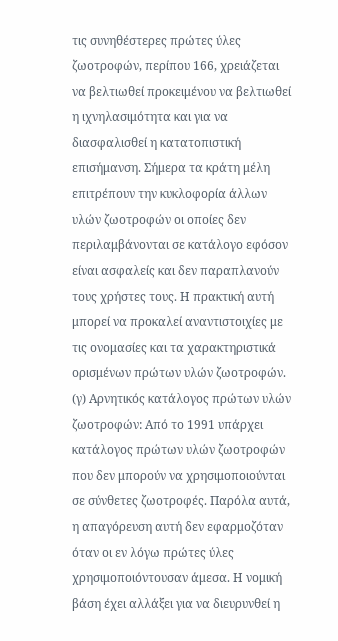τις συνηθέστερες πρώτες ύλες ζωοτροφών, περίπου 166, χρειάζεται να βελτιωθεί προκειμένου να βελτιωθεί η ιχνηλασιμότητα και για να διασφαλισθεί η κατατοπιστική επισήμανση. Σήμερα τα κράτη μέλη επιτρέπουν την κυκλοφορία άλλων υλών ζωοτροφών οι οποίες δεν περιλαμβάνονται σε κατάλογο εφόσον είναι ασφαλείς και δεν παραπλανούν τους χρήστες τους. Η πρακτική αυτή μπορεί να προκαλεί αναντιστοιχίες με τις ονομασίες και τα χαρακτηριστικά ορισμένων πρώτων υλών ζωοτροφών. (γ) Αρνητικός κατάλογος πρώτων υλών ζωοτροφών: Από το 1991 υπάρχει κατάλογος πρώτων υλών ζωοτροφών που δεν μπορούν να χρησιμοποιούνται σε σύνθετες ζωοτροφές. Παρόλα αυτά, η απαγόρευση αυτή δεν εφαρμοζόταν όταν οι εν λόγω πρώτες ύλες χρησιμοποιόντουσαν άμεσα. Η νομική βάση έχει αλλάξει για να διευρυνθεί η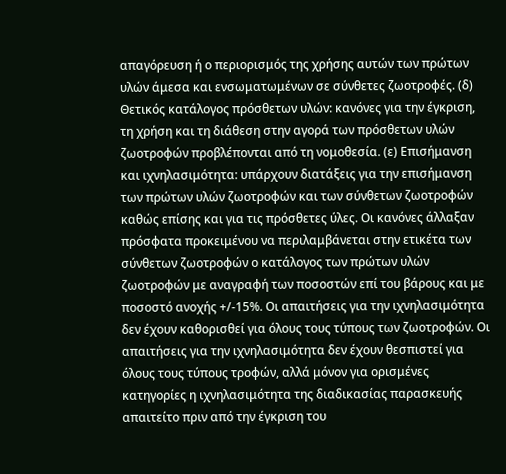απαγόρευση ή ο περιορισμός της χρήσης αυτών των πρώτων υλών άμεσα και ενσωματωμένων σε σύνθετες ζωοτροφές. (δ) Θετικός κατάλογος πρόσθετων υλών: κανόνες για την έγκριση, τη χρήση και τη διάθεση στην αγορά των πρόσθετων υλών ζωοτροφών προβλέπονται από τη νομοθεσία. (ε) Επισήμανση και ιχνηλασιμότητα: υπάρχουν διατάξεις για την επισήμανση των πρώτων υλών ζωοτροφών και των σύνθετων ζωοτροφών καθώς επίσης και για τις πρόσθετες ύλες. Οι κανόνες άλλαξαν πρόσφατα προκειμένου να περιλαμβάνεται στην ετικέτα των σύνθετων ζωοτροφών ο κατάλογος των πρώτων υλών ζωοτροφών με αναγραφή των ποσοστών επί του βάρους και με ποσοστό ανοχής +/-15%. Οι απαιτήσεις για την ιχνηλασιμότητα δεν έχουν καθορισθεί για όλους τους τύπους των ζωοτροφών. Οι απαιτήσεις για την ιχνηλασιμότητα δεν έχουν θεσπιστεί για όλους τους τύπους τροφών, αλλά μόνον για ορισμένες κατηγορίες η ιχνηλασιμότητα της διαδικασίας παρασκευής απαιτείτο πριν από την έγκριση του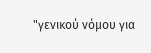"γενικού νόμου για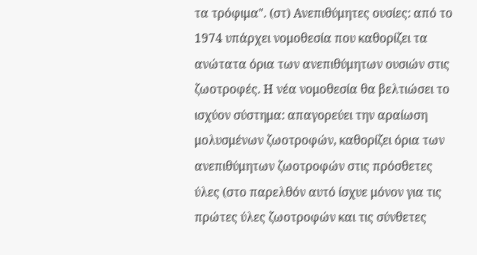τα τρόφιμα". (στ) Ανεπιθύμητες ουσίες: από το 1974 υπάρχει νομοθεσία που καθορίζει τα ανώτατα όρια των ανεπιθύμητων ουσιών στις ζωοτροφές. Η νέα νομοθεσία θα βελτιώσει το ισχύον σύστημα: απαγορεύει την αραίωση μολυσμένων ζωοτροφών, καθορίζει όρια των ανεπιθύμητων ζωοτροφών στις πρόσθετες ύλες (στο παρελθόν αυτό ίσχυε μόνον για τις πρώτες ύλες ζωοτροφών και τις σύνθετες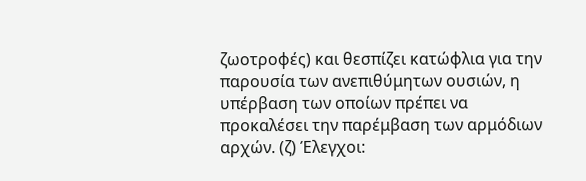ζωοτροφές) και θεσπίζει κατώφλια για την παρουσία των ανεπιθύμητων ουσιών, η υπέρβαση των οποίων πρέπει να προκαλέσει την παρέμβαση των αρμόδιων αρχών. (ζ) Έλεγχοι: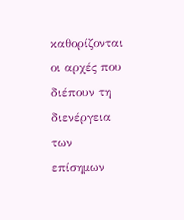καθορίζονται οι αρχές που διέπουν τη διενέργεια των επίσημων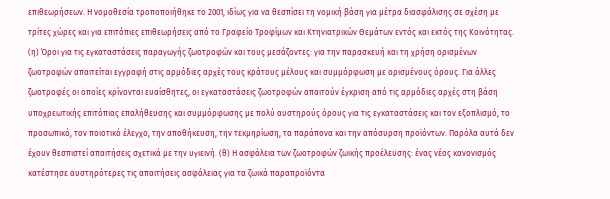επιθεωρήσεων. Η νομοθεσία τροποποιήθηκε το 2001, ιδίως για να θεσπίσει τη νομική βάση για μέτρα διασφάλισης σε σχέση με τρίτες χώρες και για επιτόπιες επιθεωρήσεις από το Γραφείο Τροφίμων και Κτηνιατρικών Θεμάτων εντός και εκτός της Κοινότητας. (η) Όροι για τις εγκαταστάσεις παραγωγής ζωοτροφών και τους μεσάζοντες: για την παρασκευή και τη χρήση ορισμένων ζωοτροφών απαιτείται εγγραφή στις αρμόδιες αρχές τους κράτους μέλους και συμμόρφωση με ορισμένους όρους. Για άλλες ζωοτροφές οι οποίες κρίνονται ευαίσθητες, οι εγκαταστάσεις ζωοτροφών απαιτούν έγκριση από τις αρμόδιες αρχές στη βάση υποχρεωτικής επιτόπιας επαλήθευσης και συμμόρφωσης με πολύ αυστηρούς όρους για τις εγκαταστάσεις και τον εξοπλισμό, το προσωπικό, τον ποιοτικό έλεγχο, την αποθήκευση, την τεκμηρίωση, τα παράπονα και την απόσυρση προϊόντων. Παρόλα αυτά δεν έχουν θεσπιστεί απαιτήσεις σχετικά με την υγιεινή. (θ) Η ασφάλεια των ζωοτροφών ζωικής προέλευσης: ένας νέος κανονισμός κατέστησε αυστηρότερες τις απαιτήσεις ασφάλειας για τα ζωικά παραπροϊόντα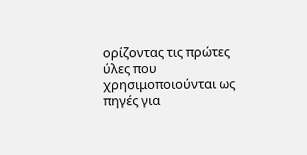ορίζοντας τις πρώτες ύλες που χρησιμοποιούνται ως πηγές για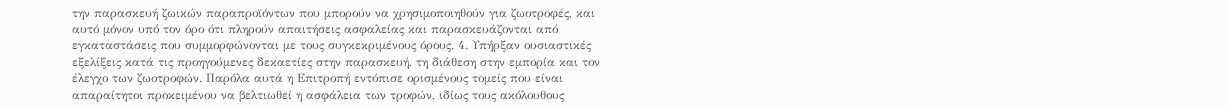την παρασκευή ζωικών παραπροϊόντων που μπορούν να χρησιμοποιηθούν για ζωοτροφές, και αυτό μόνον υπό τον όρο ότι πληρούν απαιτήσεις ασφαλείας και παρασκευάζονται από εγκαταστάσεις που συμμορφώνονται με τους συγκεκριμένους όρους. 4. Υπήρξαν ουσιαστικές εξελίξεις κατά τις προηγούμενες δεκαετίες στην παρασκευή, τη διάθεση στην εμπορία και τον έλεγχο των ζωοτροφών. Παρόλα αυτά η Επιτροπή εντόπισε ορισμένους τομείς που είναι απαραίτητοι προκειμένου να βελτιωθεί η ασφάλεια των τροφών, ιδίως τους ακόλουθους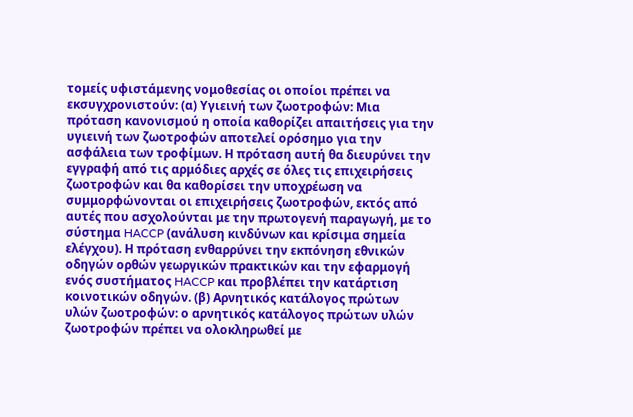τομείς υφιστάμενης νομοθεσίας οι οποίοι πρέπει να εκσυγχρονιστούν: (α) Υγιεινή των ζωοτροφών: Μια πρόταση κανονισμού η οποία καθορίζει απαιτήσεις για την υγιεινή των ζωοτροφών αποτελεί ορόσημο για την ασφάλεια των τροφίμων. Η πρόταση αυτή θα διευρύνει την εγγραφή από τις αρμόδιες αρχές σε όλες τις επιχειρήσεις ζωοτροφών και θα καθορίσει την υποχρέωση να συμμορφώνονται οι επιχειρήσεις ζωοτροφών, εκτός από αυτές που ασχολούνται με την πρωτογενή παραγωγή, με το σύστημα HACCP (ανάλυση κινδύνων και κρίσιμα σημεία ελέγχου). Η πρόταση ενθαρρύνει την εκπόνηση εθνικών οδηγών ορθών γεωργικών πρακτικών και την εφαρμογή ενός συστήματος HACCP και προβλέπει την κατάρτιση κοινοτικών οδηγών. (β) Αρνητικός κατάλογος πρώτων υλών ζωοτροφών: ο αρνητικός κατάλογος πρώτων υλών ζωοτροφών πρέπει να ολοκληρωθεί με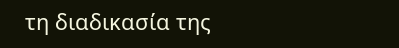τη διαδικασία της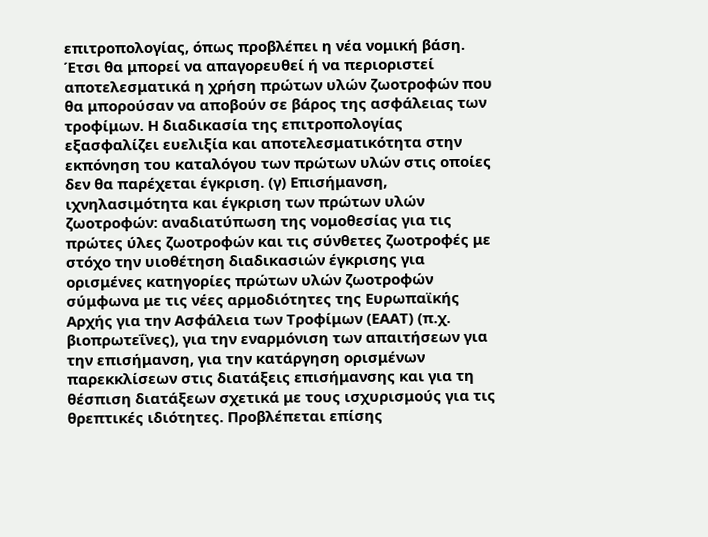επιτροπολογίας, όπως προβλέπει η νέα νομική βάση. Έτσι θα μπορεί να απαγορευθεί ή να περιοριστεί αποτελεσματικά η χρήση πρώτων υλών ζωοτροφών που θα μπορούσαν να αποβούν σε βάρος της ασφάλειας των τροφίμων. Η διαδικασία της επιτροπολογίας εξασφαλίζει ευελιξία και αποτελεσματικότητα στην εκπόνηση του καταλόγου των πρώτων υλών στις οποίες δεν θα παρέχεται έγκριση. (γ) Επισήμανση, ιχνηλασιμότητα και έγκριση των πρώτων υλών ζωοτροφών: αναδιατύπωση της νομοθεσίας για τις πρώτες ύλες ζωοτροφών και τις σύνθετες ζωοτροφές με στόχο την υιοθέτηση διαδικασιών έγκρισης για ορισμένες κατηγορίες πρώτων υλών ζωοτροφών σύμφωνα με τις νέες αρμοδιότητες της Ευρωπαϊκής Αρχής για την Ασφάλεια των Τροφίμων (ΕΑΑΤ) (π.χ. βιοπρωτεΐνες), για την εναρμόνιση των απαιτήσεων για την επισήμανση, για την κατάργηση ορισμένων παρεκκλίσεων στις διατάξεις επισήμανσης και για τη θέσπιση διατάξεων σχετικά με τους ισχυρισμούς για τις θρεπτικές ιδιότητες. Προβλέπεται επίσης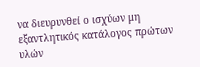να διευρυνθεί ο ισχύων μη εξαντλητικός κατάλογος πρώτων υλών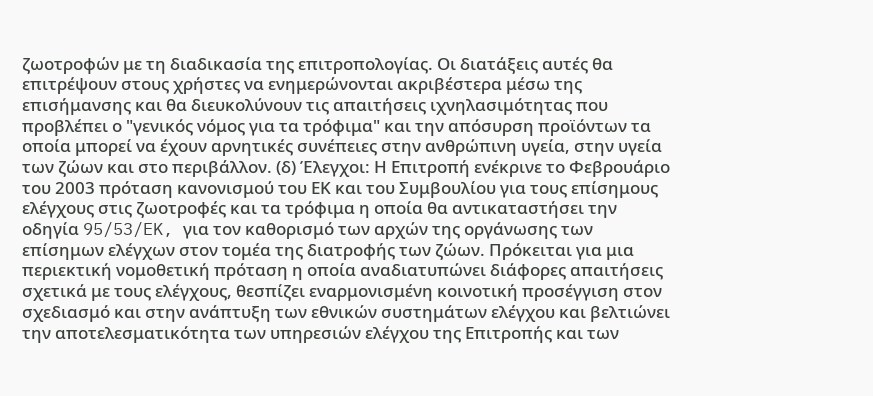ζωοτροφών με τη διαδικασία της επιτροπολογίας. Οι διατάξεις αυτές θα επιτρέψουν στους χρήστες να ενημερώνονται ακριβέστερα μέσω της επισήμανσης και θα διευκολύνουν τις απαιτήσεις ιχνηλασιμότητας που προβλέπει ο "γενικός νόμος για τα τρόφιμα" και την απόσυρση προϊόντων τα οποία μπορεί να έχουν αρνητικές συνέπειες στην ανθρώπινη υγεία, στην υγεία των ζώων και στο περιβάλλον. (δ) Έλεγχοι: Η Επιτροπή ενέκρινε το Φεβρουάριο του 2003 πρόταση κανονισμού του ΕΚ και του Συμβουλίου για τους επίσημους ελέγχους στις ζωοτροφές και τα τρόφιμα η οποία θα αντικαταστήσει την οδηγία 95/53/EK, για τον καθορισμό των αρχών της οργάνωσης των επίσημων ελέγχων στον τομέα της διατροφής των ζώων. Πρόκειται για μια περιεκτική νομοθετική πρόταση η οποία αναδιατυπώνει διάφορες απαιτήσεις σχετικά με τους ελέγχους, θεσπίζει εναρμονισμένη κοινοτική προσέγγιση στον σχεδιασμό και στην ανάπτυξη των εθνικών συστημάτων ελέγχου και βελτιώνει την αποτελεσματικότητα των υπηρεσιών ελέγχου της Επιτροπής και των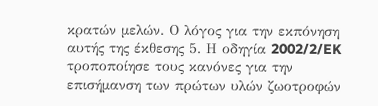κρατών μελών. Ο λόγος για την εκπόνηση αυτής της έκθεσης 5. Η οδηγία 2002/2/EK τροποποίησε τους κανόνες για την επισήμανση των πρώτων υλών ζωοτροφών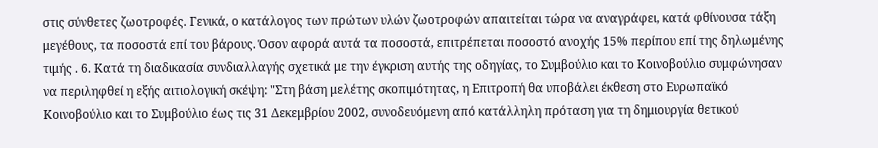στις σύνθετες ζωοτροφές. Γενικά, ο κατάλογος των πρώτων υλών ζωοτροφών απαιτείται τώρα να αναγράφει, κατά φθίνουσα τάξη μεγέθους, τα ποσοστά επί του βάρους. Όσον αφορά αυτά τα ποσοστά, επιτρέπεται ποσοστό ανοχής 15% περίπου επί της δηλωμένης τιμής . 6. Κατά τη διαδικασία συνδιαλλαγής σχετικά με την έγκριση αυτής της οδηγίας, το Συμβούλιο και το Κοινοβούλιο συμφώνησαν να περιληφθεί η εξής αιτιολογική σκέψη: "Στη βάση μελέτης σκοπιμότητας, η Επιτροπή θα υποβάλει έκθεση στο Ευρωπαϊκό Κοινοβούλιο και το Συμβούλιο έως τις 31 Δεκεμβρίου 2002, συνοδευόμενη από κατάλληλη πρόταση για τη δημιουργία θετικού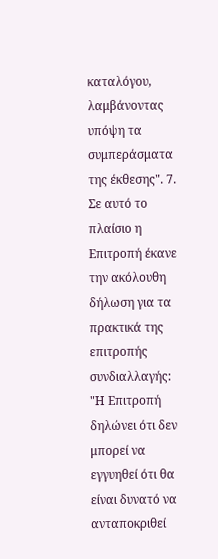καταλόγου, λαμβάνοντας υπόψη τα συμπεράσματα της έκθεσης". 7. Σε αυτό το πλαίσιο η Επιτροπή έκανε την ακόλουθη δήλωση για τα πρακτικά της επιτροπής συνδιαλλαγής: "Η Επιτροπή δηλώνει ότι δεν μπορεί να εγγυηθεί ότι θα είναι δυνατό να ανταποκριθεί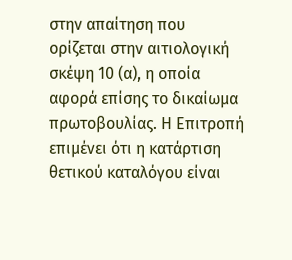στην απαίτηση που ορίζεται στην αιτιολογική σκέψη 10 (α), η οποία αφορά επίσης το δικαίωμα πρωτοβουλίας. Η Επιτροπή επιμένει ότι η κατάρτιση θετικού καταλόγου είναι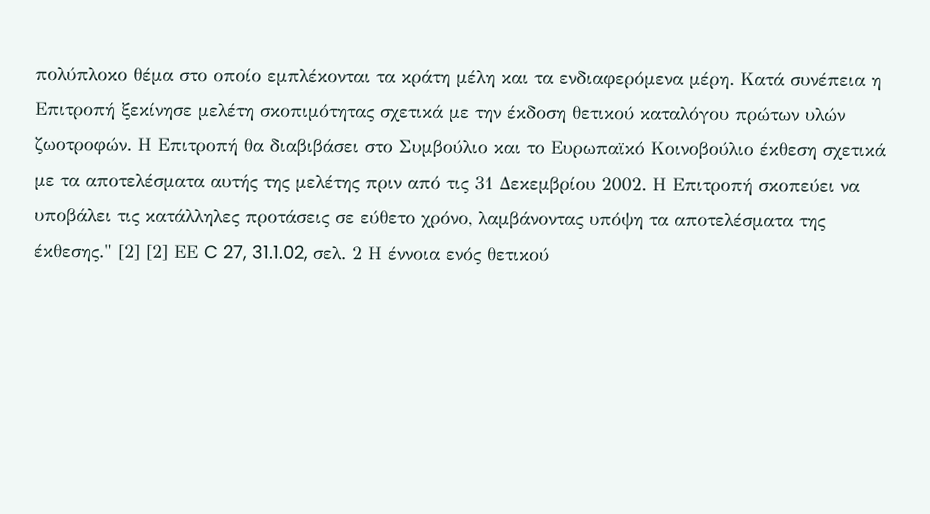πολύπλοκο θέμα στο οποίο εμπλέκονται τα κράτη μέλη και τα ενδιαφερόμενα μέρη. Κατά συνέπεια η Επιτροπή ξεκίνησε μελέτη σκοπιμότητας σχετικά με την έκδοση θετικού καταλόγου πρώτων υλών ζωοτροφών. Η Επιτροπή θα διαβιβάσει στο Συμβούλιο και το Ευρωπαϊκό Κοινοβούλιο έκθεση σχετικά με τα αποτελέσματα αυτής της μελέτης πριν από τις 31 Δεκεμβρίου 2002. Η Επιτροπή σκοπεύει να υποβάλει τις κατάλληλες προτάσεις σε εύθετο χρόνο, λαμβάνοντας υπόψη τα αποτελέσματα της έκθεσης." [2] [2] ΕΕ C 27, 31.1.02, σελ. 2 Η έννοια ενός θετικού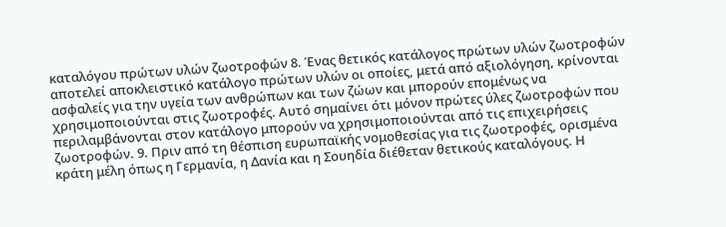καταλόγου πρώτων υλών ζωοτροφών 8. Ένας θετικός κατάλογος πρώτων υλών ζωοτροφών αποτελεί αποκλειστικό κατάλογο πρώτων υλών οι οποίες, μετά από αξιολόγηση, κρίνονται ασφαλείς για την υγεία των ανθρώπων και των ζώων και μπορούν επομένως να χρησιμοποιούνται στις ζωοτροφές. Αυτό σημαίνει ότι μόνον πρώτες ύλες ζωοτροφών που περιλαμβάνονται στον κατάλογο μπορούν να χρησιμοποιούνται από τις επιχειρήσεις ζωοτροφών. 9. Πριν από τη θέσπιση ευρωπαϊκής νομοθεσίας για τις ζωοτροφές, ορισμένα κράτη μέλη όπως η Γερμανία, η Δανία και η Σουηδία διέθεταν θετικούς καταλόγους. Η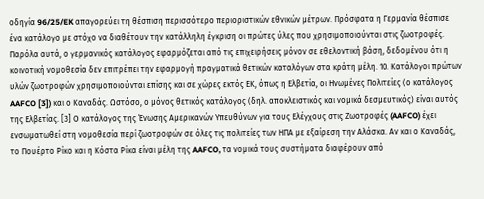οδηγία 96/25/EK απαγορεύει τη θέσπιση περισσότερο περιοριστικών εθνικών μέτρων. Πρόσφατα η Γερμανία θέσπισε ένα κατάλογο με στόχο να διαθέτουν την κατάλληλη έγκριση οι πρώτες ύλες που χρησιμοποιούνται στις ζωοτροφές. Παρόλα αυτά, ο γερμανικός κατάλογος εφαρμόζεται από τις επιχειρήσεις μόνον σε εθελοντική βάση, δεδομένου ότι η κοινοτική νομοθεσία δεν επιτρέπει την εφαρμογή πραγματικά θετικών καταλόγων στα κράτη μέλη. 10. Κατάλογοι πρώτων υλών ζωοτροφών χρησιμοποιούνται επίσης και σε χώρες εκτός ΕΚ, όπως η Ελβετία, οι Ηνωμένες Πολιτείες (ο κατάλογος AAFCO [3]) και ο Καναδάς. Ωστόσο, ο μόνος θετικός κατάλογος (δηλ. αποκλειστικός και νομικά δεσμευτικός) είναι αυτός της Ελβετίας. [3] Ο κατάλογος της Ένωσης Αμερικανών Υπευθύνων για τους Ελέγχους στις Ζωοτροφές (AAFCO) έχει ενσωματωθεί στη νομοθεσία περί ζωοτροφών σε όλες τις πολιτείες των ΗΠΑ με εξαίρεση την Αλάσκα. Αν και ο Καναδάς, το Πουέρτο Ρίκο και η Κόστα Ρίκα είναι μέλη της AAFCO, τα νομικά τους συστήματα διαφέρουν από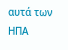αυτά των ΗΠΑ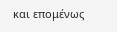και επομένως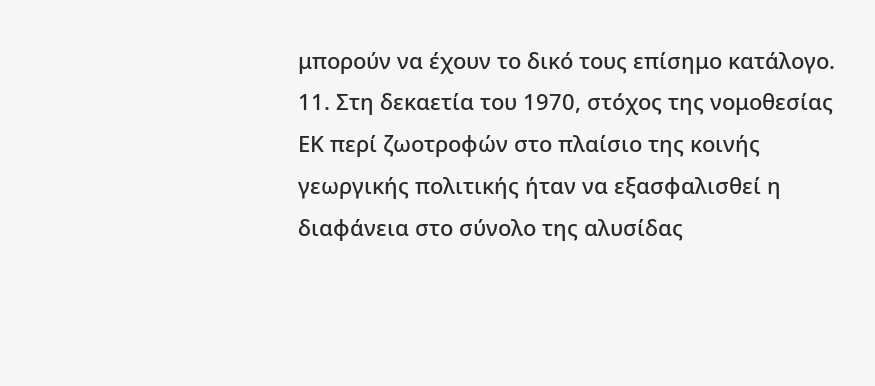μπορούν να έχουν το δικό τους επίσημο κατάλογο. 11. Στη δεκαετία του 1970, στόχος της νομοθεσίας ΕΚ περί ζωοτροφών στο πλαίσιο της κοινής γεωργικής πολιτικής ήταν να εξασφαλισθεί η διαφάνεια στο σύνολο της αλυσίδας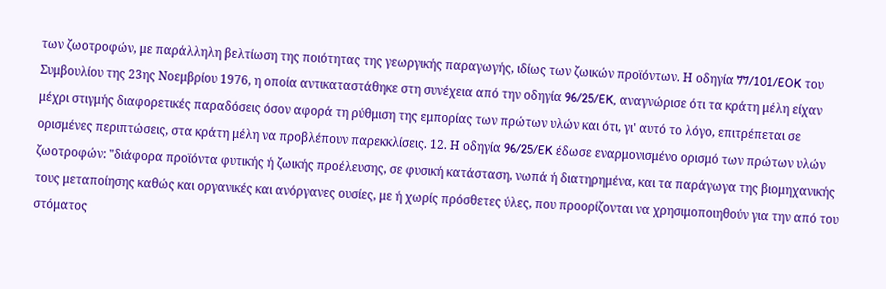των ζωοτροφών, με παράλληλη βελτίωση της ποιότητας της γεωργικής παραγωγής, ιδίως των ζωικών προϊόντων. Η οδηγία 77/101/EOK του Συμβουλίου της 23ης Νοεμβρίου 1976, η οποία αντικαταστάθηκε στη συνέχεια από την οδηγία 96/25/EK, αναγνώρισε ότι τα κράτη μέλη είχαν μέχρι στιγμής διαφορετικές παραδόσεις όσον αφορά τη ρύθμιση της εμπορίας των πρώτων υλών και ότι, γι' αυτό το λόγο, επιτρέπεται σε ορισμένες περιπτώσεις, στα κράτη μέλη να προβλέπουν παρεκκλίσεις. 12. Η οδηγία 96/25/EK έδωσε εναρμονισμένο ορισμό των πρώτων υλών ζωοτροφών: "διάφορα προϊόντα φυτικής ή ζωικής προέλευσης, σε φυσική κατάσταση, νωπά ή διατηρημένα, και τα παράγωγα της βιομηχανικής τους μεταποίησης καθώς και οργανικές και ανόργανες ουσίες, με ή χωρίς πρόσθετες ύλες, που προορίζονται να χρησιμοποιηθούν για την από του στόματος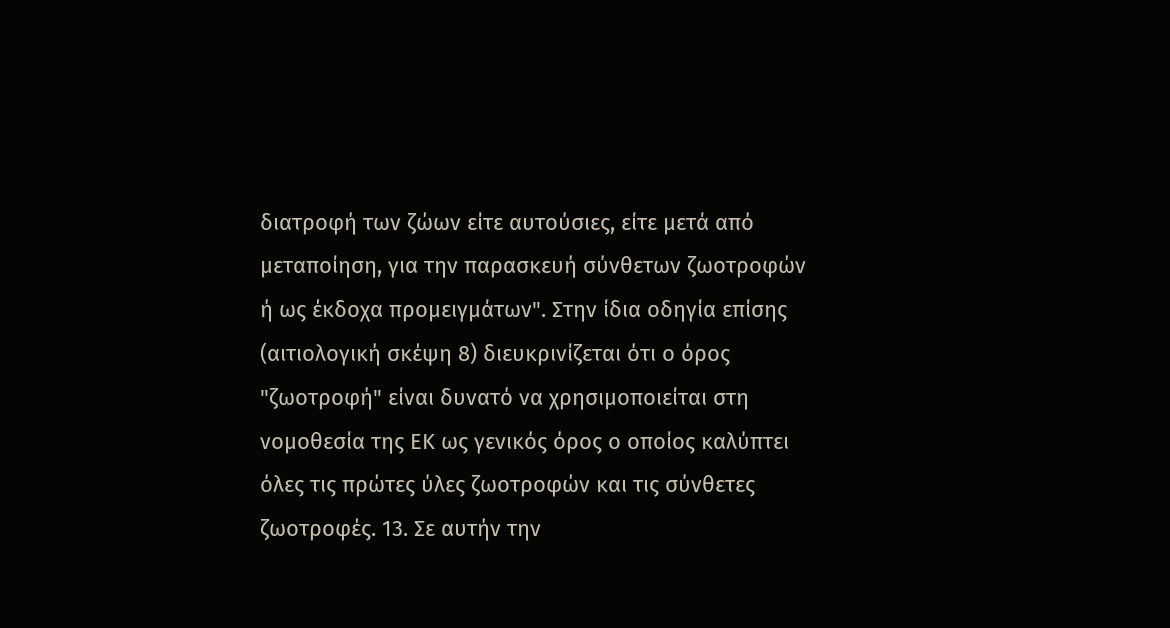διατροφή των ζώων είτε αυτούσιες, είτε μετά από μεταποίηση, για την παρασκευή σύνθετων ζωοτροφών ή ως έκδοχα προμειγμάτων". Στην ίδια οδηγία επίσης (αιτιολογική σκέψη 8) διευκρινίζεται ότι ο όρος "ζωοτροφή" είναι δυνατό να χρησιμοποιείται στη νομοθεσία της ΕΚ ως γενικός όρος ο οποίος καλύπτει όλες τις πρώτες ύλες ζωοτροφών και τις σύνθετες ζωοτροφές. 13. Σε αυτήν την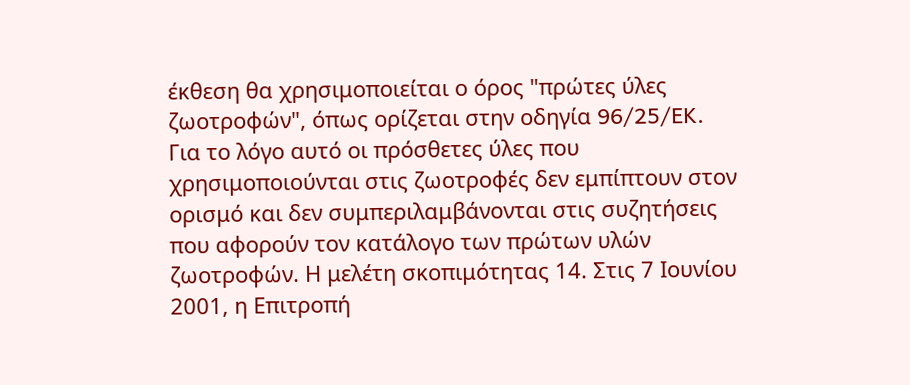έκθεση θα χρησιμοποιείται ο όρος "πρώτες ύλες ζωοτροφών", όπως ορίζεται στην οδηγία 96/25/EK. Για το λόγο αυτό οι πρόσθετες ύλες που χρησιμοποιούνται στις ζωοτροφές δεν εμπίπτουν στον ορισμό και δεν συμπεριλαμβάνονται στις συζητήσεις που αφορούν τον κατάλογο των πρώτων υλών ζωοτροφών. Η μελέτη σκοπιμότητας 14. Στις 7 Ιουνίου 2001, η Επιτροπή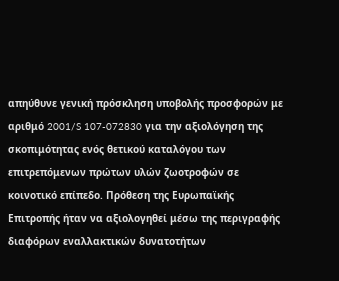απηύθυνε γενική πρόσκληση υποβολής προσφορών με αριθμό 2001/S 107-072830 για την αξιολόγηση της σκοπιμότητας ενός θετικού καταλόγου των επιτρεπόμενων πρώτων υλών ζωοτροφών σε κοινοτικό επίπεδο. Πρόθεση της Ευρωπαϊκής Επιτροπής ήταν να αξιολογηθεί μέσω της περιγραφής διαφόρων εναλλακτικών δυνατοτήτων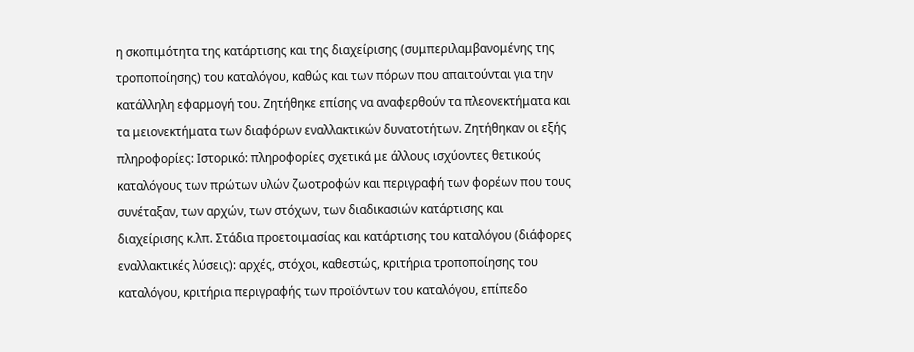η σκοπιμότητα της κατάρτισης και της διαχείρισης (συμπεριλαμβανομένης της τροποποίησης) του καταλόγου, καθώς και των πόρων που απαιτούνται για την κατάλληλη εφαρμογή του. Ζητήθηκε επίσης να αναφερθούν τα πλεονεκτήματα και τα μειονεκτήματα των διαφόρων εναλλακτικών δυνατοτήτων. Ζητήθηκαν οι εξής πληροφορίες: Ιστορικό: πληροφορίες σχετικά με άλλους ισχύοντες θετικούς καταλόγους των πρώτων υλών ζωοτροφών και περιγραφή των φορέων που τους συνέταξαν, των αρχών, των στόχων, των διαδικασιών κατάρτισης και διαχείρισης κ.λπ. Στάδια προετοιμασίας και κατάρτισης του καταλόγου (διάφορες εναλλακτικές λύσεις): αρχές, στόχοι, καθεστώς, κριτήρια τροποποίησης του καταλόγου, κριτήρια περιγραφής των προϊόντων του καταλόγου, επίπεδο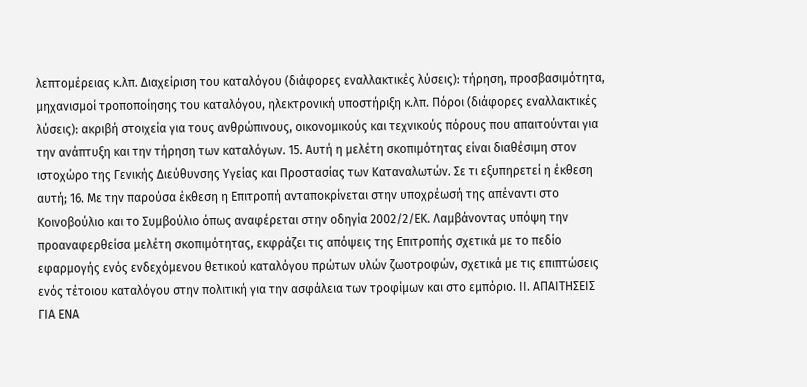λεπτομέρειας κ.λπ. Διαχείριση του καταλόγου (διάφορες εναλλακτικές λύσεις): τήρηση, προσβασιμότητα, μηχανισμοί τροποποίησης του καταλόγου, ηλεκτρονική υποστήριξη κ.λπ. Πόροι (διάφορες εναλλακτικές λύσεις): ακριβή στοιχεία για τους ανθρώπινους, οικονομικούς και τεχνικούς πόρους που απαιτούνται για την ανάπτυξη και την τήρηση των καταλόγων. 15. Αυτή η μελέτη σκοπιμότητας είναι διαθέσιμη στον ιστοχώρο της Γενικής Διεύθυνσης Υγείας και Προστασίας των Καταναλωτών. Σε τι εξυπηρετεί η έκθεση αυτή; 16. Με την παρούσα έκθεση η Επιτροπή ανταποκρίνεται στην υποχρέωσή της απέναντι στο Κοινοβούλιο και το Συμβούλιο όπως αναφέρεται στην οδηγία 2002/2/ΕΚ. Λαμβάνοντας υπόψη την προαναφερθείσα μελέτη σκοπιμότητας, εκφράζει τις απόψεις της Επιτροπής σχετικά με το πεδίο εφαρμογής ενός ενδεχόμενου θετικού καταλόγου πρώτων υλών ζωοτροφών, σχετικά με τις επιπτώσεις ενός τέτοιου καταλόγου στην πολιτική για την ασφάλεια των τροφίμων και στο εμπόριο. ΙΙ. ΑΠΑΙΤΗΣΕΙΣ ΓΙΑ ΕΝΑ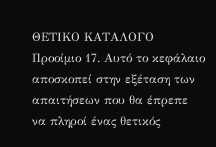ΘΕΤΙΚΟ ΚΑΤΑΛΟΓΟ Προοίμιο 17. Αυτό το κεφάλαιο αποσκοπεί στην εξέταση των απαιτήσεων που θα έπρεπε να πληροί ένας θετικός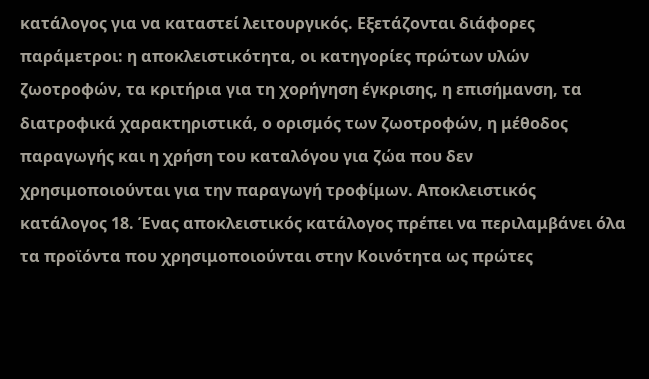κατάλογος για να καταστεί λειτουργικός. Εξετάζονται διάφορες παράμετροι: η αποκλειστικότητα, οι κατηγορίες πρώτων υλών ζωοτροφών, τα κριτήρια για τη χορήγηση έγκρισης, η επισήμανση, τα διατροφικά χαρακτηριστικά, ο ορισμός των ζωοτροφών, η μέθοδος παραγωγής και η χρήση του καταλόγου για ζώα που δεν χρησιμοποιούνται για την παραγωγή τροφίμων. Αποκλειστικός κατάλογος 18. Ένας αποκλειστικός κατάλογος πρέπει να περιλαμβάνει όλα τα προϊόντα που χρησιμοποιούνται στην Κοινότητα ως πρώτες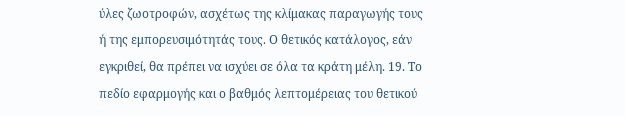ύλες ζωοτροφών, ασχέτως της κλίμακας παραγωγής τους ή της εμπορευσιμότητάς τους. Ο θετικός κατάλογος, εάν εγκριθεί, θα πρέπει να ισχύει σε όλα τα κράτη μέλη. 19. Το πεδίο εφαρμογής και ο βαθμός λεπτομέρειας του θετικού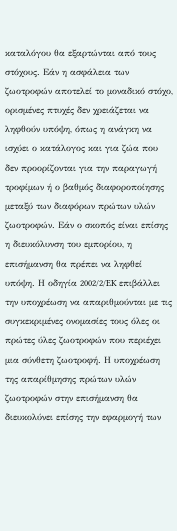καταλόγου θα εξαρτώνται από τους στόχους. Εάν η ασφάλεια των ζωοτροφών αποτελεί το μοναδικό στόχο, ορισμένες πτυχές δεν χρειάζεται να ληφθούν υπόψη, όπως η ανάγκη να ισχύει ο κατάλογος και για ζώα που δεν προορίζονται για την παραγωγή τροφίμων ή ο βαθμός διαφοροποίησης μεταξύ των διαφόρων πρώτων υλών ζωοτροφών. Εάν ο σκοπός είναι επίσης η διευκόλυνση του εμπορίου, η επισήμανση θα πρέπει να ληφθεί υπόψη. Η οδηγία 2002/2/EK επιβάλλει την υποχρέωση να απαριθμούνται με τις συγκεκριμένες ονομασίες τους όλες οι πρώτες ύλες ζωοτροφών που περιέχει μια σύνθετη ζωοτροφή. Η υποχρέωση της απαρίθμησης πρώτων υλών ζωοτροφών στην επισήμανση θα διευκολύνει επίσης την εφαρμογή των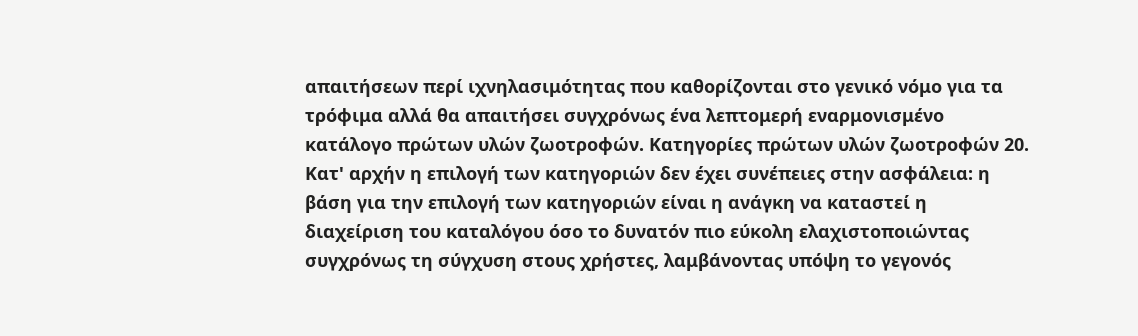απαιτήσεων περί ιχνηλασιμότητας που καθορίζονται στο γενικό νόμο για τα τρόφιμα αλλά θα απαιτήσει συγχρόνως ένα λεπτομερή εναρμονισμένο κατάλογο πρώτων υλών ζωοτροφών. Κατηγορίες πρώτων υλών ζωοτροφών 20. Κατ' αρχήν η επιλογή των κατηγοριών δεν έχει συνέπειες στην ασφάλεια: η βάση για την επιλογή των κατηγοριών είναι η ανάγκη να καταστεί η διαχείριση του καταλόγου όσο το δυνατόν πιο εύκολη ελαχιστοποιώντας συγχρόνως τη σύγχυση στους χρήστες, λαμβάνοντας υπόψη το γεγονός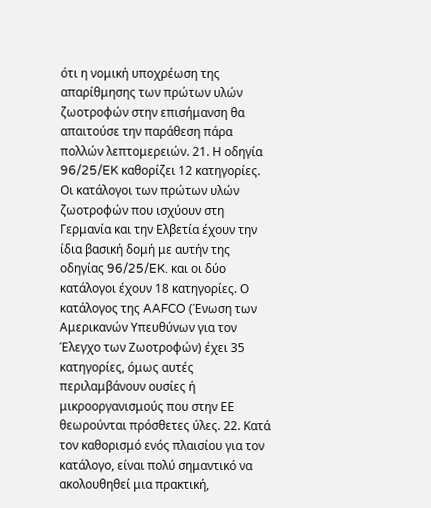ότι η νομική υποχρέωση της απαρίθμησης των πρώτων υλών ζωοτροφών στην επισήμανση θα απαιτούσε την παράθεση πάρα πολλών λεπτομερειών. 21. Η οδηγία 96/25/EK καθορίζει 12 κατηγορίες. Οι κατάλογοι των πρώτων υλών ζωοτροφών που ισχύουν στη Γερμανία και την Ελβετία έχουν την ίδια βασική δομή με αυτήν της οδηγίας 96/25/EK. και οι δύο κατάλογοι έχουν 18 κατηγορίες. Ο κατάλογος της AAFCO (Ένωση των Αμερικανών Υπευθύνων για τον Έλεγχο των Ζωοτροφών) έχει 35 κατηγορίες, όμως αυτές περιλαμβάνουν ουσίες ή μικροοργανισμούς που στην ΕΕ θεωρούνται πρόσθετες ύλες. 22. Κατά τον καθορισμό ενός πλαισίου για τον κατάλογο, είναι πολύ σημαντικό να ακολουθηθεί μια πρακτική,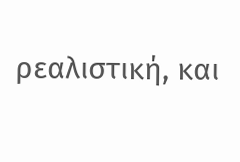ρεαλιστική, και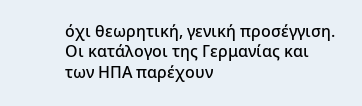όχι θεωρητική, γενική προσέγγιση. Οι κατάλογοι της Γερμανίας και των ΗΠΑ παρέχουν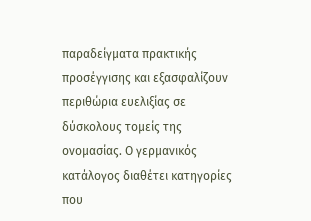παραδείγματα πρακτικής προσέγγισης και εξασφαλίζουν περιθώρια ευελιξίας σε δύσκολους τομείς της ονομασίας. Ο γερμανικός κατάλογος διαθέτει κατηγορίες που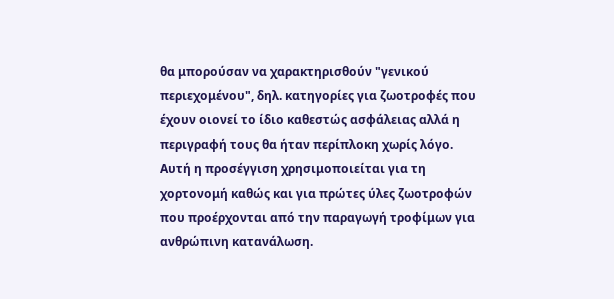θα μπορούσαν να χαρακτηρισθούν "γενικού περιεχομένου", δηλ. κατηγορίες για ζωοτροφές που έχουν οιονεί το ίδιο καθεστώς ασφάλειας αλλά η περιγραφή τους θα ήταν περίπλοκη χωρίς λόγο. Αυτή η προσέγγιση χρησιμοποιείται για τη χορτονομή καθώς και για πρώτες ύλες ζωοτροφών που προέρχονται από την παραγωγή τροφίμων για ανθρώπινη κατανάλωση.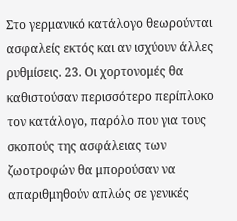Στο γερμανικό κατάλογο θεωρούνται ασφαλείς εκτός και αν ισχύουν άλλες ρυθμίσεις. 23. Οι χορτονομές θα καθιστούσαν περισσότερο περίπλοκο τον κατάλογο, παρόλο που για τους σκοπούς της ασφάλειας των ζωοτροφών θα μπορούσαν να απαριθμηθούν απλώς σε γενικές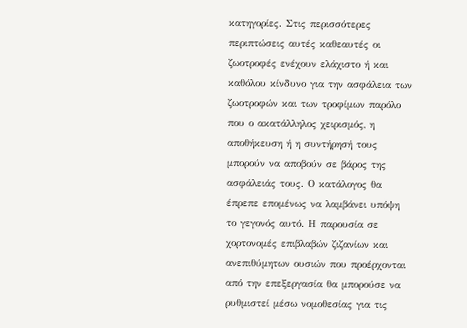κατηγορίες. Στις περισσότερες περιπτώσεις αυτές καθεαυτές οι ζωοτροφές ενέχουν ελάχιστο ή και καθόλου κίνδυνο για την ασφάλεια των ζωοτροφών και των τροφίμων παρόλο που ο ακατάλληλος χειρισμός, η αποθήκευση ή η συντήρησή τους μπορούν να αποβούν σε βάρος της ασφάλειάς τους. Ο κατάλογος θα έπρεπε επομένως να λαμβάνει υπόψη το γεγονός αυτό. Η παρουσία σε χορτονομές επιβλαβών ζιζανίων και ανεπιθύμητων ουσιών που προέρχονται από την επεξεργασία θα μπορούσε να ρυθμιστεί μέσω νομοθεσίας για τις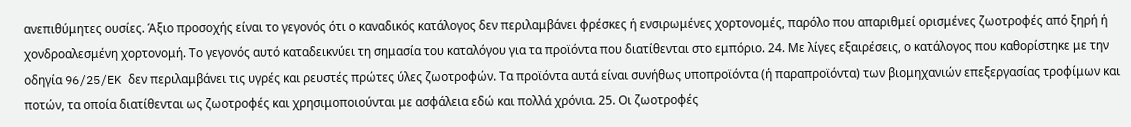ανεπιθύμητες ουσίες. Άξιο προσοχής είναι το γεγονός ότι ο καναδικός κατάλογος δεν περιλαμβάνει φρέσκες ή ενσιρωμένες χορτονομές, παρόλο που απαριθμεί ορισμένες ζωοτροφές από ξηρή ή χονδροαλεσμένη χορτονομή. Το γεγονός αυτό καταδεικνύει τη σημασία του καταλόγου για τα προϊόντα που διατίθενται στο εμπόριο. 24. Με λίγες εξαιρέσεις, ο κατάλογος που καθορίστηκε με την οδηγία 96/25/EK δεν περιλαμβάνει τις υγρές και ρευστές πρώτες ύλες ζωοτροφών. Τα προϊόντα αυτά είναι συνήθως υποπροϊόντα (ή παραπροϊόντα) των βιομηχανιών επεξεργασίας τροφίμων και ποτών, τα οποία διατίθενται ως ζωοτροφές και χρησιμοποιούνται με ασφάλεια εδώ και πολλά χρόνια. 25. Οι ζωοτροφές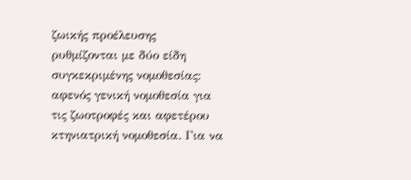ζωικής προέλευσης ρυθμίζονται με δύο είδη συγκεκριμένης νομοθεσίας: αφενός γενική νομοθεσία για τις ζωοτροφές και αφετέρου κτηνιατρική νομοθεσία. Για να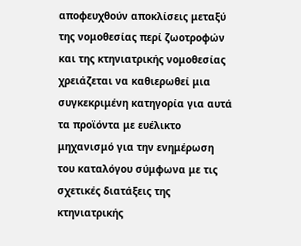αποφευχθούν αποκλίσεις μεταξύ της νομοθεσίας περί ζωοτροφών και της κτηνιατρικής νομοθεσίας χρειάζεται να καθιερωθεί μια συγκεκριμένη κατηγορία για αυτά τα προϊόντα με ευέλικτο μηχανισμό για την ενημέρωση του καταλόγου σύμφωνα με τις σχετικές διατάξεις της κτηνιατρικής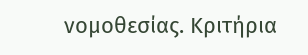νομοθεσίας. Κριτήρια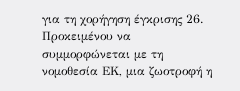για τη χορήγηση έγκρισης 26. Προκειμένου να συμμορφώνεται με τη νομοθεσία ΕΚ, μια ζωοτροφή η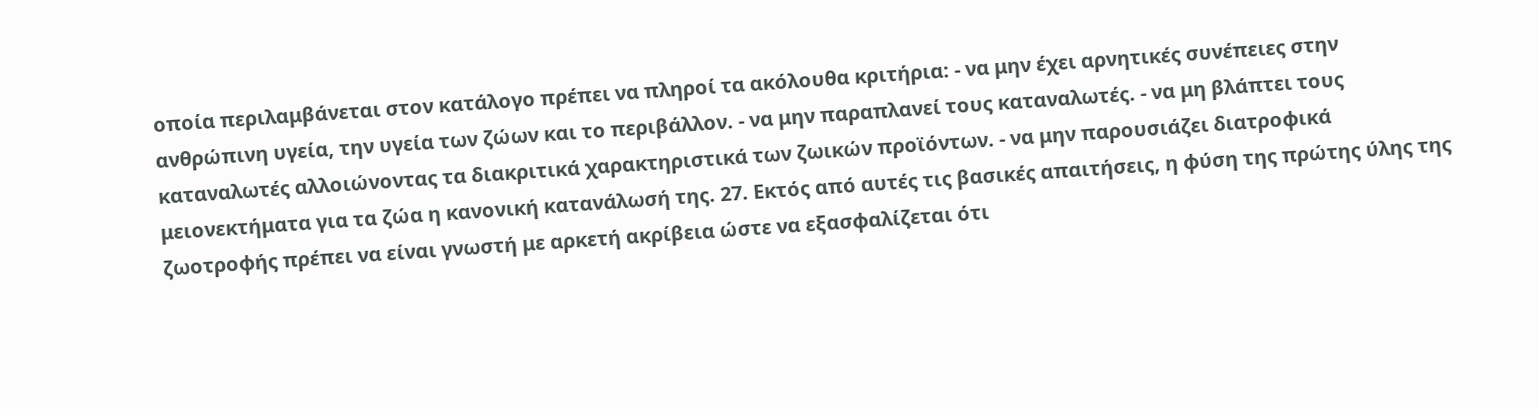οποία περιλαμβάνεται στον κατάλογο πρέπει να πληροί τα ακόλουθα κριτήρια: - να μην έχει αρνητικές συνέπειες στην ανθρώπινη υγεία, την υγεία των ζώων και το περιβάλλον. - να μην παραπλανεί τους καταναλωτές. - να μη βλάπτει τους καταναλωτές αλλοιώνοντας τα διακριτικά χαρακτηριστικά των ζωικών προϊόντων. - να μην παρουσιάζει διατροφικά μειονεκτήματα για τα ζώα η κανονική κατανάλωσή της. 27. Εκτός από αυτές τις βασικές απαιτήσεις, η φύση της πρώτης ύλης της ζωοτροφής πρέπει να είναι γνωστή με αρκετή ακρίβεια ώστε να εξασφαλίζεται ότι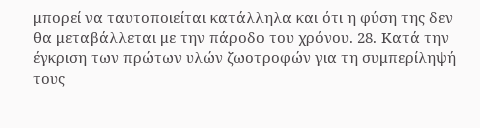μπορεί να ταυτοποιείται κατάλληλα και ότι η φύση της δεν θα μεταβάλλεται με την πάροδο του χρόνου. 28. Κατά την έγκριση των πρώτων υλών ζωοτροφών για τη συμπερίληψή τους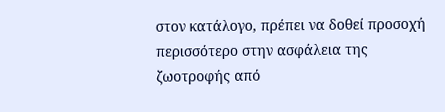στον κατάλογο, πρέπει να δοθεί προσοχή περισσότερο στην ασφάλεια της ζωοτροφής από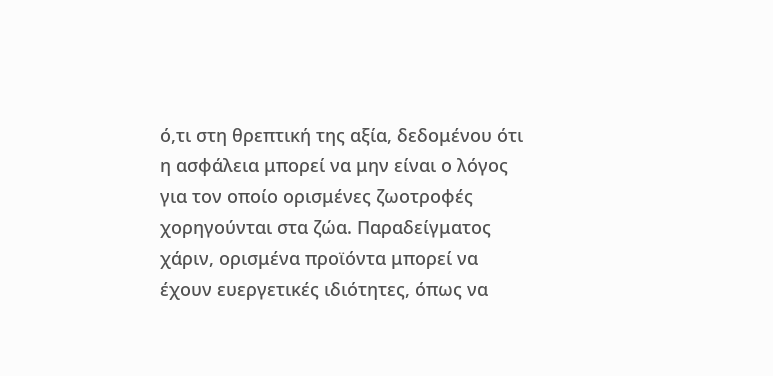ό,τι στη θρεπτική της αξία, δεδομένου ότι η ασφάλεια μπορεί να μην είναι ο λόγος για τον οποίο ορισμένες ζωοτροφές χορηγούνται στα ζώα. Παραδείγματος χάριν, ορισμένα προϊόντα μπορεί να έχουν ευεργετικές ιδιότητες, όπως να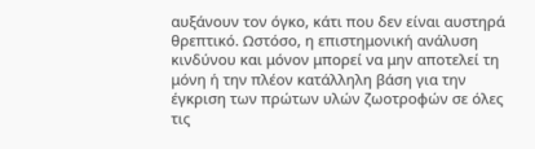αυξάνουν τον όγκο, κάτι που δεν είναι αυστηρά θρεπτικό. Ωστόσο, η επιστημονική ανάλυση κινδύνου και μόνον μπορεί να μην αποτελεί τη μόνη ή την πλέον κατάλληλη βάση για την έγκριση των πρώτων υλών ζωοτροφών σε όλες τις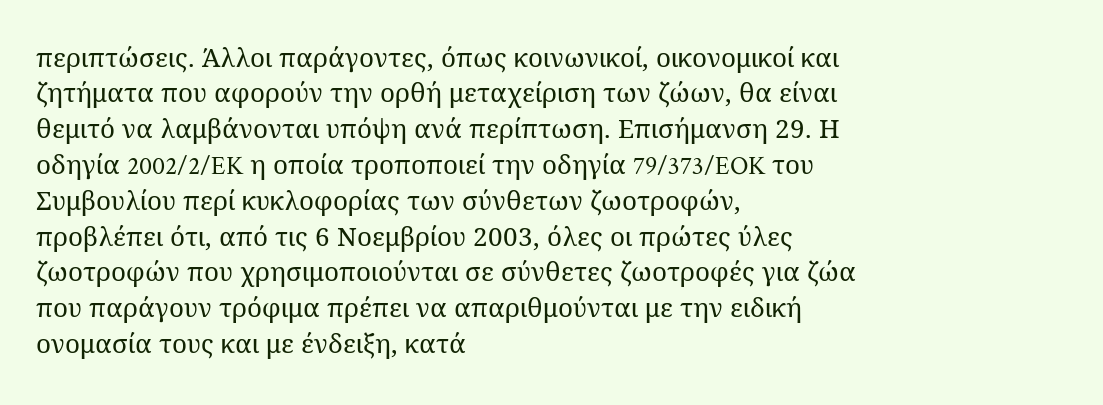περιπτώσεις. Άλλοι παράγοντες, όπως κοινωνικοί, οικονομικοί και ζητήματα που αφορούν την ορθή μεταχείριση των ζώων, θα είναι θεμιτό να λαμβάνονται υπόψη ανά περίπτωση. Επισήμανση 29. Η οδηγία 2002/2/EK η οποία τροποποιεί την οδηγία 79/373/EOK του Συμβουλίου περί κυκλοφορίας των σύνθετων ζωοτροφών, προβλέπει ότι, από τις 6 Νοεμβρίου 2003, όλες οι πρώτες ύλες ζωοτροφών που χρησιμοποιούνται σε σύνθετες ζωοτροφές για ζώα που παράγουν τρόφιμα πρέπει να απαριθμούνται με την ειδική ονομασία τους και με ένδειξη, κατά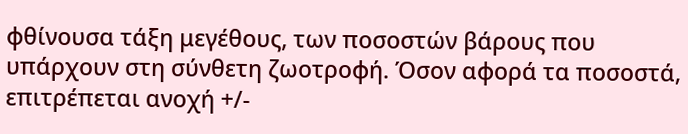φθίνουσα τάξη μεγέθους, των ποσοστών βάρους που υπάρχουν στη σύνθετη ζωοτροφή. Όσον αφορά τα ποσοστά, επιτρέπεται ανοχή +/-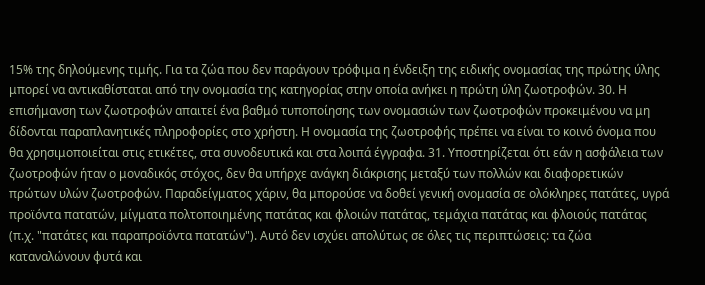15% της δηλούμενης τιμής. Για τα ζώα που δεν παράγουν τρόφιμα η ένδειξη της ειδικής ονομασίας της πρώτης ύλης μπορεί να αντικαθίσταται από την ονομασία της κατηγορίας στην οποία ανήκει η πρώτη ύλη ζωοτροφών. 30. Η επισήμανση των ζωοτροφών απαιτεί ένα βαθμό τυποποίησης των ονομασιών των ζωοτροφών προκειμένου να μη δίδονται παραπλανητικές πληροφορίες στο χρήστη. Η ονομασία της ζωοτροφής πρέπει να είναι το κοινό όνομα που θα χρησιμοποιείται στις ετικέτες, στα συνοδευτικά και στα λοιπά έγγραφα. 31. Υποστηρίζεται ότι εάν η ασφάλεια των ζωοτροφών ήταν ο μοναδικός στόχος, δεν θα υπήρχε ανάγκη διάκρισης μεταξύ των πολλών και διαφορετικών πρώτων υλών ζωοτροφών. Παραδείγματος χάριν, θα μπορούσε να δοθεί γενική ονομασία σε ολόκληρες πατάτες, υγρά προϊόντα πατατών, μίγματα πολτοποιημένης πατάτας και φλοιών πατάτας, τεμάχια πατάτας και φλοιούς πατάτας (π.χ. "πατάτες και παραπροϊόντα πατατών"). Αυτό δεν ισχύει απολύτως σε όλες τις περιπτώσεις: τα ζώα καταναλώνουν φυτά και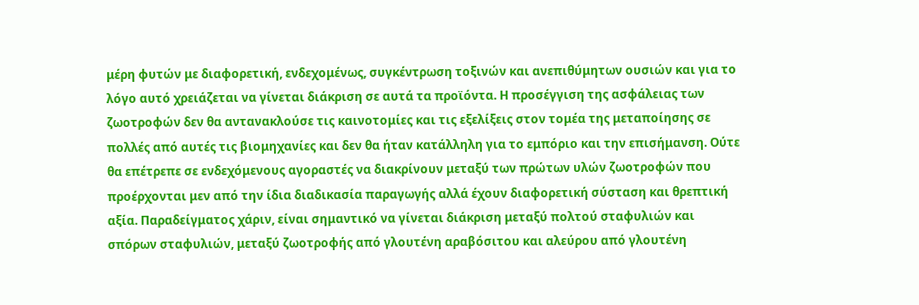μέρη φυτών με διαφορετική, ενδεχομένως, συγκέντρωση τοξινών και ανεπιθύμητων ουσιών και για το λόγο αυτό χρειάζεται να γίνεται διάκριση σε αυτά τα προϊόντα. Η προσέγγιση της ασφάλειας των ζωοτροφών δεν θα αντανακλούσε τις καινοτομίες και τις εξελίξεις στον τομέα της μεταποίησης σε πολλές από αυτές τις βιομηχανίες και δεν θα ήταν κατάλληλη για το εμπόριο και την επισήμανση. Ούτε θα επέτρεπε σε ενδεχόμενους αγοραστές να διακρίνουν μεταξύ των πρώτων υλών ζωοτροφών που προέρχονται μεν από την ίδια διαδικασία παραγωγής αλλά έχουν διαφορετική σύσταση και θρεπτική αξία. Παραδείγματος χάριν, είναι σημαντικό να γίνεται διάκριση μεταξύ πολτού σταφυλιών και σπόρων σταφυλιών, μεταξύ ζωοτροφής από γλουτένη αραβόσιτου και αλεύρου από γλουτένη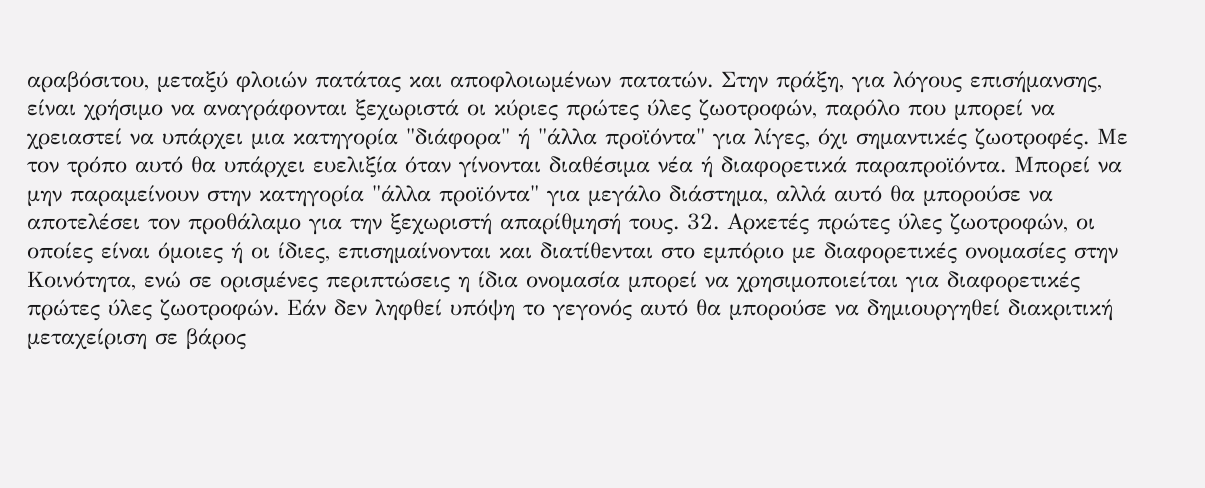αραβόσιτου, μεταξύ φλοιών πατάτας και αποφλοιωμένων πατατών. Στην πράξη, για λόγους επισήμανσης, είναι χρήσιμο να αναγράφονται ξεχωριστά οι κύριες πρώτες ύλες ζωοτροφών, παρόλο που μπορεί να χρειαστεί να υπάρχει μια κατηγορία "διάφορα" ή "άλλα προϊόντα" για λίγες, όχι σημαντικές ζωοτροφές. Με τον τρόπο αυτό θα υπάρχει ευελιξία όταν γίνονται διαθέσιμα νέα ή διαφορετικά παραπροϊόντα. Μπορεί να μην παραμείνουν στην κατηγορία "άλλα προϊόντα" για μεγάλο διάστημα, αλλά αυτό θα μπορούσε να αποτελέσει τον προθάλαμο για την ξεχωριστή απαρίθμησή τους. 32. Αρκετές πρώτες ύλες ζωοτροφών, οι οποίες είναι όμοιες ή οι ίδιες, επισημαίνονται και διατίθενται στο εμπόριο με διαφορετικές ονομασίες στην Κοινότητα, ενώ σε ορισμένες περιπτώσεις η ίδια ονομασία μπορεί να χρησιμοποιείται για διαφορετικές πρώτες ύλες ζωοτροφών. Εάν δεν ληφθεί υπόψη το γεγονός αυτό θα μπορούσε να δημιουργηθεί διακριτική μεταχείριση σε βάρος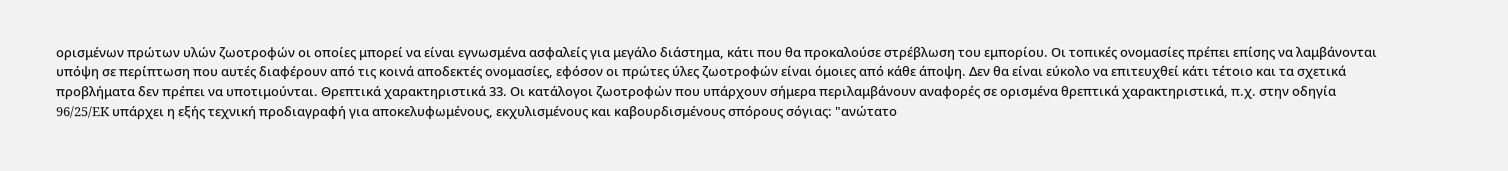ορισμένων πρώτων υλών ζωοτροφών οι οποίες μπορεί να είναι εγνωσμένα ασφαλείς για μεγάλο διάστημα, κάτι που θα προκαλούσε στρέβλωση του εμπορίου. Οι τοπικές ονομασίες πρέπει επίσης να λαμβάνονται υπόψη σε περίπτωση που αυτές διαφέρουν από τις κοινά αποδεκτές ονομασίες, εφόσον οι πρώτες ύλες ζωοτροφών είναι όμοιες από κάθε άποψη. Δεν θα είναι εύκολο να επιτευχθεί κάτι τέτοιο και τα σχετικά προβλήματα δεν πρέπει να υποτιμούνται. Θρεπτικά χαρακτηριστικά 33. Οι κατάλογοι ζωοτροφών που υπάρχουν σήμερα περιλαμβάνουν αναφορές σε ορισμένα θρεπτικά χαρακτηριστικά, π.χ. στην οδηγία 96/25/EK υπάρχει η εξής τεχνική προδιαγραφή για αποκελυφωμένους, εκχυλισμένους και καβουρδισμένους σπόρους σόγιας: "ανώτατο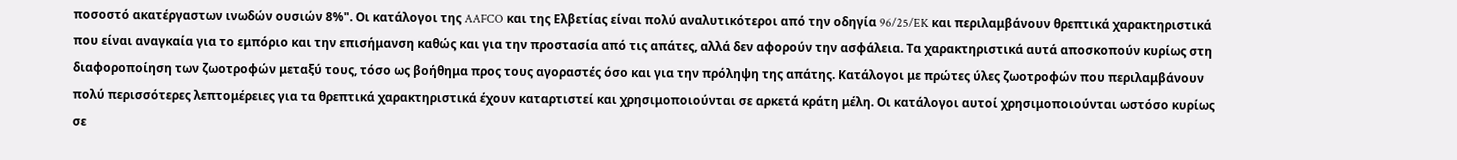ποσοστό ακατέργαστων ινωδών ουσιών 8%". Οι κατάλογοι της AAFCO και της Ελβετίας είναι πολύ αναλυτικότεροι από την οδηγία 96/25/EK και περιλαμβάνουν θρεπτικά χαρακτηριστικά που είναι αναγκαία για το εμπόριο και την επισήμανση καθώς και για την προστασία από τις απάτες, αλλά δεν αφορούν την ασφάλεια. Τα χαρακτηριστικά αυτά αποσκοπούν κυρίως στη διαφοροποίηση των ζωοτροφών μεταξύ τους, τόσο ως βοήθημα προς τους αγοραστές όσο και για την πρόληψη της απάτης. Κατάλογοι με πρώτες ύλες ζωοτροφών που περιλαμβάνουν πολύ περισσότερες λεπτομέρειες για τα θρεπτικά χαρακτηριστικά έχουν καταρτιστεί και χρησιμοποιούνται σε αρκετά κράτη μέλη. Οι κατάλογοι αυτοί χρησιμοποιούνται ωστόσο κυρίως σε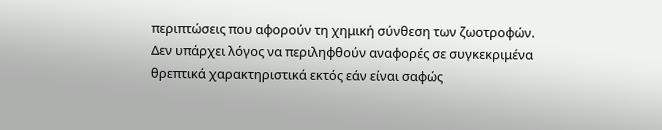περιπτώσεις που αφορούν τη χημική σύνθεση των ζωοτροφών. Δεν υπάρχει λόγος να περιληφθούν αναφορές σε συγκεκριμένα θρεπτικά χαρακτηριστικά εκτός εάν είναι σαφώς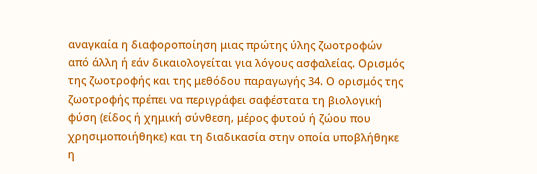αναγκαία η διαφοροποίηση μιας πρώτης ύλης ζωοτροφών από άλλη ή εάν δικαιολογείται για λόγους ασφαλείας. Ορισμός της ζωοτροφής και της μεθόδου παραγωγής 34. Ο ορισμός της ζωοτροφής πρέπει να περιγράφει σαφέστατα τη βιολογική φύση (είδος ή χημική σύνθεση, μέρος φυτού ή ζώου που χρησιμοποιήθηκε) και τη διαδικασία στην οποία υποβλήθηκε η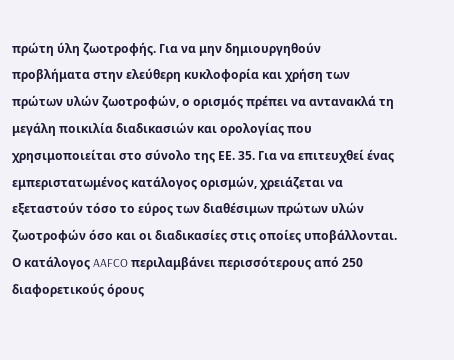πρώτη ύλη ζωοτροφής. Για να μην δημιουργηθούν προβλήματα στην ελεύθερη κυκλοφορία και χρήση των πρώτων υλών ζωοτροφών, ο ορισμός πρέπει να αντανακλά τη μεγάλη ποικιλία διαδικασιών και ορολογίας που χρησιμοποιείται στο σύνολο της ΕΕ. 35. Για να επιτευχθεί ένας εμπεριστατωμένος κατάλογος ορισμών, χρειάζεται να εξεταστούν τόσο το εύρος των διαθέσιμων πρώτων υλών ζωοτροφών όσο και οι διαδικασίες στις οποίες υποβάλλονται. Ο κατάλογος AAFCO περιλαμβάνει περισσότερους από 250 διαφορετικούς όρους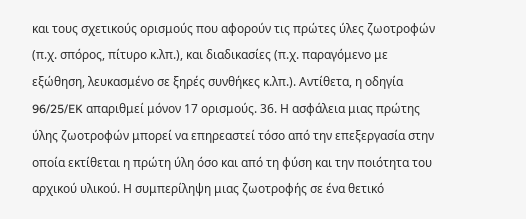και τους σχετικούς ορισμούς που αφορούν τις πρώτες ύλες ζωοτροφών (π.χ. σπόρος, πίτυρο κ.λπ.), και διαδικασίες (π.χ. παραγόμενο με εξώθηση, λευκασμένο σε ξηρές συνθήκες κ.λπ.). Αντίθετα, η οδηγία 96/25/EK απαριθμεί μόνον 17 ορισμούς. 36. Η ασφάλεια μιας πρώτης ύλης ζωοτροφών μπορεί να επηρεαστεί τόσο από την επεξεργασία στην οποία εκτίθεται η πρώτη ύλη όσο και από τη φύση και την ποιότητα του αρχικού υλικού. Η συμπερίληψη μιας ζωοτροφής σε ένα θετικό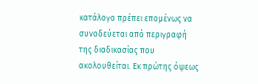κατάλογο πρέπει επομένως να συνοδεύεται από περιγραφή της διαδικασίας που ακολουθείται. Εκ πρώτης όψεως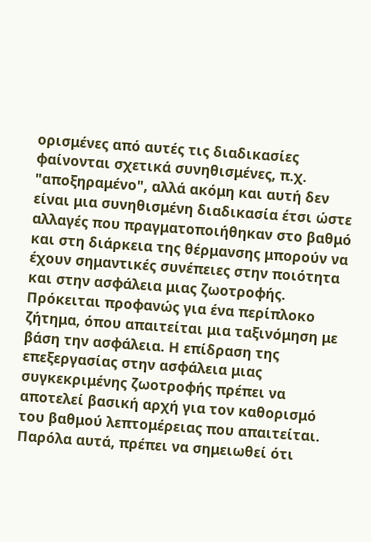ορισμένες από αυτές τις διαδικασίες φαίνονται σχετικά συνηθισμένες, π.χ. "αποξηραμένο", αλλά ακόμη και αυτή δεν είναι μια συνηθισμένη διαδικασία έτσι ώστε αλλαγές που πραγματοποιήθηκαν στο βαθμό και στη διάρκεια της θέρμανσης μπορούν να έχουν σημαντικές συνέπειες στην ποιότητα και στην ασφάλεια μιας ζωοτροφής. Πρόκειται προφανώς για ένα περίπλοκο ζήτημα, όπου απαιτείται μια ταξινόμηση με βάση την ασφάλεια. Η επίδραση της επεξεργασίας στην ασφάλεια μιας συγκεκριμένης ζωοτροφής πρέπει να αποτελεί βασική αρχή για τον καθορισμό του βαθμού λεπτομέρειας που απαιτείται. Παρόλα αυτά, πρέπει να σημειωθεί ότι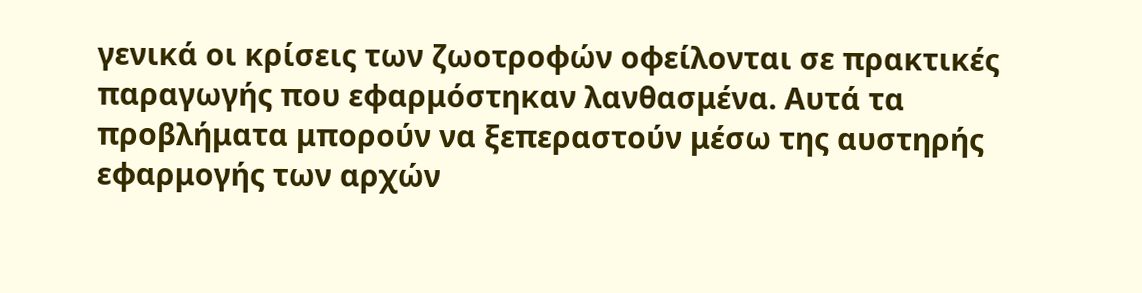γενικά οι κρίσεις των ζωοτροφών οφείλονται σε πρακτικές παραγωγής που εφαρμόστηκαν λανθασμένα. Αυτά τα προβλήματα μπορούν να ξεπεραστούν μέσω της αυστηρής εφαρμογής των αρχών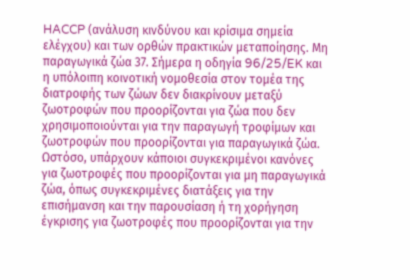HACCP (ανάλυση κινδύνου και κρίσιμα σημεία ελέγχου) και των ορθών πρακτικών μεταποίησης. Μη παραγωγικά ζώα 37. Σήμερα η οδηγία 96/25/EK και η υπόλοιπη κοινοτική νομοθεσία στον τομέα της διατροφής των ζώων δεν διακρίνουν μεταξύ ζωοτροφών που προορίζονται για ζώα που δεν χρησιμοποιούνται για την παραγωγή τροφίμων και ζωοτροφών που προορίζονται για παραγωγικά ζώα. Ωστόσο, υπάρχουν κάποιοι συγκεκριμένοι κανόνες για ζωοτροφές που προορίζονται για μη παραγωγικά ζώα, όπως συγκεκριμένες διατάξεις για την επισήμανση και την παρουσίαση ή τη χορήγηση έγκρισης για ζωοτροφές που προορίζονται για την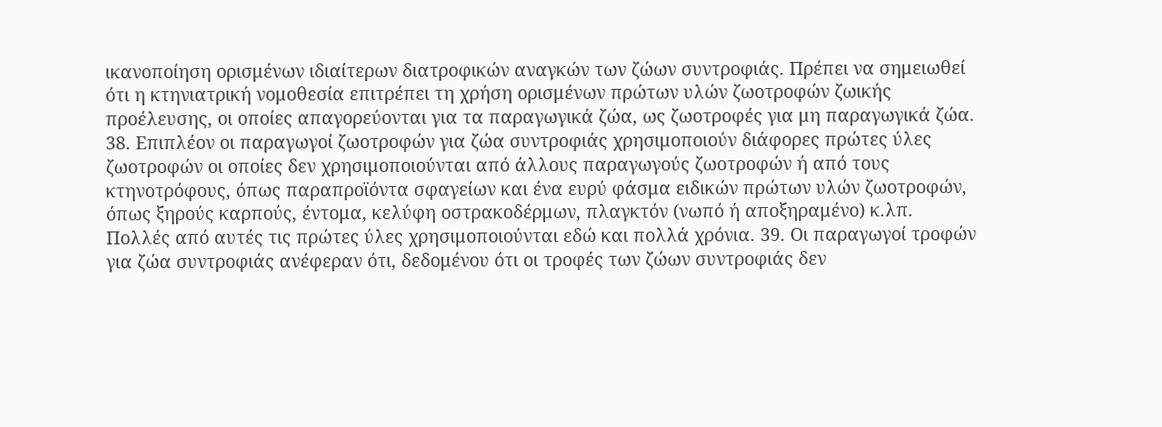ικανοποίηση ορισμένων ιδιαίτερων διατροφικών αναγκών των ζώων συντροφιάς. Πρέπει να σημειωθεί ότι η κτηνιατρική νομοθεσία επιτρέπει τη χρήση ορισμένων πρώτων υλών ζωοτροφών ζωικής προέλευσης, οι οποίες απαγορεύονται για τα παραγωγικά ζώα, ως ζωοτροφές για μη παραγωγικά ζώα. 38. Επιπλέον οι παραγωγοί ζωοτροφών για ζώα συντροφιάς χρησιμοποιούν διάφορες πρώτες ύλες ζωοτροφών οι οποίες δεν χρησιμοποιούνται από άλλους παραγωγούς ζωοτροφών ή από τους κτηνοτρόφους, όπως παραπροϊόντα σφαγείων και ένα ευρύ φάσμα ειδικών πρώτων υλών ζωοτροφών, όπως ξηρούς καρπούς, έντομα, κελύφη οστρακοδέρμων, πλαγκτόν (νωπό ή αποξηραμένο) κ.λπ. Πολλές από αυτές τις πρώτες ύλες χρησιμοποιούνται εδώ και πολλά χρόνια. 39. Οι παραγωγοί τροφών για ζώα συντροφιάς ανέφεραν ότι, δεδομένου ότι οι τροφές των ζώων συντροφιάς δεν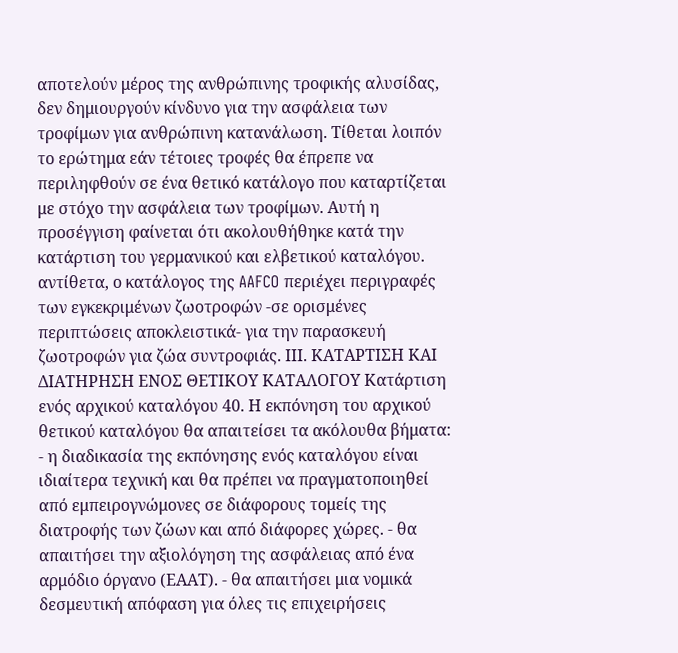αποτελούν μέρος της ανθρώπινης τροφικής αλυσίδας, δεν δημιουργούν κίνδυνο για την ασφάλεια των τροφίμων για ανθρώπινη κατανάλωση. Τίθεται λοιπόν το ερώτημα εάν τέτοιες τροφές θα έπρεπε να περιληφθούν σε ένα θετικό κατάλογο που καταρτίζεται με στόχο την ασφάλεια των τροφίμων. Αυτή η προσέγγιση φαίνεται ότι ακολουθήθηκε κατά την κατάρτιση του γερμανικού και ελβετικού καταλόγου. αντίθετα, ο κατάλογος της AAFCO περιέχει περιγραφές των εγκεκριμένων ζωοτροφών -σε ορισμένες περιπτώσεις αποκλειστικά- για την παρασκευή ζωοτροφών για ζώα συντροφιάς. ΙΙΙ. ΚΑΤΑΡΤΙΣΗ ΚΑΙ ΔΙΑΤΗΡΗΣΗ ΕΝΟΣ ΘΕΤΙΚΟΥ ΚΑΤΑΛΟΓΟΥ Κατάρτιση ενός αρχικού καταλόγου 40. Η εκπόνηση του αρχικού θετικού καταλόγου θα απαιτείσει τα ακόλουθα βήματα: - η διαδικασία της εκπόνησης ενός καταλόγου είναι ιδιαίτερα τεχνική και θα πρέπει να πραγματοποιηθεί από εμπειρογνώμονες σε διάφορους τομείς της διατροφής των ζώων και από διάφορες χώρες. - θα απαιτήσει την αξιολόγηση της ασφάλειας από ένα αρμόδιο όργανο (ΕΑΑΤ). - θα απαιτήσει μια νομικά δεσμευτική απόφαση για όλες τις επιχειρήσεις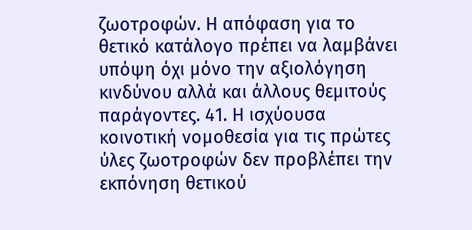ζωοτροφών. Η απόφαση για το θετικό κατάλογο πρέπει να λαμβάνει υπόψη όχι μόνο την αξιολόγηση κινδύνου αλλά και άλλους θεμιτούς παράγοντες. 41. Η ισχύουσα κοινοτική νομοθεσία για τις πρώτες ύλες ζωοτροφών δεν προβλέπει την εκπόνηση θετικού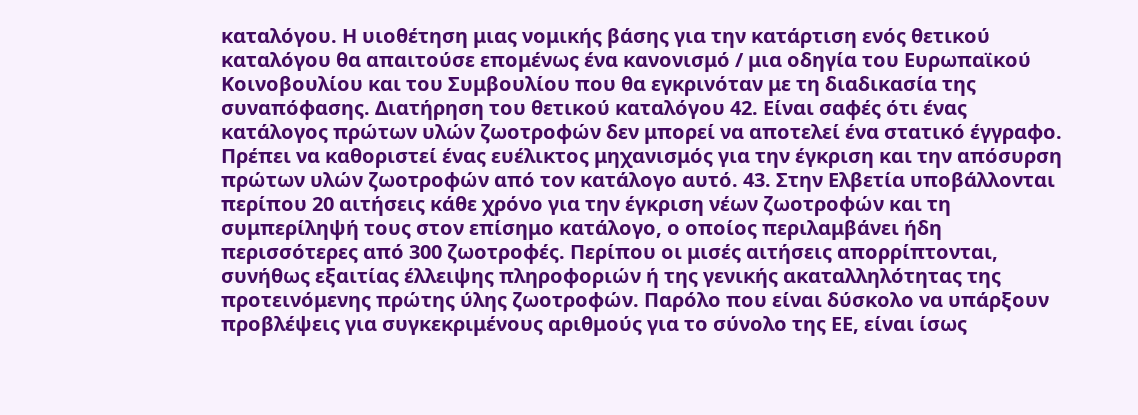καταλόγου. Η υιοθέτηση μιας νομικής βάσης για την κατάρτιση ενός θετικού καταλόγου θα απαιτούσε επομένως ένα κανονισμό / μια οδηγία του Ευρωπαϊκού Κοινοβουλίου και του Συμβουλίου που θα εγκρινόταν με τη διαδικασία της συναπόφασης. Διατήρηση του θετικού καταλόγου 42. Είναι σαφές ότι ένας κατάλογος πρώτων υλών ζωοτροφών δεν μπορεί να αποτελεί ένα στατικό έγγραφο. Πρέπει να καθοριστεί ένας ευέλικτος μηχανισμός για την έγκριση και την απόσυρση πρώτων υλών ζωοτροφών από τον κατάλογο αυτό. 43. Στην Ελβετία υποβάλλονται περίπου 20 αιτήσεις κάθε χρόνο για την έγκριση νέων ζωοτροφών και τη συμπερίληψή τους στον επίσημο κατάλογο, ο οποίος περιλαμβάνει ήδη περισσότερες από 300 ζωοτροφές. Περίπου οι μισές αιτήσεις απορρίπτονται, συνήθως εξαιτίας έλλειψης πληροφοριών ή της γενικής ακαταλληλότητας της προτεινόμενης πρώτης ύλης ζωοτροφών. Παρόλο που είναι δύσκολο να υπάρξουν προβλέψεις για συγκεκριμένους αριθμούς για το σύνολο της ΕΕ, είναι ίσως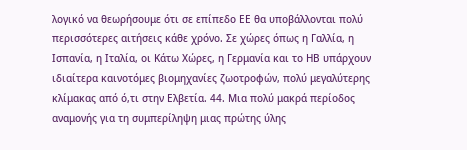λογικό να θεωρήσουμε ότι σε επίπεδο ΕΕ θα υποβάλλονται πολύ περισσότερες αιτήσεις κάθε χρόνο. Σε χώρες όπως η Γαλλία, η Ισπανία, η Ιταλία, οι Κάτω Χώρες, η Γερμανία και το ΗΒ υπάρχουν ιδιαίτερα καινοτόμες βιομηχανίες ζωοτροφών, πολύ μεγαλύτερης κλίμακας από ό,τι στην Ελβετία. 44. Μια πολύ μακρά περίοδος αναμονής για τη συμπερίληψη μιας πρώτης ύλης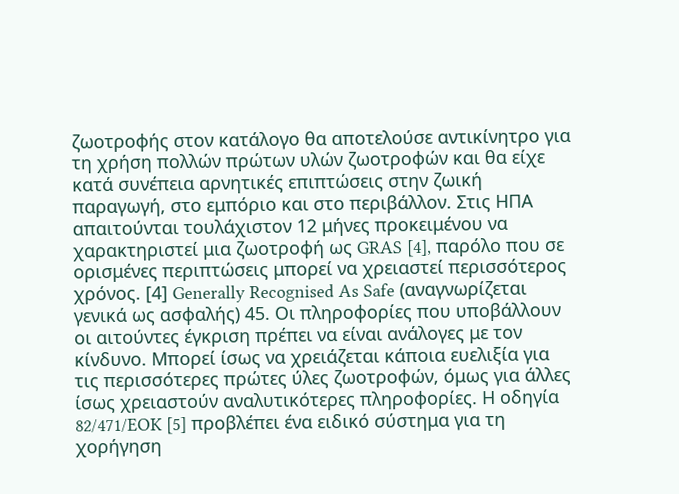ζωοτροφής στον κατάλογο θα αποτελούσε αντικίνητρο για τη χρήση πολλών πρώτων υλών ζωοτροφών και θα είχε κατά συνέπεια αρνητικές επιπτώσεις στην ζωική παραγωγή, στο εμπόριο και στο περιβάλλον. Στις ΗΠΑ απαιτούνται τουλάχιστον 12 μήνες προκειμένου να χαρακτηριστεί μια ζωοτροφή ως GRAS [4], παρόλο που σε ορισμένες περιπτώσεις μπορεί να χρειαστεί περισσότερος χρόνος. [4] Generally Recognised As Safe (αναγνωρίζεται γενικά ως ασφαλής) 45. Οι πληροφορίες που υποβάλλουν οι αιτούντες έγκριση πρέπει να είναι ανάλογες με τον κίνδυνο. Μπορεί ίσως να χρειάζεται κάποια ευελιξία για τις περισσότερες πρώτες ύλες ζωοτροφών, όμως για άλλες ίσως χρειαστούν αναλυτικότερες πληροφορίες. Η οδηγία 82/471/EOK [5] προβλέπει ένα ειδικό σύστημα για τη χορήγηση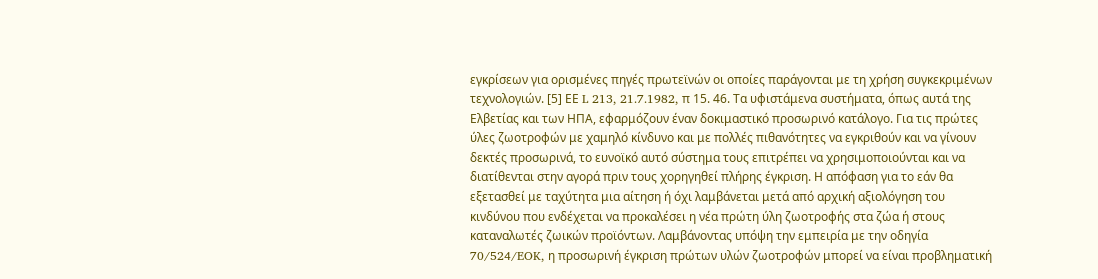εγκρίσεων για ορισμένες πηγές πρωτεϊνών οι οποίες παράγονται με τη χρήση συγκεκριμένων τεχνολογιών. [5] ΕΕ L 213, 21.7.1982, π 15. 46. Τα υφιστάμενα συστήματα, όπως αυτά της Ελβετίας και των ΗΠΑ, εφαρμόζουν έναν δοκιμαστικό προσωρινό κατάλογο. Για τις πρώτες ύλες ζωοτροφών με χαμηλό κίνδυνο και με πολλές πιθανότητες να εγκριθούν και να γίνουν δεκτές προσωρινά, το ευνοϊκό αυτό σύστημα τους επιτρέπει να χρησιμοποιούνται και να διατίθενται στην αγορά πριν τους χορηγηθεί πλήρης έγκριση. Η απόφαση για το εάν θα εξετασθεί με ταχύτητα μια αίτηση ή όχι λαμβάνεται μετά από αρχική αξιολόγηση του κινδύνου που ενδέχεται να προκαλέσει η νέα πρώτη ύλη ζωοτροφής στα ζώα ή στους καταναλωτές ζωικών προϊόντων. Λαμβάνοντας υπόψη την εμπειρία με την οδηγία 70/524/EOK, η προσωρινή έγκριση πρώτων υλών ζωοτροφών μπορεί να είναι προβληματική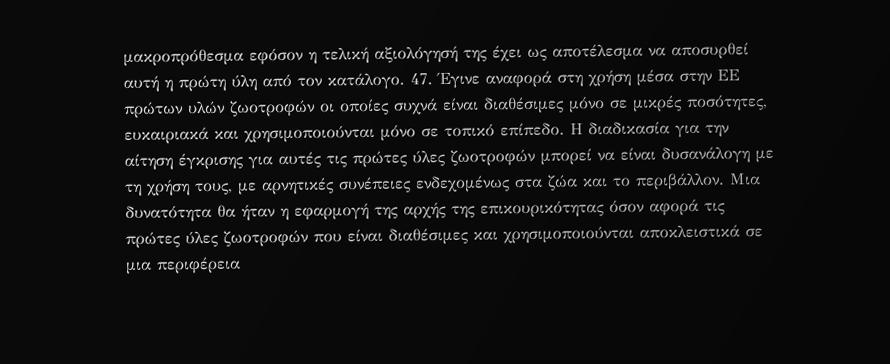μακροπρόθεσμα εφόσον η τελική αξιολόγησή της έχει ως αποτέλεσμα να αποσυρθεί αυτή η πρώτη ύλη από τον κατάλογο. 47. Έγινε αναφορά στη χρήση μέσα στην ΕΕ πρώτων υλών ζωοτροφών οι οποίες συχνά είναι διαθέσιμες μόνο σε μικρές ποσότητες, ευκαιριακά και χρησιμοποιούνται μόνο σε τοπικό επίπεδο. Η διαδικασία για την αίτηση έγκρισης για αυτές τις πρώτες ύλες ζωοτροφών μπορεί να είναι δυσανάλογη με τη χρήση τους, με αρνητικές συνέπειες ενδεχομένως στα ζώα και το περιβάλλον. Μια δυνατότητα θα ήταν η εφαρμογή της αρχής της επικουρικότητας όσον αφορά τις πρώτες ύλες ζωοτροφών που είναι διαθέσιμες και χρησιμοποιούνται αποκλειστικά σε μια περιφέρεια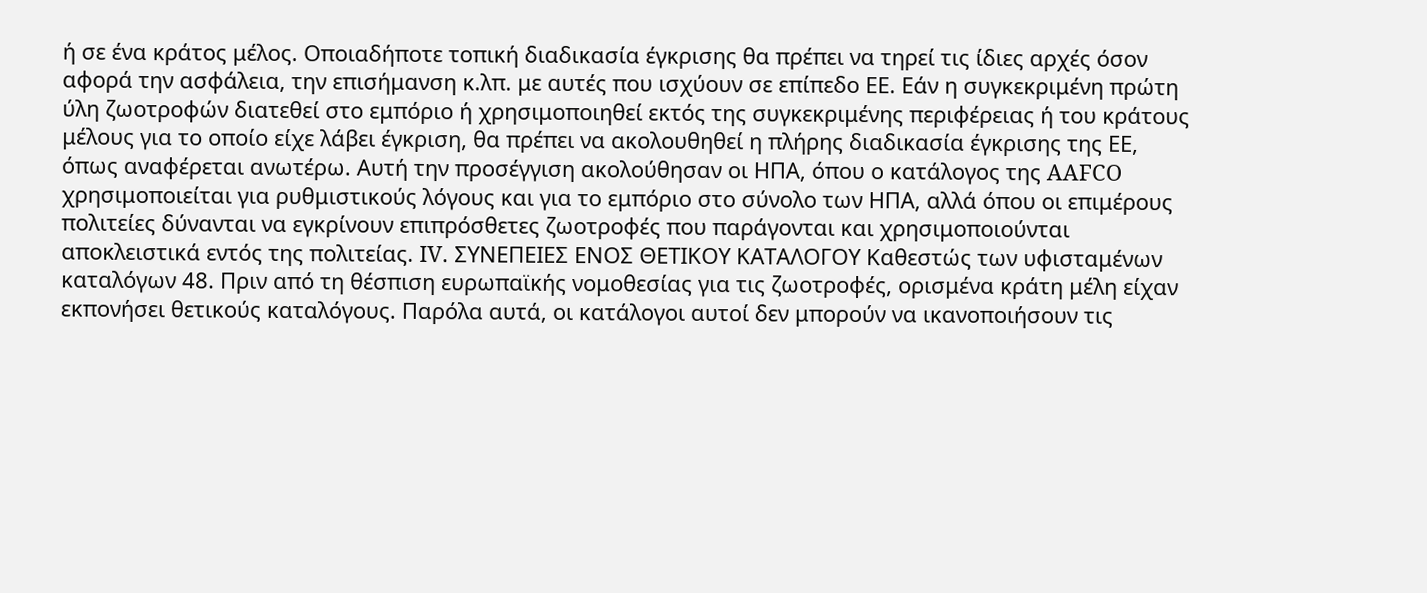ή σε ένα κράτος μέλος. Οποιαδήποτε τοπική διαδικασία έγκρισης θα πρέπει να τηρεί τις ίδιες αρχές όσον αφορά την ασφάλεια, την επισήμανση κ.λπ. με αυτές που ισχύουν σε επίπεδο ΕΕ. Εάν η συγκεκριμένη πρώτη ύλη ζωοτροφών διατεθεί στο εμπόριο ή χρησιμοποιηθεί εκτός της συγκεκριμένης περιφέρειας ή του κράτους μέλους για το οποίο είχε λάβει έγκριση, θα πρέπει να ακολουθηθεί η πλήρης διαδικασία έγκρισης της ΕΕ, όπως αναφέρεται ανωτέρω. Αυτή την προσέγγιση ακολούθησαν οι ΗΠΑ, όπου ο κατάλογος της AAFCO χρησιμοποιείται για ρυθμιστικούς λόγους και για το εμπόριο στο σύνολο των ΗΠΑ, αλλά όπου οι επιμέρους πολιτείες δύνανται να εγκρίνουν επιπρόσθετες ζωοτροφές που παράγονται και χρησιμοποιούνται αποκλειστικά εντός της πολιτείας. IV. ΣΥΝΕΠΕΙΕΣ ΕΝΟΣ ΘΕΤΙΚΟΥ ΚΑΤΑΛΟΓΟΥ Καθεστώς των υφισταμένων καταλόγων 48. Πριν από τη θέσπιση ευρωπαϊκής νομοθεσίας για τις ζωοτροφές, ορισμένα κράτη μέλη είχαν εκπονήσει θετικούς καταλόγους. Παρόλα αυτά, οι κατάλογοι αυτοί δεν μπορούν να ικανοποιήσουν τις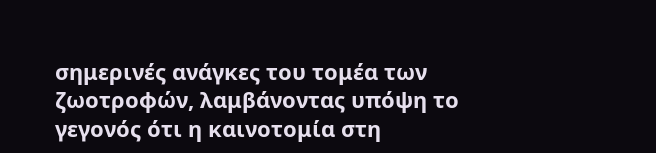σημερινές ανάγκες του τομέα των ζωοτροφών, λαμβάνοντας υπόψη το γεγονός ότι η καινοτομία στη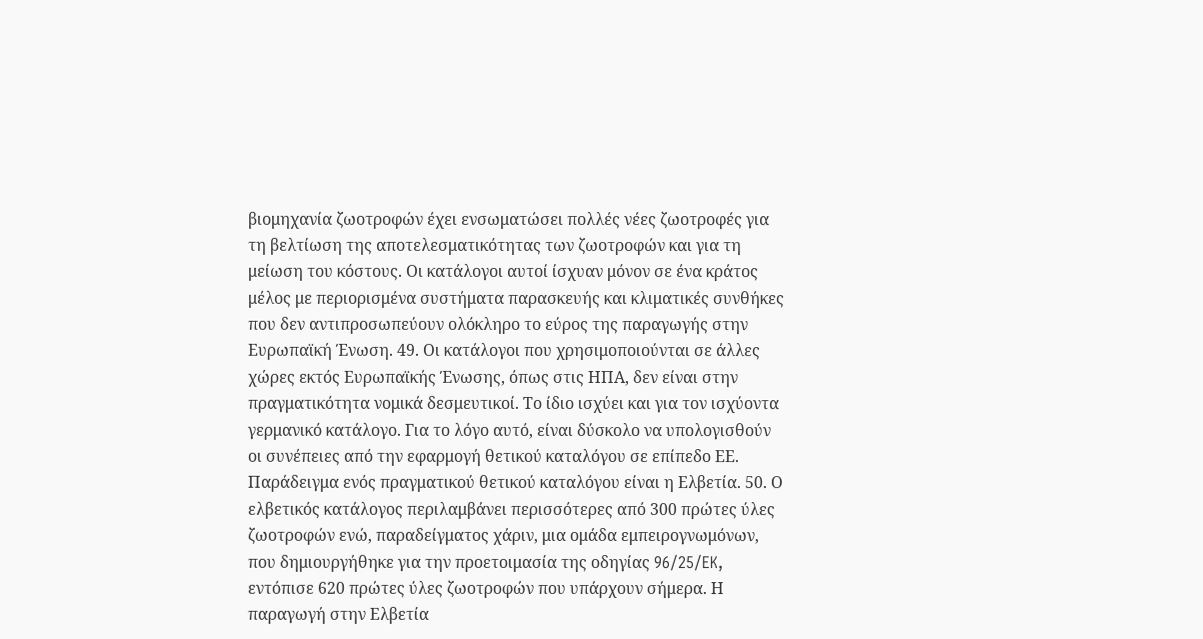βιομηχανία ζωοτροφών έχει ενσωματώσει πολλές νέες ζωοτροφές για τη βελτίωση της αποτελεσματικότητας των ζωοτροφών και για τη μείωση του κόστους. Οι κατάλογοι αυτοί ίσχυαν μόνον σε ένα κράτος μέλος με περιορισμένα συστήματα παρασκευής και κλιματικές συνθήκες που δεν αντιπροσωπεύουν ολόκληρο το εύρος της παραγωγής στην Ευρωπαϊκή Ένωση. 49. Οι κατάλογοι που χρησιμοποιούνται σε άλλες χώρες εκτός Ευρωπαϊκής Ένωσης, όπως στις ΗΠΑ, δεν είναι στην πραγματικότητα νομικά δεσμευτικοί. Το ίδιο ισχύει και για τον ισχύοντα γερμανικό κατάλογο. Για το λόγο αυτό, είναι δύσκολο να υπολογισθούν οι συνέπειες από την εφαρμογή θετικού καταλόγου σε επίπεδο ΕΕ. Παράδειγμα ενός πραγματικού θετικού καταλόγου είναι η Ελβετία. 50. Ο ελβετικός κατάλογος περιλαμβάνει περισσότερες από 300 πρώτες ύλες ζωοτροφών ενώ, παραδείγματος χάριν, μια ομάδα εμπειρογνωμόνων, που δημιουργήθηκε για την προετοιμασία της οδηγίας 96/25/EK, εντόπισε 620 πρώτες ύλες ζωοτροφών που υπάρχουν σήμερα. Η παραγωγή στην Ελβετία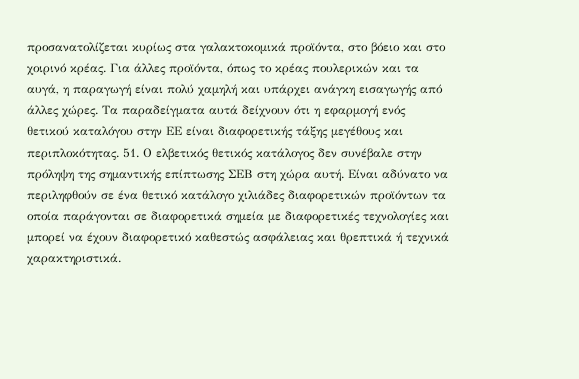προσανατολίζεται κυρίως στα γαλακτοκομικά προϊόντα, στο βόειο και στο χοιρινό κρέας. Για άλλες προϊόντα, όπως το κρέας πουλερικών και τα αυγά, η παραγωγή είναι πολύ χαμηλή και υπάρχει ανάγκη εισαγωγής από άλλες χώρες. Τα παραδείγματα αυτά δείχνουν ότι η εφαρμογή ενός θετικού καταλόγου στην ΕΕ είναι διαφορετικής τάξης μεγέθους και περιπλοκότητας. 51. Ο ελβετικός θετικός κατάλογος δεν συνέβαλε στην πρόληψη της σημαντικής επίπτωσης ΣΕΒ στη χώρα αυτή. Είναι αδύνατο να περιληφθούν σε ένα θετικό κατάλογο χιλιάδες διαφορετικών προϊόντων τα οποία παράγονται σε διαφορετικά σημεία με διαφορετικές τεχνολογίες και μπορεί να έχουν διαφορετικό καθεστώς ασφάλειας και θρεπτικά ή τεχνικά χαρακτηριστικά.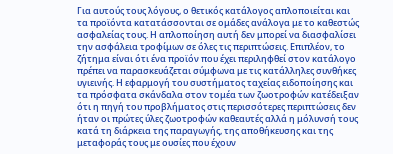Για αυτούς τους λόγους, ο θετικός κατάλογος απλοποιείται και τα προϊόντα κατατάσσονται σε ομάδες ανάλογα με το καθεστώς ασφαλείας τους. Η απλοποίηση αυτή δεν μπορεί να διασφαλίσει την ασφάλεια τροφίμων σε όλες τις περιπτώσεις. Επιπλέον, το ζήτημα είναι ότι ένα προϊόν που έχει περιληφθεί στον κατάλογο πρέπει να παρασκευάζεται σύμφωνα με τις κατάλληλες συνθήκες υγιεινής. Η εφαρμογή του συστήματος ταχείας ειδοποίησης και τα πρόσφατα σκάνδαλα στον τομέα των ζωοτροφών κατέδειξαν ότι η πηγή του προβλήματος στις περισσότερες περιπτώσεις δεν ήταν οι πρώτες ύλες ζωοτροφών καθεαυτές αλλά η μόλυνσή τους κατά τη διάρκεια της παραγωγής, της αποθήκευσης και της μεταφοράς τους με ουσίες που έχουν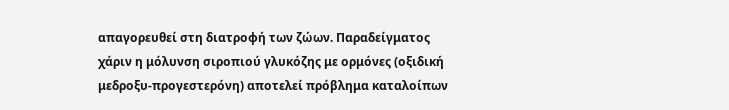απαγορευθεί στη διατροφή των ζώων. Παραδείγματος χάριν η μόλυνση σιροπιού γλυκόζης με ορμόνες (οξιδική μεδροξυ-προγεστερόνη) αποτελεί πρόβλημα καταλοίπων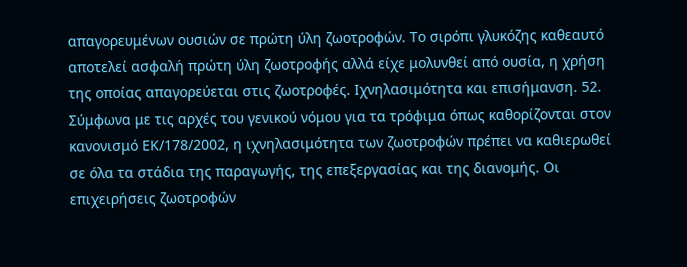απαγορευμένων ουσιών σε πρώτη ύλη ζωοτροφών. Το σιρόπι γλυκόζης καθεαυτό αποτελεί ασφαλή πρώτη ύλη ζωοτροφής αλλά είχε μολυνθεί από ουσία, η χρήση της οποίας απαγορεύεται στις ζωοτροφές. Ιχνηλασιμότητα και επισήμανση. 52. Σύμφωνα με τις αρχές του γενικού νόμου για τα τρόφιμα όπως καθορίζονται στον κανονισμό ΕΚ/178/2002, η ιχνηλασιμότητα των ζωοτροφών πρέπει να καθιερωθεί σε όλα τα στάδια της παραγωγής, της επεξεργασίας και της διανομής. Οι επιχειρήσεις ζωοτροφών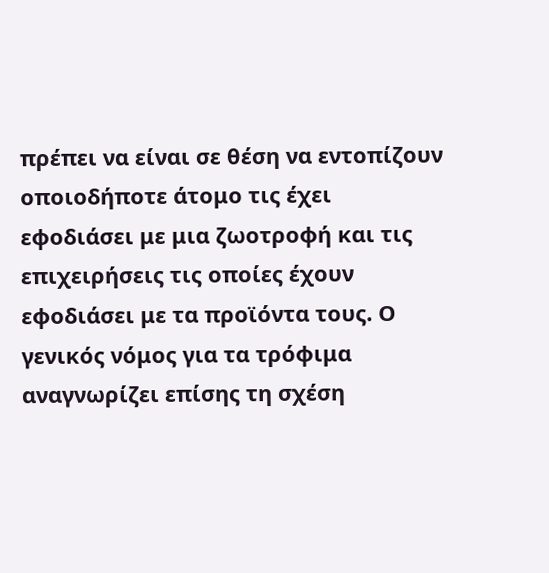πρέπει να είναι σε θέση να εντοπίζουν οποιοδήποτε άτομο τις έχει εφοδιάσει με μια ζωοτροφή και τις επιχειρήσεις τις οποίες έχουν εφοδιάσει με τα προϊόντα τους. Ο γενικός νόμος για τα τρόφιμα αναγνωρίζει επίσης τη σχέση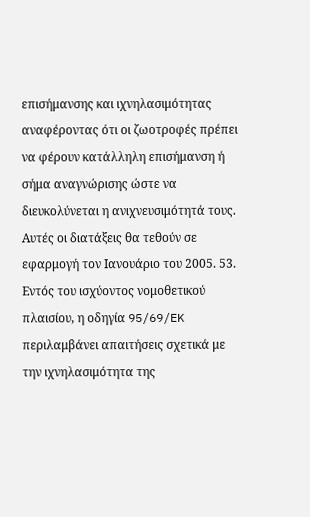επισήμανσης και ιχνηλασιμότητας αναφέροντας ότι οι ζωοτροφές πρέπει να φέρουν κατάλληλη επισήμανση ή σήμα αναγνώρισης ώστε να διευκολύνεται η ανιχνευσιμότητά τους. Αυτές οι διατάξεις θα τεθούν σε εφαρμογή τον Ιανουάριο του 2005. 53. Εντός του ισχύοντος νομοθετικού πλαισίου, η οδηγία 95/69/EK περιλαμβάνει απαιτήσεις σχετικά με την ιχνηλασιμότητα της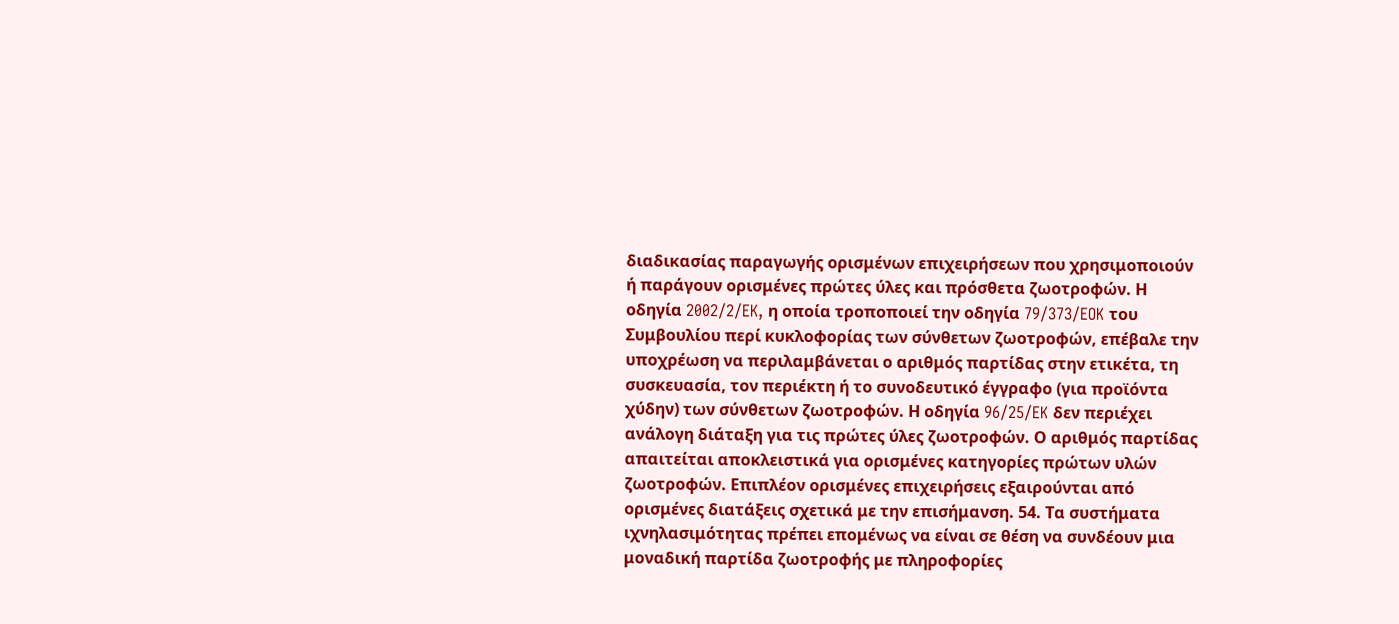διαδικασίας παραγωγής ορισμένων επιχειρήσεων που χρησιμοποιούν ή παράγουν ορισμένες πρώτες ύλες και πρόσθετα ζωοτροφών. Η οδηγία 2002/2/EK, η οποία τροποποιεί την οδηγία 79/373/EOK του Συμβουλίου περί κυκλοφορίας των σύνθετων ζωοτροφών, επέβαλε την υποχρέωση να περιλαμβάνεται ο αριθμός παρτίδας στην ετικέτα, τη συσκευασία, τον περιέκτη ή το συνοδευτικό έγγραφο (για προϊόντα χύδην) των σύνθετων ζωοτροφών. Η οδηγία 96/25/EK δεν περιέχει ανάλογη διάταξη για τις πρώτες ύλες ζωοτροφών. Ο αριθμός παρτίδας απαιτείται αποκλειστικά για ορισμένες κατηγορίες πρώτων υλών ζωοτροφών. Επιπλέον ορισμένες επιχειρήσεις εξαιρούνται από ορισμένες διατάξεις σχετικά με την επισήμανση. 54. Τα συστήματα ιχνηλασιμότητας πρέπει επομένως να είναι σε θέση να συνδέουν μια μοναδική παρτίδα ζωοτροφής με πληροφορίες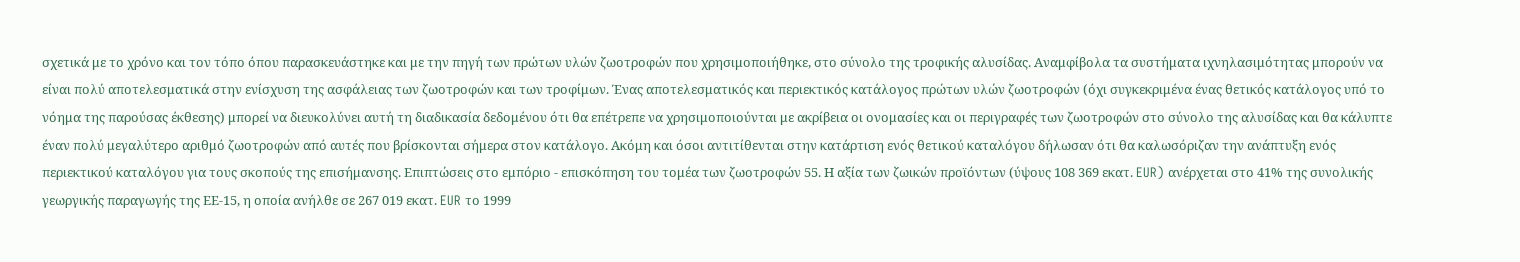σχετικά με το χρόνο και τον τόπο όπου παρασκευάστηκε και με την πηγή των πρώτων υλών ζωοτροφών που χρησιμοποιήθηκε, στο σύνολο της τροφικής αλυσίδας. Αναμφίβολα τα συστήματα ιχνηλασιμότητας μπορούν να είναι πολύ αποτελεσματικά στην ενίσχυση της ασφάλειας των ζωοτροφών και των τροφίμων. Ένας αποτελεσματικός και περιεκτικός κατάλογος πρώτων υλών ζωοτροφών (όχι συγκεκριμένα ένας θετικός κατάλογος υπό το νόημα της παρούσας έκθεσης) μπορεί να διευκολύνει αυτή τη διαδικασία δεδομένου ότι θα επέτρεπε να χρησιμοποιούνται με ακρίβεια οι ονομασίες και οι περιγραφές των ζωοτροφών στο σύνολο της αλυσίδας και θα κάλυπτε έναν πολύ μεγαλύτερο αριθμό ζωοτροφών από αυτές που βρίσκονται σήμερα στον κατάλογο. Ακόμη και όσοι αντιτίθενται στην κατάρτιση ενός θετικού καταλόγου δήλωσαν ότι θα καλωσόριζαν την ανάπτυξη ενός περιεκτικού καταλόγου για τους σκοπούς της επισήμανσης. Επιπτώσεις στο εμπόριο - επισκόπηση του τομέα των ζωοτροφών 55. Η αξία των ζωικών προϊόντων (ύψους 108 369 εκατ. EUR) ανέρχεται στο 41% της συνολικής γεωργικής παραγωγής της ΕΕ-15, η οποία ανήλθε σε 267 019 εκατ. EUR το 1999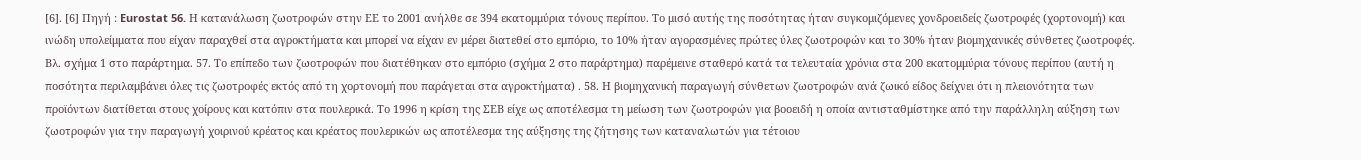[6]. [6] Πηγή : Eurostat 56. Η κατανάλωση ζωοτροφών στην ΕΕ το 2001 ανήλθε σε 394 εκατομμύρια τόνους περίπου. Το μισό αυτής της ποσότητας ήταν συγκομιζόμενες χονδροειδείς ζωοτροφές (χορτονομή) και ινώδη υπολείμματα που είχαν παραχθεί στα αγροκτήματα και μπορεί να είχαν εν μέρει διατεθεί στο εμπόριο, το 10% ήταν αγορασμένες πρώτες ύλες ζωοτροφών και το 30% ήταν βιομηχανικές σύνθετες ζωοτροφές. Βλ. σχήμα 1 στο παράρτημα. 57. Το επίπεδο των ζωοτροφών που διατέθηκαν στο εμπόριο (σχήμα 2 στο παράρτημα) παρέμεινε σταθερό κατά τα τελευταία χρόνια στα 200 εκατομμύρια τόνους περίπου (αυτή η ποσότητα περιλαμβάνει όλες τις ζωοτροφές εκτός από τη χορτονομή που παράγεται στα αγροκτήματα) . 58. Η βιομηχανική παραγωγή σύνθετων ζωοτροφών ανά ζωικό είδος δείχνει ότι η πλειονότητα των προϊόντων διατίθεται στους χοίρους και κατόπιν στα πουλερικά. Το 1996 η κρίση της ΣΕΒ είχε ως αποτέλεσμα τη μείωση των ζωοτροφών για βοοειδή η οποία αντισταθμίστηκε από την παράλληλη αύξηση των ζωοτροφών για την παραγωγή χοιρινού κρέατος και κρέατος πουλερικών ως αποτέλεσμα της αύξησης της ζήτησης των καταναλωτών για τέτοιου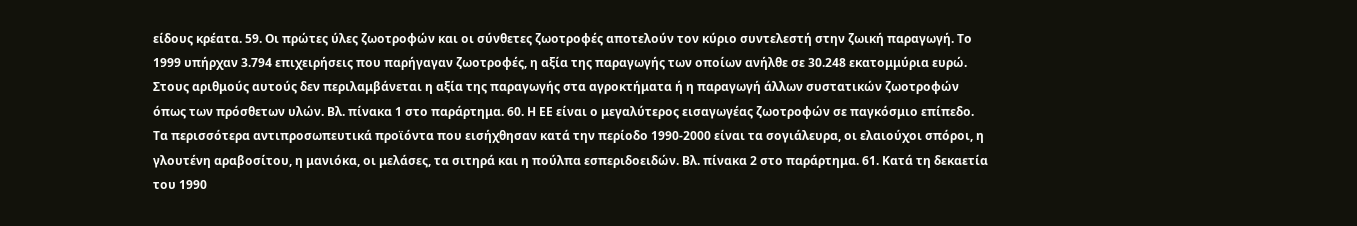είδους κρέατα. 59. Οι πρώτες ύλες ζωοτροφών και οι σύνθετες ζωοτροφές αποτελούν τον κύριο συντελεστή στην ζωική παραγωγή. Το 1999 υπήρχαν 3.794 επιχειρήσεις που παρήγαγαν ζωοτροφές, η αξία της παραγωγής των οποίων ανήλθε σε 30.248 εκατομμύρια ευρώ. Στους αριθμούς αυτούς δεν περιλαμβάνεται η αξία της παραγωγής στα αγροκτήματα ή η παραγωγή άλλων συστατικών ζωοτροφών όπως των πρόσθετων υλών. Βλ. πίνακα 1 στο παράρτημα. 60. Η ΕΕ είναι ο μεγαλύτερος εισαγωγέας ζωοτροφών σε παγκόσμιο επίπεδο. Τα περισσότερα αντιπροσωπευτικά προϊόντα που εισήχθησαν κατά την περίοδο 1990-2000 είναι τα σογιάλευρα, οι ελαιούχοι σπόροι, η γλουτένη αραβοσίτου, η μανιόκα, οι μελάσες, τα σιτηρά και η πούλπα εσπεριδοειδών. Βλ. πίνακα 2 στο παράρτημα. 61. Κατά τη δεκαετία του 1990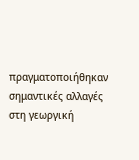πραγματοποιήθηκαν σημαντικές αλλαγές στη γεωργική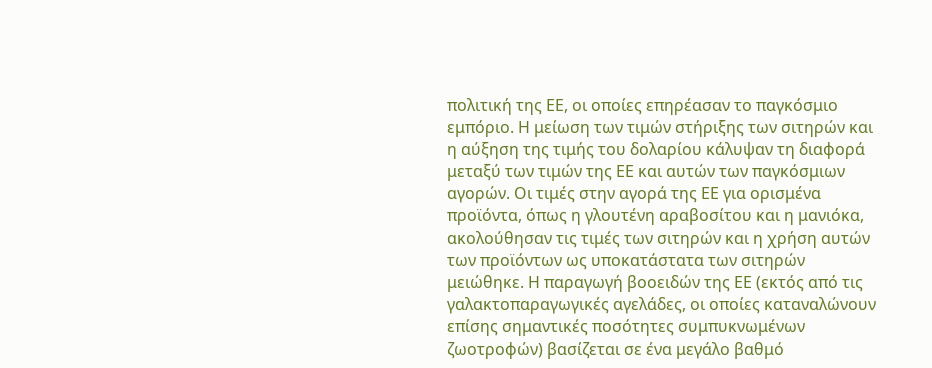πολιτική της ΕΕ, οι οποίες επηρέασαν το παγκόσμιο εμπόριο. Η μείωση των τιμών στήριξης των σιτηρών και η αύξηση της τιμής του δολαρίου κάλυψαν τη διαφορά μεταξύ των τιμών της ΕΕ και αυτών των παγκόσμιων αγορών. Οι τιμές στην αγορά της ΕΕ για ορισμένα προϊόντα, όπως η γλουτένη αραβοσίτου και η μανιόκα, ακολούθησαν τις τιμές των σιτηρών και η χρήση αυτών των προϊόντων ως υποκατάστατα των σιτηρών μειώθηκε. Η παραγωγή βοοειδών της ΕΕ (εκτός από τις γαλακτοπαραγωγικές αγελάδες, οι οποίες καταναλώνουν επίσης σημαντικές ποσότητες συμπυκνωμένων ζωοτροφών) βασίζεται σε ένα μεγάλο βαθμό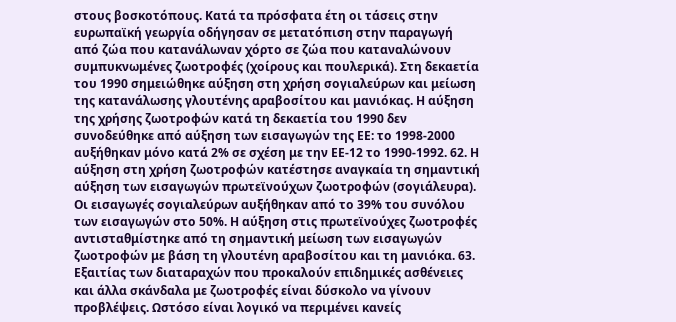στους βοσκοτόπους. Κατά τα πρόσφατα έτη οι τάσεις στην ευρωπαϊκή γεωργία οδήγησαν σε μετατόπιση στην παραγωγή από ζώα που κατανάλωναν χόρτο σε ζώα που καταναλώνουν συμπυκνωμένες ζωοτροφές (χοίρους και πουλερικά). Στη δεκαετία του 1990 σημειώθηκε αύξηση στη χρήση σογιαλεύρων και μείωση της κατανάλωσης γλουτένης αραβοσίτου και μανιόκας. Η αύξηση της χρήσης ζωοτροφών κατά τη δεκαετία του 1990 δεν συνοδεύθηκε από αύξηση των εισαγωγών της ΕΕ: το 1998-2000 αυξήθηκαν μόνο κατά 2% σε σχέση με την ΕΕ-12 το 1990-1992. 62. Η αύξηση στη χρήση ζωοτροφών κατέστησε αναγκαία τη σημαντική αύξηση των εισαγωγών πρωτεϊνούχων ζωοτροφών (σογιάλευρα). Οι εισαγωγές σογιαλεύρων αυξήθηκαν από το 39% του συνόλου των εισαγωγών στο 50%. Η αύξηση στις πρωτεϊνούχες ζωοτροφές αντισταθμίστηκε από τη σημαντική μείωση των εισαγωγών ζωοτροφών με βάση τη γλουτένη αραβοσίτου και τη μανιόκα. 63. Εξαιτίας των διαταραχών που προκαλούν επιδημικές ασθένειες και άλλα σκάνδαλα με ζωοτροφές είναι δύσκολο να γίνουν προβλέψεις. Ωστόσο είναι λογικό να περιμένει κανείς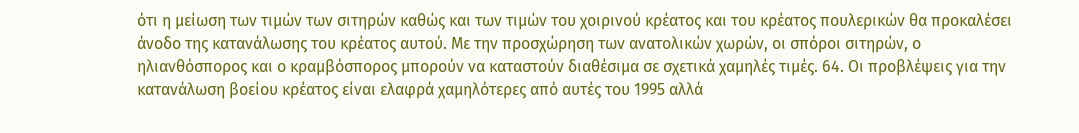ότι η μείωση των τιμών των σιτηρών καθώς και των τιμών του χοιρινού κρέατος και του κρέατος πουλερικών θα προκαλέσει άνοδο της κατανάλωσης του κρέατος αυτού. Με την προσχώρηση των ανατολικών χωρών, οι σπόροι σιτηρών, ο ηλιανθόσπορος και ο κραμβόσπορος μπορούν να καταστούν διαθέσιμα σε σχετικά χαμηλές τιμές. 64. Οι προβλέψεις για την κατανάλωση βοείου κρέατος είναι ελαφρά χαμηλότερες από αυτές του 1995 αλλά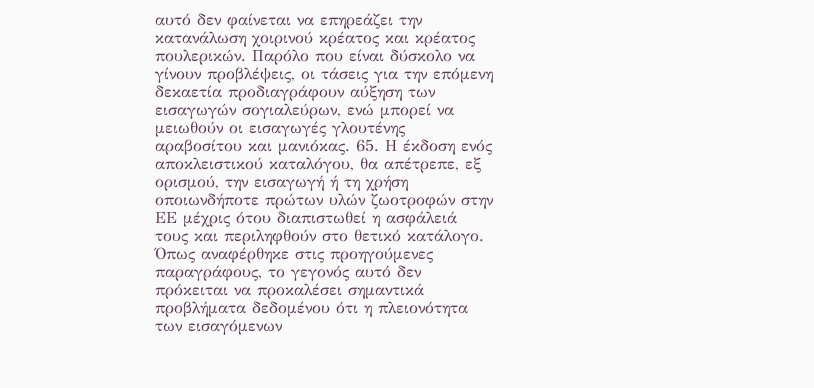αυτό δεν φαίνεται να επηρεάζει την κατανάλωση χοιρινού κρέατος και κρέατος πουλερικών. Παρόλο που είναι δύσκολο να γίνουν προβλέψεις, οι τάσεις για την επόμενη δεκαετία προδιαγράφουν αύξηση των εισαγωγών σογιαλεύρων, ενώ μπορεί να μειωθούν οι εισαγωγές γλουτένης αραβοσίτου και μανιόκας. 65. Η έκδοση ενός αποκλειστικού καταλόγου, θα απέτρεπε, εξ ορισμού, την εισαγωγή ή τη χρήση οποιωνδήποτε πρώτων υλών ζωοτροφών στην ΕΕ μέχρις ότου διαπιστωθεί η ασφάλειά τους και περιληφθούν στο θετικό κατάλογο. Όπως αναφέρθηκε στις προηγούμενες παραγράφους, το γεγονός αυτό δεν πρόκειται να προκαλέσει σημαντικά προβλήματα δεδομένου ότι η πλειονότητα των εισαγόμενων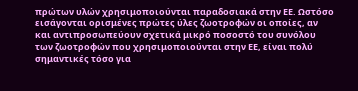πρώτων υλών χρησιμοποιούνται παραδοσιακά στην ΕΕ. Ωστόσο εισάγονται ορισμένες πρώτες ύλες ζωοτροφών οι οποίες, αν και αντιπροσωπεύουν σχετικά μικρό ποσοστό του συνόλου των ζωοτροφών που χρησιμοποιούνται στην ΕΕ, είναι πολύ σημαντικές τόσο για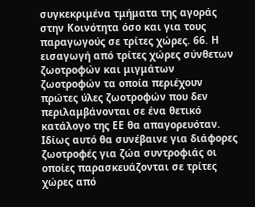συγκεκριμένα τμήματα της αγοράς στην Κοινότητα όσο και για τους παραγωγούς σε τρίτες χώρες. 66. Η εισαγωγή από τρίτες χώρες σύνθετων ζωοτροφών και μιγμάτων ζωοτροφών τα οποία περιέχουν πρώτες ύλες ζωοτροφών που δεν περιλαμβάνονται σε ένα θετικό κατάλογο της ΕΕ θα απαγορευόταν. Ιδίως αυτό θα συνέβαινε για διάφορες ζωοτροφές για ζώα συντροφιάς οι οποίες παρασκευάζονται σε τρίτες χώρες από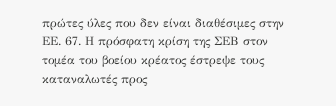πρώτες ύλες που δεν είναι διαθέσιμες στην ΕΕ. 67. Η πρόσφατη κρίση της ΣΕΒ στον τομέα του βοείου κρέατος έστρεψε τους καταναλωτές προς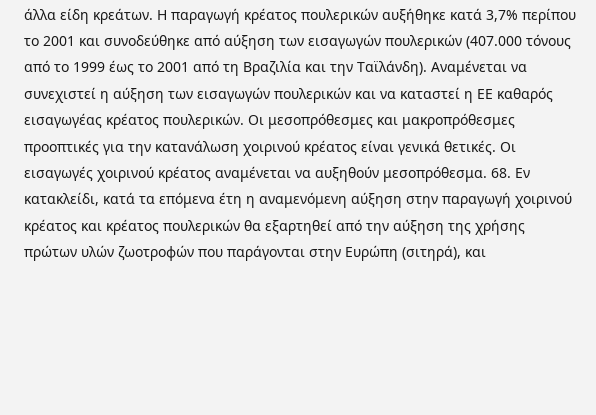άλλα είδη κρεάτων. Η παραγωγή κρέατος πουλερικών αυξήθηκε κατά 3,7% περίπου το 2001 και συνοδεύθηκε από αύξηση των εισαγωγών πουλερικών (407.000 τόνους από το 1999 έως το 2001 από τη Βραζιλία και την Ταϊλάνδη). Αναμένεται να συνεχιστεί η αύξηση των εισαγωγών πουλερικών και να καταστεί η ΕΕ καθαρός εισαγωγέας κρέατος πουλερικών. Οι μεσοπρόθεσμες και μακροπρόθεσμες προοπτικές για την κατανάλωση χοιρινού κρέατος είναι γενικά θετικές. Οι εισαγωγές χοιρινού κρέατος αναμένεται να αυξηθούν μεσοπρόθεσμα. 68. Εν κατακλείδι, κατά τα επόμενα έτη η αναμενόμενη αύξηση στην παραγωγή χοιρινού κρέατος και κρέατος πουλερικών θα εξαρτηθεί από την αύξηση της χρήσης πρώτων υλών ζωοτροφών που παράγονται στην Ευρώπη (σιτηρά), και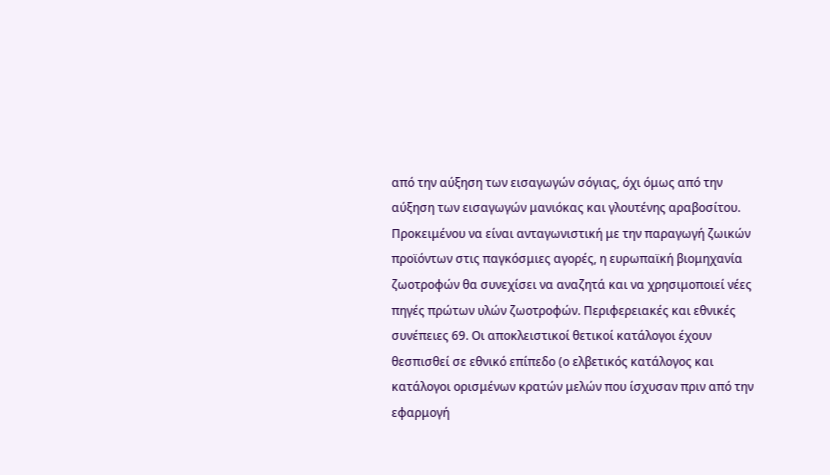από την αύξηση των εισαγωγών σόγιας, όχι όμως από την αύξηση των εισαγωγών μανιόκας και γλουτένης αραβοσίτου. Προκειμένου να είναι ανταγωνιστική με την παραγωγή ζωικών προϊόντων στις παγκόσμιες αγορές, η ευρωπαϊκή βιομηχανία ζωοτροφών θα συνεχίσει να αναζητά και να χρησιμοποιεί νέες πηγές πρώτων υλών ζωοτροφών. Περιφερειακές και εθνικές συνέπειες 69. Οι αποκλειστικοί θετικοί κατάλογοι έχουν θεσπισθεί σε εθνικό επίπεδο (ο ελβετικός κατάλογος και κατάλογοι ορισμένων κρατών μελών που ίσχυσαν πριν από την εφαρμογή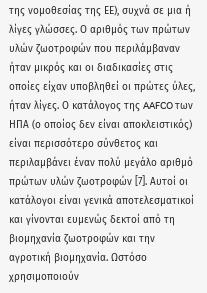της νομοθεσίας της ΕΕ), συχνά σε μια ή λίγες γλώσσες. Ο αριθμός των πρώτων υλών ζωοτροφών που περιλάμβαναν ήταν μικρός και οι διαδικασίες στις οποίες είχαν υποβληθεί οι πρώτες ύλες, ήταν λίγες. Ο κατάλογος της AAFCO των ΗΠΑ (ο οποίος δεν είναι αποκλειστικός) είναι περισσότερο σύνθετος και περιλαμβάνει έναν πολύ μεγάλο αριθμό πρώτων υλών ζωοτροφών [7]. Αυτοί οι κατάλογοι είναι γενικά αποτελεσματικοί και γίνονται ευμενώς δεκτοί από τη βιομηχανία ζωοτροφών και την αγροτική βιομηχανία. Ωστόσο χρησιμοποιούν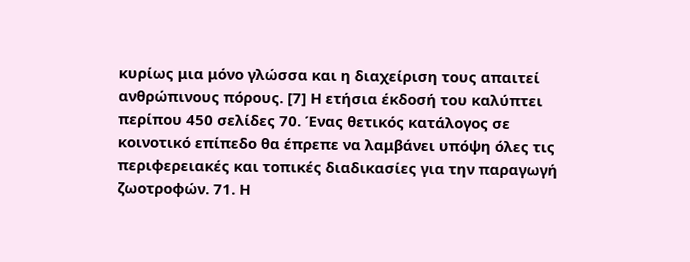κυρίως μια μόνο γλώσσα και η διαχείριση τους απαιτεί ανθρώπινους πόρους. [7] Η ετήσια έκδοσή του καλύπτει περίπου 450 σελίδες 70. Ένας θετικός κατάλογος σε κοινοτικό επίπεδο θα έπρεπε να λαμβάνει υπόψη όλες τις περιφερειακές και τοπικές διαδικασίες για την παραγωγή ζωοτροφών. 71. Η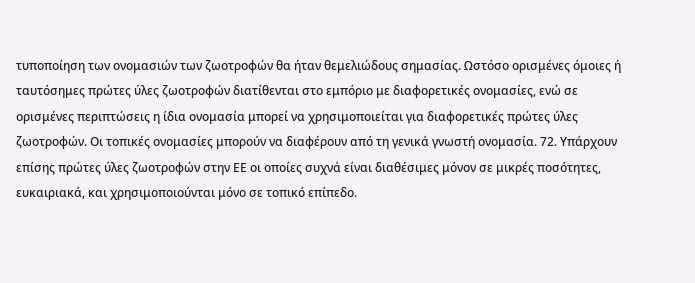τυποποίηση των ονομασιών των ζωοτροφών θα ήταν θεμελιώδους σημασίας. Ωστόσο ορισμένες όμοιες ή ταυτόσημες πρώτες ύλες ζωοτροφών διατίθενται στο εμπόριο με διαφορετικές ονομασίες, ενώ σε ορισμένες περιπτώσεις η ίδια ονομασία μπορεί να χρησιμοποιείται για διαφορετικές πρώτες ύλες ζωοτροφών. Οι τοπικές ονομασίες μπορούν να διαφέρουν από τη γενικά γνωστή ονομασία. 72. Υπάρχουν επίσης πρώτες ύλες ζωοτροφών στην ΕΕ οι οποίες συχνά είναι διαθέσιμες μόνον σε μικρές ποσότητες, ευκαιριακά, και χρησιμοποιούνται μόνο σε τοπικό επίπεδο.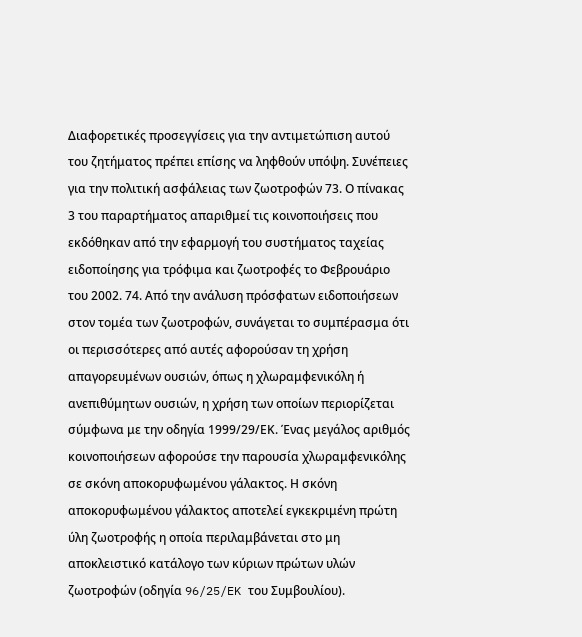Διαφορετικές προσεγγίσεις για την αντιμετώπιση αυτού του ζητήματος πρέπει επίσης να ληφθούν υπόψη. Συνέπειες για την πολιτική ασφάλειας των ζωοτροφών 73. Ο πίνακας 3 του παραρτήματος απαριθμεί τις κοινοποιήσεις που εκδόθηκαν από την εφαρμογή του συστήματος ταχείας ειδοποίησης για τρόφιμα και ζωοτροφές το Φεβρουάριο του 2002. 74. Από την ανάλυση πρόσφατων ειδοποιήσεων στον τομέα των ζωοτροφών, συνάγεται το συμπέρασμα ότι οι περισσότερες από αυτές αφορούσαν τη χρήση απαγορευμένων ουσιών, όπως η χλωραμφενικόλη ή ανεπιθύμητων ουσιών, η χρήση των οποίων περιορίζεται σύμφωνα με την οδηγία 1999/29/ΕΚ. Ένας μεγάλος αριθμός κοινοποιήσεων αφορούσε την παρουσία χλωραμφενικόλης σε σκόνη αποκορυφωμένου γάλακτος. Η σκόνη αποκορυφωμένου γάλακτος αποτελεί εγκεκριμένη πρώτη ύλη ζωοτροφής η οποία περιλαμβάνεται στο μη αποκλειστικό κατάλογο των κύριων πρώτων υλών ζωοτροφών (οδηγία 96/25/EK του Συμβουλίου).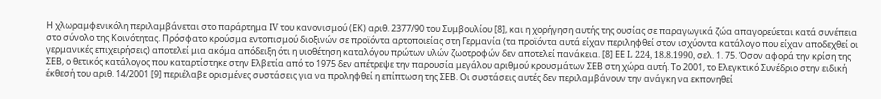Η χλωραμφενικόλη περιλαμβάνεται στο παράρτημα IV του κανονισμού (ΕΚ) αριθ. 2377/90 του Συμβουλίου [8], και η χορήγηση αυτής της ουσίας σε παραγωγικά ζώα απαγορεύεται κατά συνέπεια στο σύνολο της Κοινότητας. Πρόσφατο κρούσμα εντοπισμού διοξινών σε προϊόντα αρτοποιείας στη Γερμανία (τα προϊόντα αυτά είχαν περιληφθεί στον ισχύοντα κατάλογο που είχαν αποδεχθεί οι γερμανικές επιχειρήσεις) αποτελεί μια ακόμα απόδειξη ότι η υιοθέτηση καταλόγου πρώτων υλών ζωοτροφών δεν αποτελεί πανάκεια. [8] ΕΕ L 224, 18.8.1990, σελ. 1. 75. Όσον αφορά την κρίση της ΣΕΒ, ο θετικός κατάλογος που καταρτίστηκε στην Ελβετία από το 1975 δεν απέτρεψε την παρουσία μεγάλου αριθμού κρουσμάτων ΣΕΒ στη χώρα αυτή. Το 2001, το Ελεγκτικό Συνέδριο στην ειδική έκθεσή του αριθ. 14/2001 [9] περιέλαβε ορισμένες συστάσεις για να προληφθεί η επίπτωση της ΣΕΒ. Οι συστάσεις αυτές δεν περιλαμβάνουν την ανάγκη να εκπονηθεί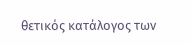θετικός κατάλογος των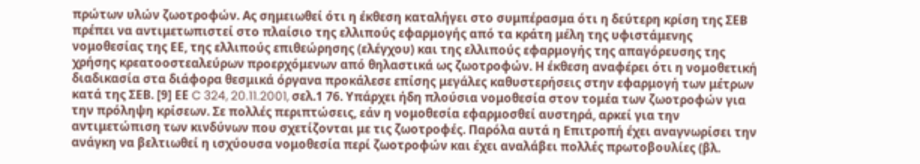πρώτων υλών ζωοτροφών. Ας σημειωθεί ότι η έκθεση καταλήγει στο συμπέρασμα ότι η δεύτερη κρίση της ΣΕΒ πρέπει να αντιμετωπιστεί στο πλαίσιο της ελλιπούς εφαρμογής από τα κράτη μέλη της υφιστάμενης νομοθεσίας της ΕΕ, της ελλιπούς επιθεώρησης (ελέγχου) και της ελλιπούς εφαρμογής της απαγόρευσης της χρήσης κρεατοοστεαλεύρων προερχόμενων από θηλαστικά ως ζωοτροφών. Η έκθεση αναφέρει ότι η νομοθετική διαδικασία στα διάφορα θεσμικά όργανα προκάλεσε επίσης μεγάλες καθυστερήσεις στην εφαρμογή των μέτρων κατά της ΣΕΒ. [9] ΕΕ C 324, 20.11.2001, σελ.1 76. Υπάρχει ήδη πλούσια νομοθεσία στον τομέα των ζωοτροφών για την πρόληψη κρίσεων. Σε πολλές περιπτώσεις, εάν η νομοθεσία εφαρμοσθεί αυστηρά, αρκεί για την αντιμετώπιση των κινδύνων που σχετίζονται με τις ζωοτροφές. Παρόλα αυτά η Επιτροπή έχει αναγνωρίσει την ανάγκη να βελτιωθεί η ισχύουσα νομοθεσία περί ζωοτροφών και έχει αναλάβει πολλές πρωτοβουλίες (βλ.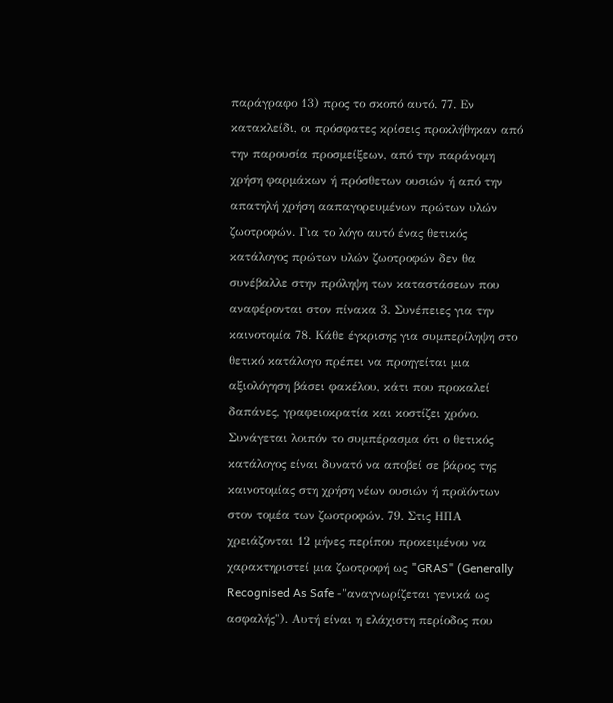παράγραφο 13) προς το σκοπό αυτό. 77. Εν κατακλείδι, οι πρόσφατες κρίσεις προκλήθηκαν από την παρουσία προσμείξεων, από την παράνομη χρήση φαρμάκων ή πρόσθετων ουσιών ή από την απατηλή χρήση ααπαγορευμένων πρώτων υλών ζωοτροφών. Για το λόγο αυτό ένας θετικός κατάλογος πρώτων υλών ζωοτροφών δεν θα συνέβαλλε στην πρόληψη των καταστάσεων που αναφέρονται στον πίνακα 3. Συνέπειες για την καινοτομία 78. Κάθε έγκρισης για συμπερίληψη στο θετικό κατάλογο πρέπει να προηγείται μια αξιολόγηση βάσει φακέλου, κάτι που προκαλεί δαπάνες, γραφειοκρατία και κοστίζει χρόνο. Συνάγεται λοιπόν το συμπέρασμα ότι ο θετικός κατάλογος είναι δυνατό να αποβεί σε βάρος της καινοτομίας στη χρήση νέων ουσιών ή προϊόντων στον τομέα των ζωοτροφών. 79. Στις ΗΠΑ χρειάζονται 12 μήνες περίπου προκειμένου να χαρακτηριστεί μια ζωοτροφή ως "GRAS" (Generally Recognised As Safe -"αναγνωρίζεται γενικά ως ασφαλής"). Αυτή είναι η ελάχιστη περίοδος που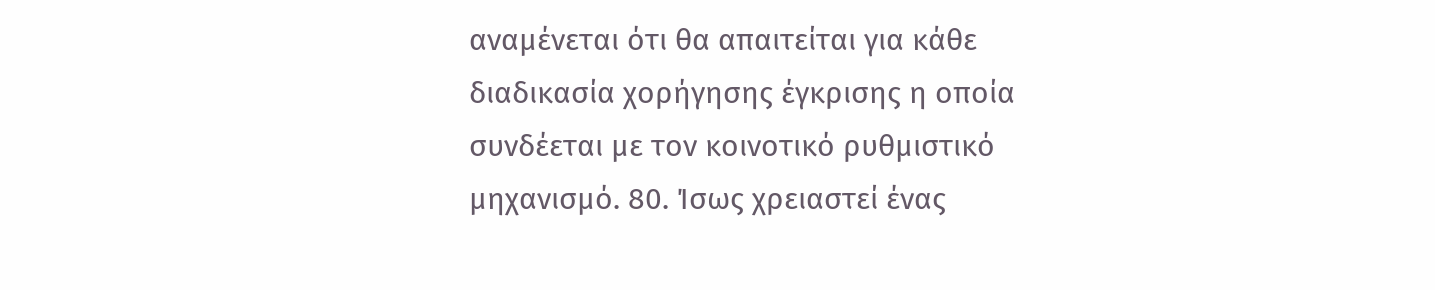αναμένεται ότι θα απαιτείται για κάθε διαδικασία χορήγησης έγκρισης η οποία συνδέεται με τον κοινοτικό ρυθμιστικό μηχανισμό. 80. Ίσως χρειαστεί ένας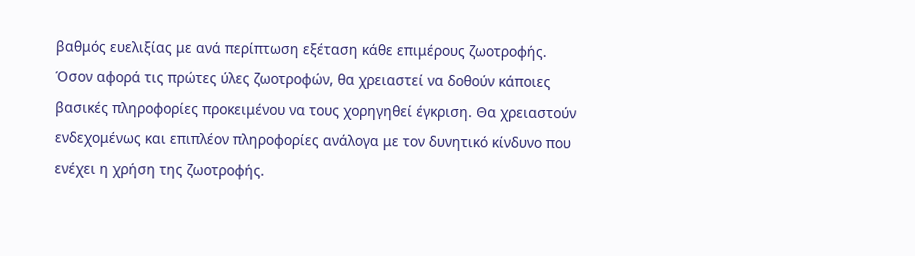βαθμός ευελιξίας με ανά περίπτωση εξέταση κάθε επιμέρους ζωοτροφής. Όσον αφορά τις πρώτες ύλες ζωοτροφών, θα χρειαστεί να δοθούν κάποιες βασικές πληροφορίες προκειμένου να τους χορηγηθεί έγκριση. Θα χρειαστούν ενδεχομένως και επιπλέον πληροφορίες ανάλογα με τον δυνητικό κίνδυνο που ενέχει η χρήση της ζωοτροφής.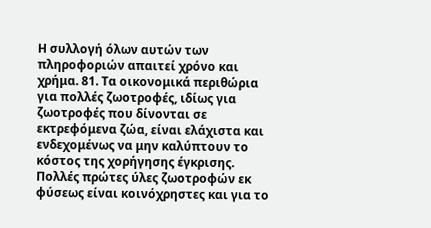Η συλλογή όλων αυτών των πληροφοριών απαιτεί χρόνο και χρήμα. 81. Τα οικονομικά περιθώρια για πολλές ζωοτροφές, ιδίως για ζωοτροφές που δίνονται σε εκτρεφόμενα ζώα, είναι ελάχιστα και ενδεχομένως να μην καλύπτουν το κόστος της χορήγησης έγκρισης. Πολλές πρώτες ύλες ζωοτροφών εκ φύσεως είναι κοινόχρηστες και για το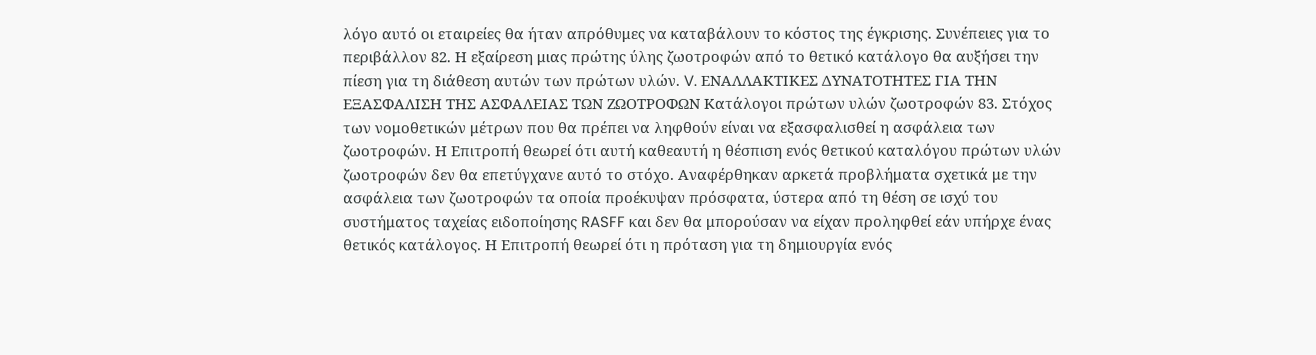λόγο αυτό οι εταιρείες θα ήταν απρόθυμες να καταβάλουν το κόστος της έγκρισης. Συνέπειες για το περιβάλλον 82. Η εξαίρεση μιας πρώτης ύλης ζωοτροφών από το θετικό κατάλογο θα αυξήσει την πίεση για τη διάθεση αυτών των πρώτων υλών. V. ΕΝΑΛΛΑΚΤΙΚΕΣ ΔΥΝΑΤΟΤΗΤΕΣ ΓΙΑ ΤΗΝ ΕΞΑΣΦΑΛΙΣΗ ΤΗΣ ΑΣΦΑΛΕΙΑΣ ΤΩΝ ΖΩΟΤΡΟΦΩΝ Κατάλογοι πρώτων υλών ζωοτροφών 83. Στόχος των νομοθετικών μέτρων που θα πρέπει να ληφθούν είναι να εξασφαλισθεί η ασφάλεια των ζωοτροφών. Η Επιτροπή θεωρεί ότι αυτή καθεαυτή η θέσπιση ενός θετικού καταλόγου πρώτων υλών ζωοτροφών δεν θα επετύγχανε αυτό το στόχο. Αναφέρθηκαν αρκετά προβλήματα σχετικά με την ασφάλεια των ζωοτροφών τα οποία προέκυψαν πρόσφατα, ύστερα από τη θέση σε ισχύ του συστήματος ταχείας ειδοποίησης RASFF και δεν θα μπορούσαν να είχαν προληφθεί εάν υπήρχε ένας θετικός κατάλογος. Η Επιτροπή θεωρεί ότι η πρόταση για τη δημιουργία ενός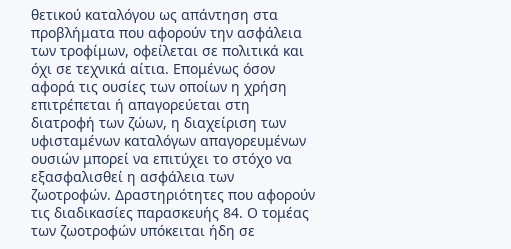θετικού καταλόγου ως απάντηση στα προβλήματα που αφορούν την ασφάλεια των τροφίμων, οφείλεται σε πολιτικά και όχι σε τεχνικά αίτια. Επομένως όσον αφορά τις ουσίες των οποίων η χρήση επιτρέπεται ή απαγορεύεται στη διατροφή των ζώων, η διαχείριση των υφισταμένων καταλόγων απαγορευμένων ουσιών μπορεί να επιτύχει το στόχο να εξασφαλισθεί η ασφάλεια των ζωοτροφών. Δραστηριότητες που αφορούν τις διαδικασίες παρασκευής 84. Ο τομέας των ζωοτροφών υπόκειται ήδη σε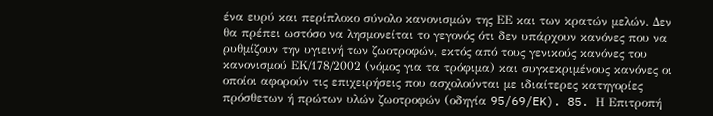ένα ευρύ και περίπλοκο σύνολο κανονισμών της ΕΕ και των κρατών μελών. Δεν θα πρέπει ωστόσο να λησμονείται το γεγονός ότι δεν υπάρχουν κανόνες που να ρυθμίζουν την υγιεινή των ζωοτροφών, εκτός από τους γενικούς κανόνες του κανονισμού ΕΚ/178/2002 (νόμος για τα τρόφιμα) και συγκεκριμένους κανόνες οι οποίοι αφορούν τις επιχειρήσεις που ασχολούνται με ιδιαίτερες κατηγορίες πρόσθετων ή πρώτων υλών ζωοτροφών (οδηγία 95/69/EK). 85. Η Επιτροπή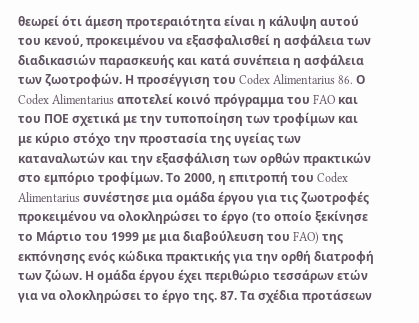θεωρεί ότι άμεση προτεραιότητα είναι η κάλυψη αυτού του κενού, προκειμένου να εξασφαλισθεί η ασφάλεια των διαδικασιών παρασκευής και κατά συνέπεια η ασφάλεια των ζωοτροφών. Η προσέγγιση του Codex Alimentarius 86. Ο Codex Alimentarius αποτελεί κοινό πρόγραμμα του FAO και του ΠΟΕ σχετικά με την τυποποίηση των τροφίμων και με κύριο στόχο την προστασία της υγείας των καταναλωτών και την εξασφάλιση των ορθών πρακτικών στο εμπόριο τροφίμων. Το 2000, η επιτροπή του Codex Alimentarius συνέστησε μια ομάδα έργου για τις ζωοτροφές προκειμένου να ολοκληρώσει το έργο (το οποίο ξεκίνησε το Μάρτιο του 1999 με μια διαβούλευση του FAO) της εκπόνησης ενός κώδικα πρακτικής για την ορθή διατροφή των ζώων. Η ομάδα έργου έχει περιθώριο τεσσάρων ετών για να ολοκληρώσει το έργο της. 87. Τα σχέδια προτάσεων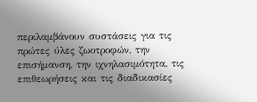περιλαμβάνουν συστάσεις για τις πρώτες ύλες ζωοτροφών, την επισήμανση, την ιχνηλασιμότητα, τις επιθεωρήσεις και τις διαδικασίες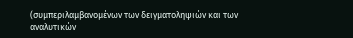(συμπεριλαμβανομένων των δειγματοληψιών και των αναλυτικών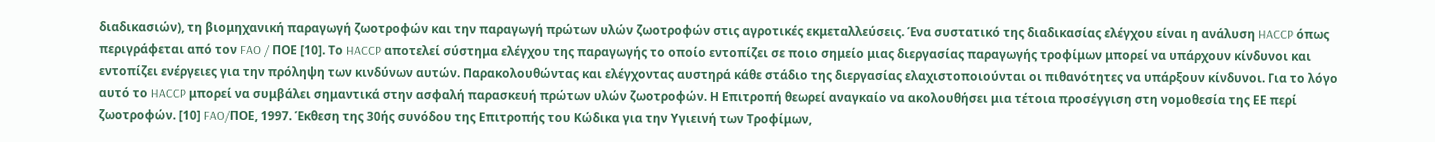διαδικασιών), τη βιομηχανική παραγωγή ζωοτροφών και την παραγωγή πρώτων υλών ζωοτροφών στις αγροτικές εκμεταλλεύσεις. Ένα συστατικό της διαδικασίας ελέγχου είναι η ανάλυση HACCP όπως περιγράφεται από τον FAO / ΠΟΕ [10]. Το HACCP αποτελεί σύστημα ελέγχου της παραγωγής το οποίο εντοπίζει σε ποιο σημείο μιας διεργασίας παραγωγής τροφίμων μπορεί να υπάρχουν κίνδυνοι και εντοπίζει ενέργειες για την πρόληψη των κινδύνων αυτών. Παρακολουθώντας και ελέγχοντας αυστηρά κάθε στάδιο της διεργασίας ελαχιστοποιούνται οι πιθανότητες να υπάρξουν κίνδυνοι. Για το λόγο αυτό το HACCP μπορεί να συμβάλει σημαντικά στην ασφαλή παρασκευή πρώτων υλών ζωοτροφών. Η Επιτροπή θεωρεί αναγκαίο να ακολουθήσει μια τέτοια προσέγγιση στη νομοθεσία της ΕΕ περί ζωοτροφών. [10] FAO/ΠΟΕ, 1997. Έκθεση της 30ής συνόδου της Eπιτροπής του Kώδικα για την Yγιεινή των Tροφίμων,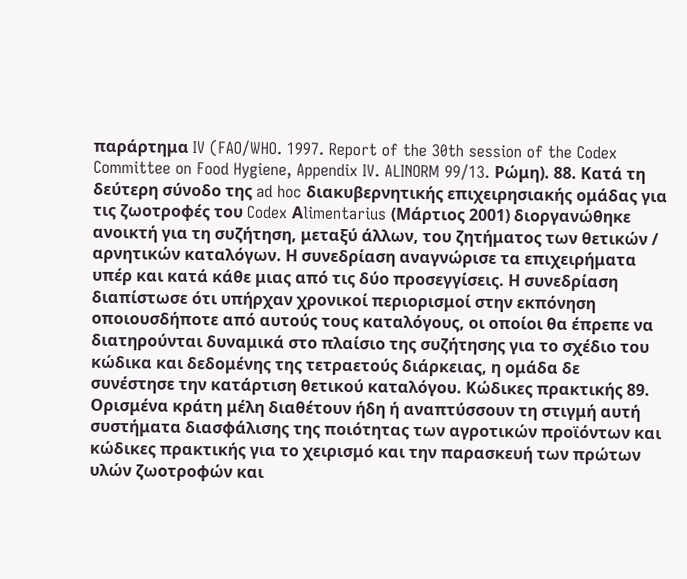παράρτημα IV (FAO/WHO. 1997. Report of the 30th session of the Codex Committee on Food Hygiene, Appendix IV. ALINORM 99/13. Ρώμη). 88. Κατά τη δεύτερη σύνοδο της ad hoc διακυβερνητικής επιχειρησιακής ομάδας για τις ζωοτροφές του Codex Αlimentarius (Μάρτιος 2001) διοργανώθηκε ανοικτή για τη συζήτηση, μεταξύ άλλων, του ζητήματος των θετικών / αρνητικών καταλόγων. Η συνεδρίαση αναγνώρισε τα επιχειρήματα υπέρ και κατά κάθε μιας από τις δύο προσεγγίσεις. Η συνεδρίαση διαπίστωσε ότι υπήρχαν χρονικοί περιορισμοί στην εκπόνηση οποιουσδήποτε από αυτούς τους καταλόγους, οι οποίοι θα έπρεπε να διατηρούνται δυναμικά στο πλαίσιο της συζήτησης για το σχέδιο του κώδικα και δεδομένης της τετραετούς διάρκειας, η ομάδα δε συνέστησε την κατάρτιση θετικού καταλόγου. Κώδικες πρακτικής 89. Ορισμένα κράτη μέλη διαθέτουν ήδη ή αναπτύσσουν τη στιγμή αυτή συστήματα διασφάλισης της ποιότητας των αγροτικών προϊόντων και κώδικες πρακτικής για το χειρισμό και την παρασκευή των πρώτων υλών ζωοτροφών και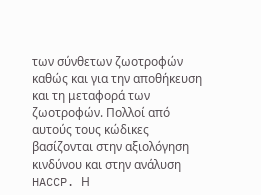των σύνθετων ζωοτροφών καθώς και για την αποθήκευση και τη μεταφορά των ζωοτροφών. Πολλοί από αυτούς τους κώδικες βασίζονται στην αξιολόγηση κινδύνου και στην ανάλυση HACCP. Η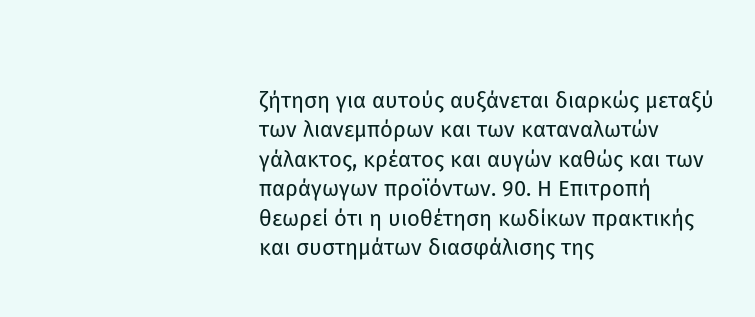ζήτηση για αυτούς αυξάνεται διαρκώς μεταξύ των λιανεμπόρων και των καταναλωτών γάλακτος, κρέατος και αυγών καθώς και των παράγωγων προϊόντων. 90. Η Επιτροπή θεωρεί ότι η υιοθέτηση κωδίκων πρακτικής και συστημάτων διασφάλισης της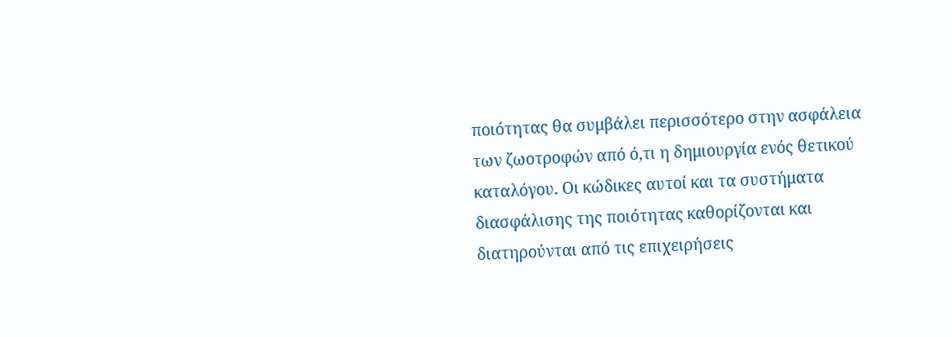ποιότητας θα συμβάλει περισσότερο στην ασφάλεια των ζωοτροφών από ό,τι η δημιουργία ενός θετικού καταλόγου. Οι κώδικες αυτοί και τα συστήματα διασφάλισης της ποιότητας καθορίζονται και διατηρούνται από τις επιχειρήσεις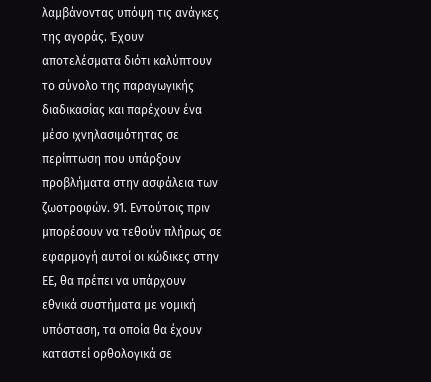λαμβάνοντας υπόψη τις ανάγκες της αγοράς. Έχουν αποτελέσματα διότι καλύπτουν το σύνολο της παραγωγικής διαδικασίας και παρέχουν ένα μέσο ιχνηλασιμότητας σε περίπτωση που υπάρξουν προβλήματα στην ασφάλεια των ζωοτροφών. 91. Εντούτοις πριν μπορέσουν να τεθούν πλήρως σε εφαρμογή αυτοί οι κώδικες στην ΕΕ, θα πρέπει να υπάρχουν εθνικά συστήματα με νομική υπόσταση, τα οποία θα έχουν καταστεί ορθολογικά σε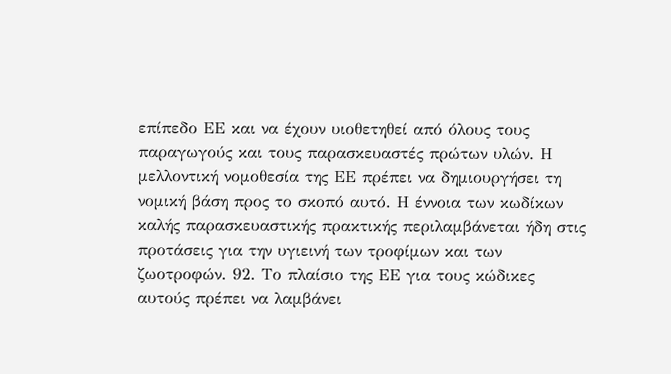επίπεδο ΕΕ και να έχουν υιοθετηθεί από όλους τους παραγωγούς και τους παρασκευαστές πρώτων υλών. Η μελλοντική νομοθεσία της ΕΕ πρέπει να δημιουργήσει τη νομική βάση προς το σκοπό αυτό. Η έννοια των κωδίκων καλής παρασκευαστικής πρακτικής περιλαμβάνεται ήδη στις προτάσεις για την υγιεινή των τροφίμων και των ζωοτροφών. 92. Το πλαίσιο της ΕΕ για τους κώδικες αυτούς πρέπει να λαμβάνει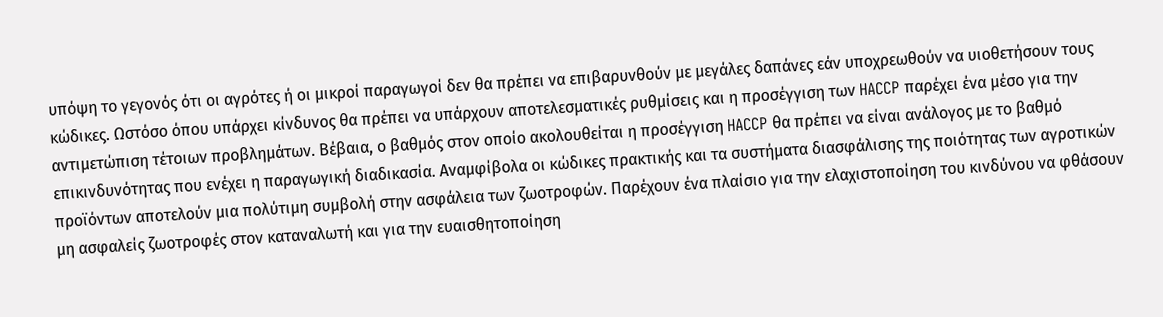υπόψη το γεγονός ότι οι αγρότες ή οι μικροί παραγωγοί δεν θα πρέπει να επιβαρυνθούν με μεγάλες δαπάνες εάν υποχρεωθούν να υιοθετήσουν τους κώδικες. Ωστόσο όπου υπάρχει κίνδυνος θα πρέπει να υπάρχουν αποτελεσματικές ρυθμίσεις και η προσέγγιση των HACCP παρέχει ένα μέσο για την αντιμετώπιση τέτοιων προβλημάτων. Βέβαια, ο βαθμός στον οποίο ακολουθείται η προσέγγιση HACCP θα πρέπει να είναι ανάλογος με το βαθμό επικινδυνότητας που ενέχει η παραγωγική διαδικασία. Αναμφίβολα οι κώδικες πρακτικής και τα συστήματα διασφάλισης της ποιότητας των αγροτικών προϊόντων αποτελούν μια πολύτιμη συμβολή στην ασφάλεια των ζωοτροφών. Παρέχουν ένα πλαίσιο για την ελαχιστοποίηση του κινδύνου να φθάσουν μη ασφαλείς ζωοτροφές στον καταναλωτή και για την ευαισθητοποίηση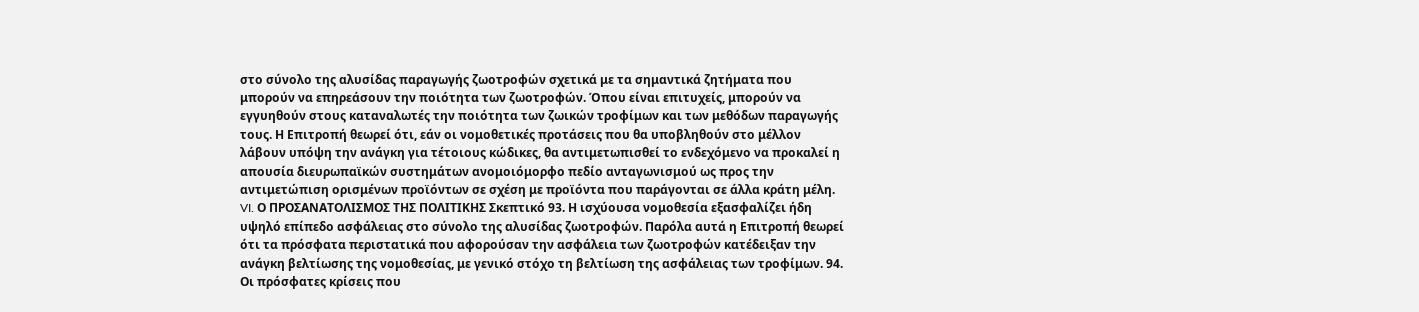στο σύνολο της αλυσίδας παραγωγής ζωοτροφών σχετικά με τα σημαντικά ζητήματα που μπορούν να επηρεάσουν την ποιότητα των ζωοτροφών. Όπου είναι επιτυχείς, μπορούν να εγγυηθούν στους καταναλωτές την ποιότητα των ζωικών τροφίμων και των μεθόδων παραγωγής τους. Η Επιτροπή θεωρεί ότι, εάν οι νομοθετικές προτάσεις που θα υποβληθούν στο μέλλον λάβουν υπόψη την ανάγκη για τέτοιους κώδικες, θα αντιμετωπισθεί το ενδεχόμενο να προκαλεί η απουσία διευρωπαϊκών συστημάτων ανομοιόμορφο πεδίο ανταγωνισμού ως προς την αντιμετώπιση ορισμένων προϊόντων σε σχέση με προϊόντα που παράγονται σε άλλα κράτη μέλη. VI. Ο ΠΡΟΣΑΝΑΤΟΛΙΣΜΟΣ ΤΗΣ ΠΟΛΙΤΙΚΗΣ Σκεπτικό 93. Η ισχύουσα νομοθεσία εξασφαλίζει ήδη υψηλό επίπεδο ασφάλειας στο σύνολο της αλυσίδας ζωοτροφών. Παρόλα αυτά η Επιτροπή θεωρεί ότι τα πρόσφατα περιστατικά που αφορούσαν την ασφάλεια των ζωοτροφών κατέδειξαν την ανάγκη βελτίωσης της νομοθεσίας, με γενικό στόχο τη βελτίωση της ασφάλειας των τροφίμων. 94. Οι πρόσφατες κρίσεις που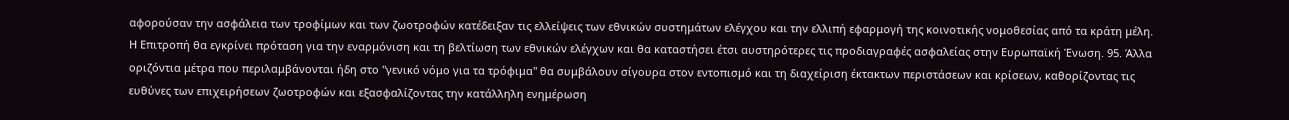αφορούσαν την ασφάλεια των τροφίμων και των ζωοτροφών κατέδειξαν τις ελλείψεις των εθνικών συστημάτων ελέγχου και την ελλιπή εφαρμογή της κοινοτικής νομοθεσίας από τα κράτη μέλη. Η Επιτροπή θα εγκρίνει πρόταση για την εναρμόνιση και τη βελτίωση των εθνικών ελέγχων και θα καταστήσει έτσι αυστηρότερες τις προδιαγραφές ασφαλείας στην Ευρωπαϊκή Ένωση. 95. Άλλα οριζόντια μέτρα που περιλαμβάνονται ήδη στο "γενικό νόμο για τα τρόφιμα" θα συμβάλουν σίγουρα στον εντοπισμό και τη διαχείριση έκτακτων περιστάσεων και κρίσεων, καθορίζοντας τις ευθύνες των επιχειρήσεων ζωοτροφών και εξασφαλίζοντας την κατάλληλη ενημέρωση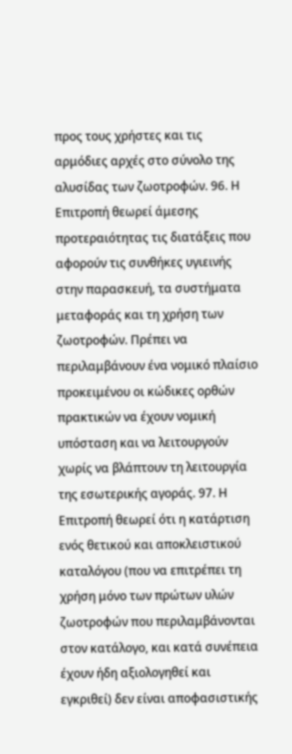προς τους χρήστες και τις αρμόδιες αρχές στο σύνολο της αλυσίδας των ζωοτροφών. 96. Η Επιτροπή θεωρεί άμεσης προτεραιότητας τις διατάξεις που αφορούν τις συνθήκες υγιεινής στην παρασκευή, τα συστήματα μεταφοράς και τη χρήση των ζωοτροφών. Πρέπει να περιλαμβάνουν ένα νομικό πλαίσιο προκειμένου οι κώδικες ορθών πρακτικών να έχουν νομική υπόσταση και να λειτουργούν χωρίς να βλάπτουν τη λειτουργία της εσωτερικής αγοράς. 97. Η Επιτροπή θεωρεί ότι η κατάρτιση ενός θετικού και αποκλειστικού καταλόγου (που να επιτρέπει τη χρήση μόνο των πρώτων υλών ζωοτροφών που περιλαμβάνονται στον κατάλογο, και κατά συνέπεια έχουν ήδη αξιολογηθεί και εγκριθεί) δεν είναι αποφασιστικής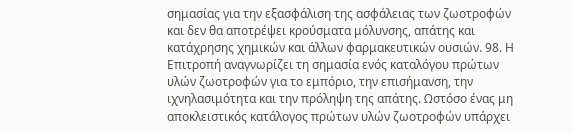σημασίας για την εξασφάλιση της ασφάλειας των ζωοτροφών και δεν θα αποτρέψει κρούσματα μόλυνσης, απάτης και κατάχρησης χημικών και άλλων φαρμακευτικών ουσιών. 98. Η Επιτροπή αναγνωρίζει τη σημασία ενός καταλόγου πρώτων υλών ζωοτροφών για το εμπόριο, την επισήμανση, την ιχνηλασιμότητα και την πρόληψη της απάτης. Ωστόσο ένας μη αποκλειστικός κατάλογος πρώτων υλών ζωοτροφών υπάρχει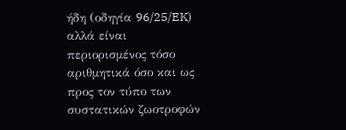ήδη (οδηγία 96/25/EK) αλλά είναι περιορισμένος τόσο αριθμητικά όσο και ως προς τον τύπο των συστατικών ζωοτροφών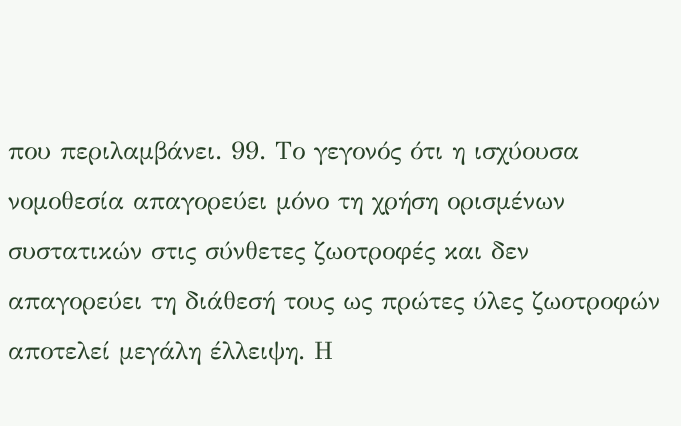που περιλαμβάνει. 99. Το γεγονός ότι η ισχύουσα νομοθεσία απαγορεύει μόνο τη χρήση ορισμένων συστατικών στις σύνθετες ζωοτροφές και δεν απαγορεύει τη διάθεσή τους ως πρώτες ύλες ζωοτροφών αποτελεί μεγάλη έλλειψη. Η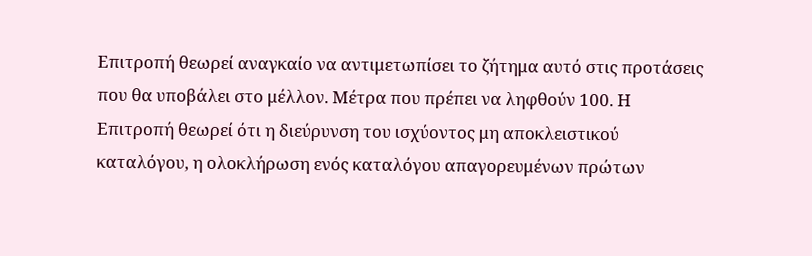Επιτροπή θεωρεί αναγκαίο να αντιμετωπίσει το ζήτημα αυτό στις προτάσεις που θα υποβάλει στο μέλλον. Μέτρα που πρέπει να ληφθούν 100. Η Επιτροπή θεωρεί ότι η διεύρυνση του ισχύοντος μη αποκλειστικού καταλόγου, η ολοκλήρωση ενός καταλόγου απαγορευμένων πρώτων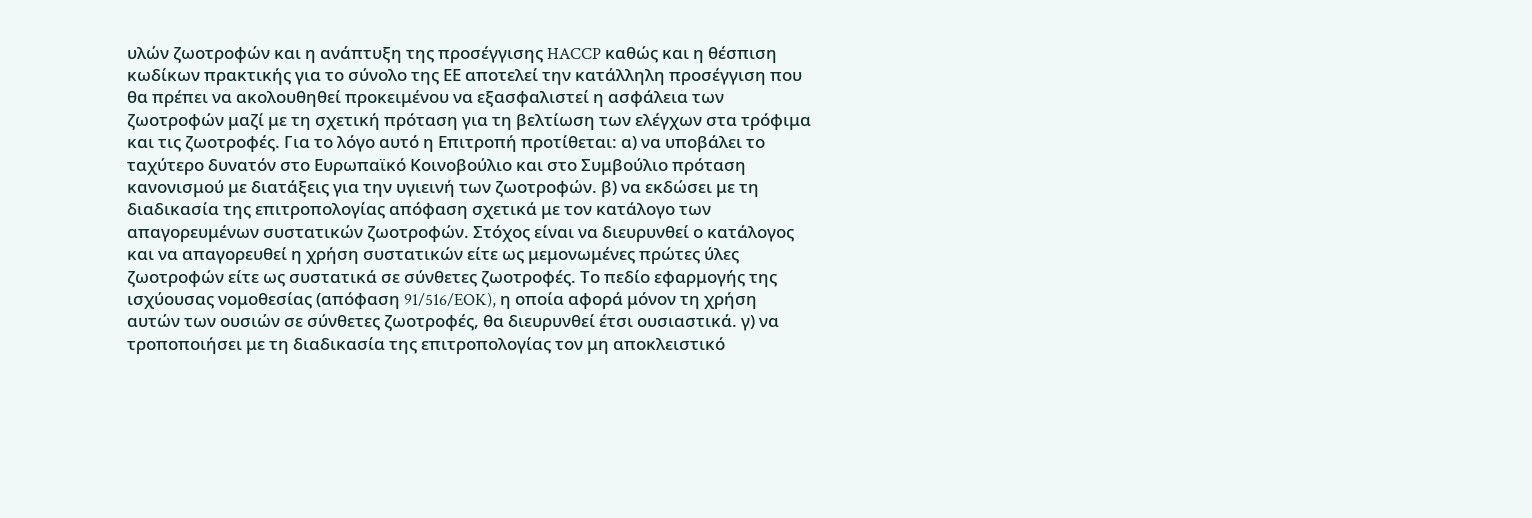υλών ζωοτροφών και η ανάπτυξη της προσέγγισης HACCP καθώς και η θέσπιση κωδίκων πρακτικής για το σύνολο της ΕΕ αποτελεί την κατάλληλη προσέγγιση που θα πρέπει να ακολουθηθεί προκειμένου να εξασφαλιστεί η ασφάλεια των ζωοτροφών μαζί με τη σχετική πρόταση για τη βελτίωση των ελέγχων στα τρόφιμα και τις ζωοτροφές. Για το λόγο αυτό η Επιτροπή προτίθεται: α) να υποβάλει το ταχύτερο δυνατόν στο Ευρωπαϊκό Κοινοβούλιο και στο Συμβούλιο πρόταση κανονισμού με διατάξεις για την υγιεινή των ζωοτροφών. β) να εκδώσει με τη διαδικασία της επιτροπολογίας απόφαση σχετικά με τον κατάλογο των απαγορευμένων συστατικών ζωοτροφών. Στόχος είναι να διευρυνθεί ο κατάλογος και να απαγορευθεί η χρήση συστατικών είτε ως μεμονωμένες πρώτες ύλες ζωοτροφών είτε ως συστατικά σε σύνθετες ζωοτροφές. Το πεδίο εφαρμογής της ισχύουσας νομοθεσίας (απόφαση 91/516/EOK), η οποία αφορά μόνον τη χρήση αυτών των ουσιών σε σύνθετες ζωοτροφές, θα διευρυνθεί έτσι ουσιαστικά. γ) να τροποποιήσει με τη διαδικασία της επιτροπολογίας τον μη αποκλειστικό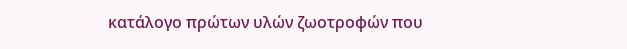κατάλογο πρώτων υλών ζωοτροφών που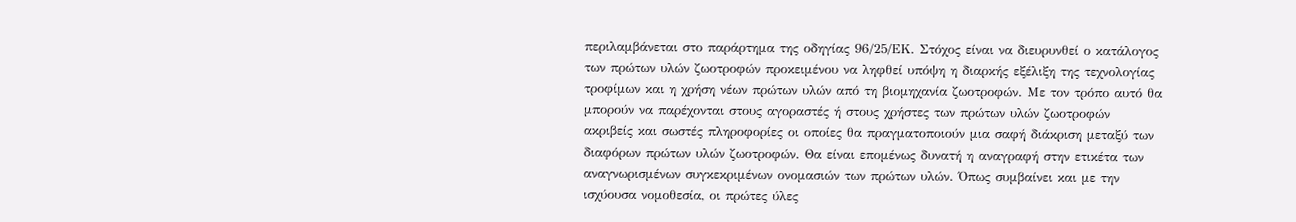περιλαμβάνεται στο παράρτημα της οδηγίας 96/25/ΕΚ. Στόχος είναι να διευρυνθεί ο κατάλογος των πρώτων υλών ζωοτροφών προκειμένου να ληφθεί υπόψη η διαρκής εξέλιξη της τεχνολογίας τροφίμων και η χρήση νέων πρώτων υλών από τη βιομηχανία ζωοτροφών. Με τον τρόπο αυτό θα μπορούν να παρέχονται στους αγοραστές ή στους χρήστες των πρώτων υλών ζωοτροφών ακριβείς και σωστές πληροφορίες οι οποίες θα πραγματοποιούν μια σαφή διάκριση μεταξύ των διαφόρων πρώτων υλών ζωοτροφών. Θα είναι επομένως δυνατή η αναγραφή στην ετικέτα των αναγνωρισμένων συγκεκριμένων ονομασιών των πρώτων υλών. Όπως συμβαίνει και με την ισχύουσα νομοθεσία, οι πρώτες ύλες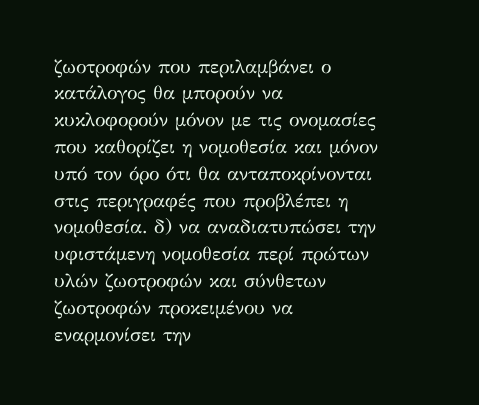ζωοτροφών που περιλαμβάνει ο κατάλογος θα μπορούν να κυκλοφορούν μόνον με τις ονομασίες που καθορίζει η νομοθεσία και μόνον υπό τον όρο ότι θα ανταποκρίνονται στις περιγραφές που προβλέπει η νομοθεσία. δ) να αναδιατυπώσει την υφιστάμενη νομοθεσία περί πρώτων υλών ζωοτροφών και σύνθετων ζωοτροφών προκειμένου να εναρμονίσει την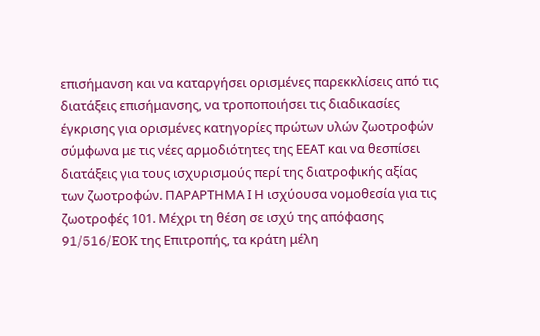επισήμανση και να καταργήσει ορισμένες παρεκκλίσεις από τις διατάξεις επισήμανσης, να τροποποιήσει τις διαδικασίες έγκρισης για ορισμένες κατηγορίες πρώτων υλών ζωοτροφών σύμφωνα με τις νέες αρμοδιότητες της ΕΕΑΤ και να θεσπίσει διατάξεις για τους ισχυρισμούς περί της διατροφικής αξίας των ζωοτροφών. ΠΑΡΑΡΤΗΜΑ Ι Η ισχύουσα νομοθεσία για τις ζωοτροφές 101. Μέχρι τη θέση σε ισχύ της απόφασης 91/516/EOK της Επιτροπής, τα κράτη μέλη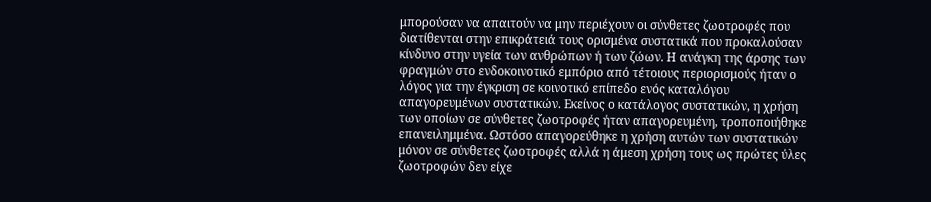μπορούσαν να απαιτούν να μην περιέχουν οι σύνθετες ζωοτροφές που διατίθενται στην επικράτειά τους ορισμένα συστατικά που προκαλούσαν κίνδυνο στην υγεία των ανθρώπων ή των ζώων. Η ανάγκη της άρσης των φραγμών στο ενδοκοινοτικό εμπόριο από τέτοιους περιορισμούς ήταν ο λόγος για την έγκριση σε κοινοτικό επίπεδο ενός καταλόγου απαγορευμένων συστατικών. Εκείνος ο κατάλογος συστατικών, η χρήση των οποίων σε σύνθετες ζωοτροφές ήταν απαγορευμένη, τροποποιήθηκε επανειλημμένα. Ωστόσο απαγορεύθηκε η χρήση αυτών των συστατικών μόνον σε σύνθετες ζωοτροφές αλλά η άμεση χρήση τους ως πρώτες ύλες ζωοτροφών δεν είχε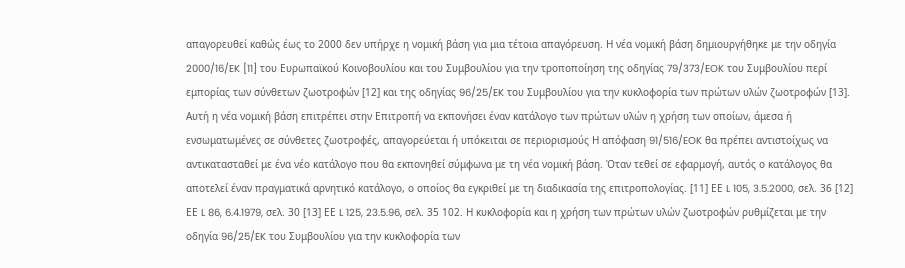απαγορευθεί καθώς έως το 2000 δεν υπήρχε η νομική βάση για μια τέτοια απαγόρευση. Η νέα νομική βάση δημιουργήθηκε με την οδηγία 2000/16/EK [11] του Ευρωπαϊκού Κοινοβουλίου και του Συμβουλίου για την τροποποίηση της οδηγίας 79/373/EOK του Συμβουλίου περί εμπορίας των σύνθετων ζωοτροφών [12] και της οδηγίας 96/25/EK του Συμβουλίου για την κυκλοφορία των πρώτων υλών ζωοτροφών [13]. Αυτή η νέα νομική βάση επιτρέπει στην Επιτροπή να εκπονήσει έναν κατάλογο των πρώτων υλών η χρήση των οποίων, άμεσα ή ενσωματωμένες σε σύνθετες ζωοτροφές, απαγορεύεται ή υπόκειται σε περιορισμούς Η απόφαση 91/516/EOK θα πρέπει αντιστοίχως να αντικατασταθεί με ένα νέο κατάλογο που θα εκπονηθεί σύμφωνα με τη νέα νομική βάση. Όταν τεθεί σε εφαρμογή, αυτός ο κατάλογος θα αποτελεί έναν πραγματικά αρνητικό κατάλογο, ο οποίος θα εγκριθεί με τη διαδικασία της επιτροπολογίας. [11] ΕΕ L 105, 3.5.2000, σελ. 36 [12] ΕΕ L 86, 6.4.1979, σελ. 30 [13] ΕΕ L 125, 23.5.96, σελ. 35 102. Η κυκλοφορία και η χρήση των πρώτων υλών ζωοτροφών ρυθμίζεται με την οδηγία 96/25/EK του Συμβουλίου για την κυκλοφορία των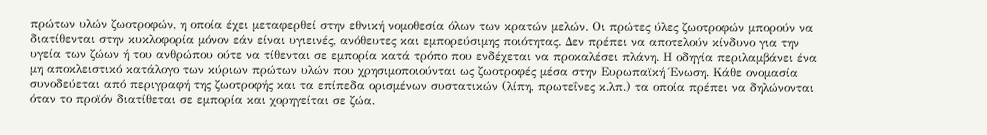πρώτων υλών ζωοτροφών, η οποία έχει μεταφερθεί στην εθνική νομοθεσία όλων των κρατών μελών. Οι πρώτες ύλες ζωοτροφών μπορούν να διατίθενται στην κυκλοφορία μόνον εάν είναι υγιεινές, ανόθευτες και εμπορεύσιμης ποιότητας. Δεν πρέπει να αποτελούν κίνδυνο για την υγεία των ζώων ή του ανθρώπου ούτε να τίθενται σε εμπορία κατά τρόπο που ενδέχεται να προκαλέσει πλάνη. Η οδηγία περιλαμβάνει ένα μη αποκλειστικό κατάλογο των κύριων πρώτων υλών που χρησιμοποιούνται ως ζωοτροφές μέσα στην Ευρωπαϊκή Ένωση. Κάθε ονομασία συνοδεύεται από περιγραφή της ζωοτροφής και τα επίπεδα ορισμένων συστατικών (λίπη, πρωτεΐνες κ.λπ.) τα οποία πρέπει να δηλώνονται όταν το προϊόν διατίθεται σε εμπορία και χορηγείται σε ζώα.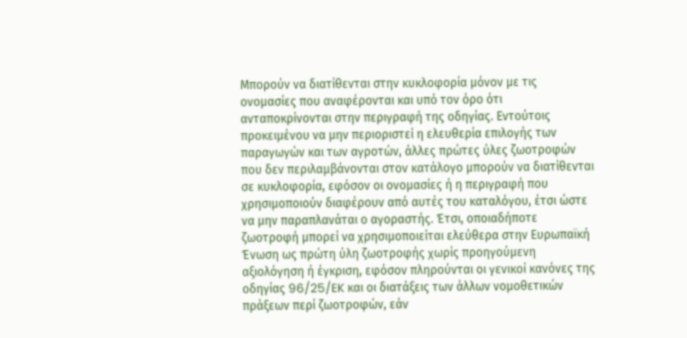Μπορούν να διατίθενται στην κυκλοφορία μόνον με τις ονομασίες που αναφέρονται και υπό τον όρο ότι ανταποκρίνονται στην περιγραφή της οδηγίας. Εντούτοις προκειμένου να μην περιοριστεί η ελευθερία επιλογής των παραγωγών και των αγροτών, άλλες πρώτες ύλες ζωοτροφών που δεν περιλαμβάνονται στον κατάλογο μπορούν να διατίθενται σε κυκλοφορία, εφόσον οι ονομασίες ή η περιγραφή που χρησιμοποιούν διαφέρουν από αυτές του καταλόγου, έτσι ώστε να μην παραπλανάται ο αγοραστής. Έτσι, οποιαδήποτε ζωοτροφή μπορεί να χρησιμοποιείται ελεύθερα στην Ευρωπαϊκή Ένωση ως πρώτη ύλη ζωοτροφής χωρίς προηγούμενη αξιολόγηση ή έγκριση, εφόσον πληρούνται οι γενικοί κανόνες της οδηγίας 96/25/EK και οι διατάξεις των άλλων νομοθετικών πράξεων περί ζωοτροφών, εάν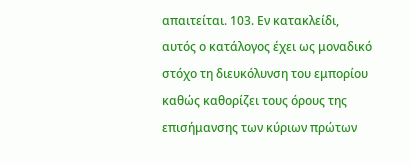απαιτείται. 103. Εν κατακλείδι, αυτός ο κατάλογος έχει ως μοναδικό στόχο τη διευκόλυνση του εμπορίου καθώς καθορίζει τους όρους της επισήμανσης των κύριων πρώτων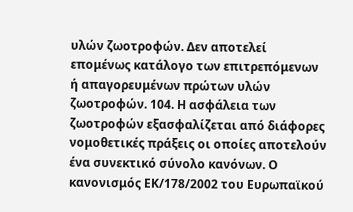υλών ζωοτροφών. Δεν αποτελεί επομένως κατάλογο των επιτρεπόμενων ή απαγορευμένων πρώτων υλών ζωοτροφών. 104. Η ασφάλεια των ζωοτροφών εξασφαλίζεται από διάφορες νομοθετικές πράξεις οι οποίες αποτελούν ένα συνεκτικό σύνολο κανόνων. Ο κανονισμός ΕΚ/178/2002 του Ευρωπαϊκού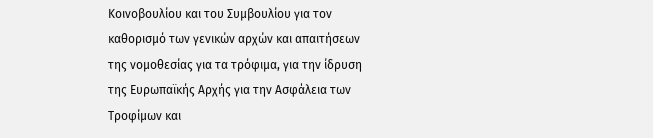Κοινοβουλίου και του Συμβουλίου για τον καθορισμό των γενικών αρχών και απαιτήσεων της νομοθεσίας για τα τρόφιμα, για την ίδρυση της Ευρωπαϊκής Αρχής για την Ασφάλεια των Τροφίμων και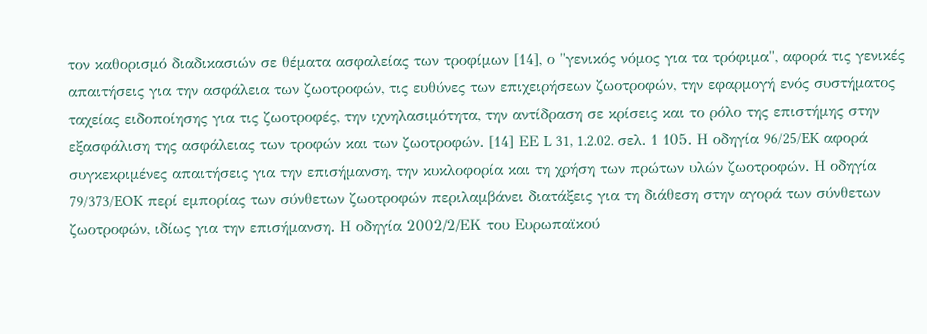τον καθορισμό διαδικασιών σε θέματα ασφαλείας των τροφίμων [14], ο "γενικός νόμος για τα τρόφιμα", αφορά τις γενικές απαιτήσεις για την ασφάλεια των ζωοτροφών, τις ευθύνες των επιχειρήσεων ζωοτροφών, την εφαρμογή ενός συστήματος ταχείας ειδοποίησης για τις ζωοτροφές, την ιχνηλασιμότητα, την αντίδραση σε κρίσεις και το ρόλο της επιστήμης στην εξασφάλιση της ασφάλειας των τροφών και των ζωοτροφών. [14] ΕΕ L 31, 1.2.02. σελ. 1 105. Η οδηγία 96/25/EK αφορά συγκεκριμένες απαιτήσεις για την επισήμανση, την κυκλοφορία και τη χρήση των πρώτων υλών ζωοτροφών. Η οδηγία 79/373/EOK περί εμπορίας των σύνθετων ζωοτροφών περιλαμβάνει διατάξεις για τη διάθεση στην αγορά των σύνθετων ζωοτροφών, ιδίως για την επισήμανση. Η οδηγία 2002/2/ΕΚ του Ευρωπαϊκού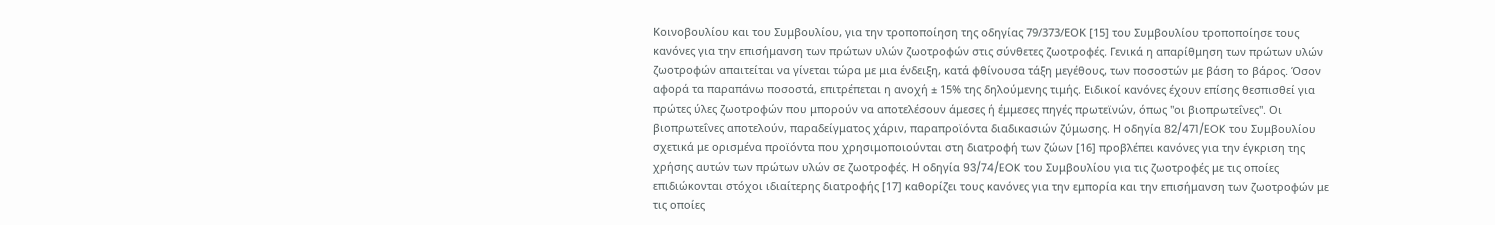Κοινοβουλίου και του Συμβουλίου, για την τροποποίηση της οδηγίας 79/373/ΕΟΚ [15] του Συμβουλίου τροποποίησε τους κανόνες για την επισήμανση των πρώτων υλών ζωοτροφών στις σύνθετες ζωοτροφές. Γενικά η απαρίθμηση των πρώτων υλών ζωοτροφών απαιτείται να γίνεται τώρα με μια ένδειξη, κατά φθίνουσα τάξη μεγέθους, των ποσοστών με βάση το βάρος. Όσον αφορά τα παραπάνω ποσοστά, επιτρέπεται η ανοχή ± 15% της δηλούμενης τιμής. Ειδικοί κανόνες έχουν επίσης θεσπισθεί για πρώτες ύλες ζωοτροφών που μπορούν να αποτελέσουν άμεσες ή έμμεσες πηγές πρωτεϊνών, όπως "οι βιοπρωτεΐνες". Οι βιοπρωτεΐνες αποτελούν, παραδείγματος χάριν, παραπροϊόντα διαδικασιών ζύμωσης. Η οδηγία 82/471/EOK του Συμβουλίου σχετικά με ορισμένα προϊόντα που χρησιμοποιούνται στη διατροφή των ζώων [16] προβλέπει κανόνες για την έγκριση της χρήσης αυτών των πρώτων υλών σε ζωοτροφές. Η οδηγία 93/74/EOK του Συμβουλίου για τις ζωοτροφές με τις οποίες επιδιώκονται στόχοι ιδιαίτερης διατροφής [17] καθορίζει τους κανόνες για την εμπορία και την επισήμανση των ζωοτροφών με τις οποίες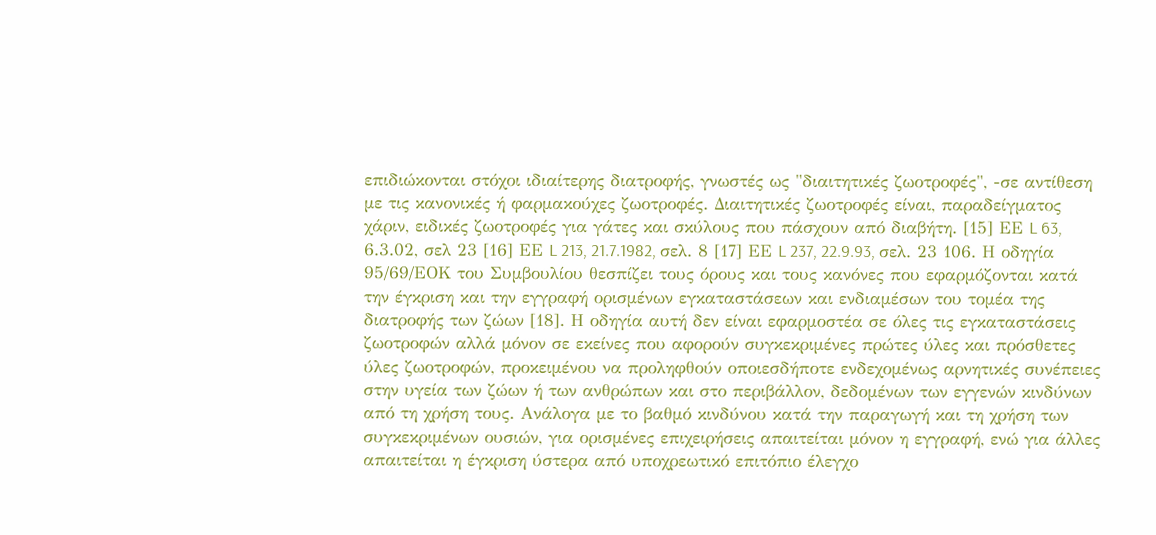επιδιώκονται στόχοι ιδιαίτερης διατροφής, γνωστές ως "διαιτητικές ζωοτροφές", -σε αντίθεση με τις κανονικές ή φαρμακούχες ζωοτροφές. Διαιτητικές ζωοτροφές είναι, παραδείγματος χάριν, ειδικές ζωοτροφές για γάτες και σκύλους που πάσχουν από διαβήτη. [15] ΕΕ L 63, 6.3.02, σελ 23 [16] ΕΕ L 213, 21.7.1982, σελ. 8 [17] ΕΕ L 237, 22.9.93, σελ. 23 106. Η οδηγία 95/69/ΕΟΚ του Συμβουλίου θεσπίζει τους όρους και τους κανόνες που εφαρμόζονται κατά την έγκριση και την εγγραφή ορισμένων εγκαταστάσεων και ενδιαμέσων του τομέα της διατροφής των ζώων [18]. Η οδηγία αυτή δεν είναι εφαρμοστέα σε όλες τις εγκαταστάσεις ζωοτροφών αλλά μόνον σε εκείνες που αφορούν συγκεκριμένες πρώτες ύλες και πρόσθετες ύλες ζωοτροφών, προκειμένου να προληφθούν οποιεσδήποτε ενδεχομένως αρνητικές συνέπειες στην υγεία των ζώων ή των ανθρώπων και στο περιβάλλον, δεδομένων των εγγενών κινδύνων από τη χρήση τους. Ανάλογα με το βαθμό κινδύνου κατά την παραγωγή και τη χρήση των συγκεκριμένων ουσιών, για ορισμένες επιχειρήσεις απαιτείται μόνον η εγγραφή, ενώ για άλλες απαιτείται η έγκριση ύστερα από υποχρεωτικό επιτόπιο έλεγχο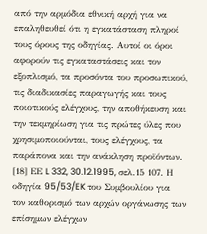από την αρμόδια εθνική αρχή για να επαληθευθεί ότι η εγκατάσταση πληροί τους όρους της οδηγίας. Αυτοί οι όροι αφορούν τις εγκαταστάσεις και τον εξοπλισμό, τα προσόντα του προσωπικού, τις διαδικασίες παραγωγής και τους ποιοτικούς ελέγχους, την αποθήκευση και την τεκμηρίωση για τις πρώτες ύλες που χρησιμοποιούνται, τους ελέγχους, τα παράπονα και την ανάκληση προϊόντων. [18] ΕΕ L 332, 30.12.1995, σελ.15 107. Η οδηγία 95/53/EK του Συμβουλίου για τον καθορισμό των αρχών οργάνωσης των επίσημων ελέγχων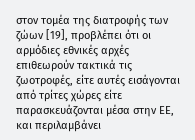στον τομέα της διατροφής των ζώων [19], προβλέπει ότι οι αρμόδιες εθνικές αρχές επιθεωρούν τακτικά τις ζωοτροφές, είτε αυτές εισάγονται από τρίτες χώρες είτε παρασκευάζονται μέσα στην ΕΕ, και περιλαμβάνει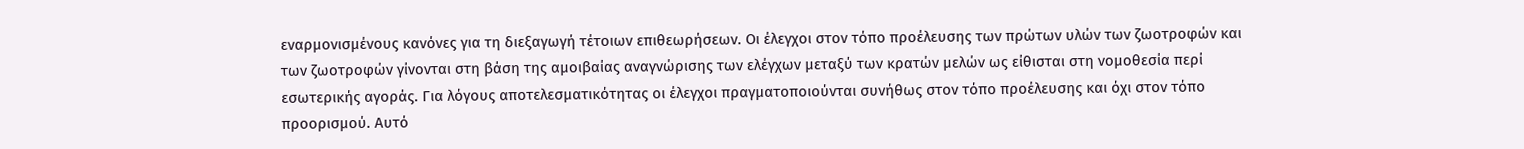εναρμονισμένους κανόνες για τη διεξαγωγή τέτοιων επιθεωρήσεων. Οι έλεγχοι στον τόπο προέλευσης των πρώτων υλών των ζωοτροφών και των ζωοτροφών γίνονται στη βάση της αμοιβαίας αναγνώρισης των ελέγχων μεταξύ των κρατών μελών ως είθισται στη νομοθεσία περί εσωτερικής αγοράς. Για λόγους αποτελεσματικότητας οι έλεγχοι πραγματοποιούνται συνήθως στον τόπο προέλευσης και όχι στον τόπο προορισμού. Αυτό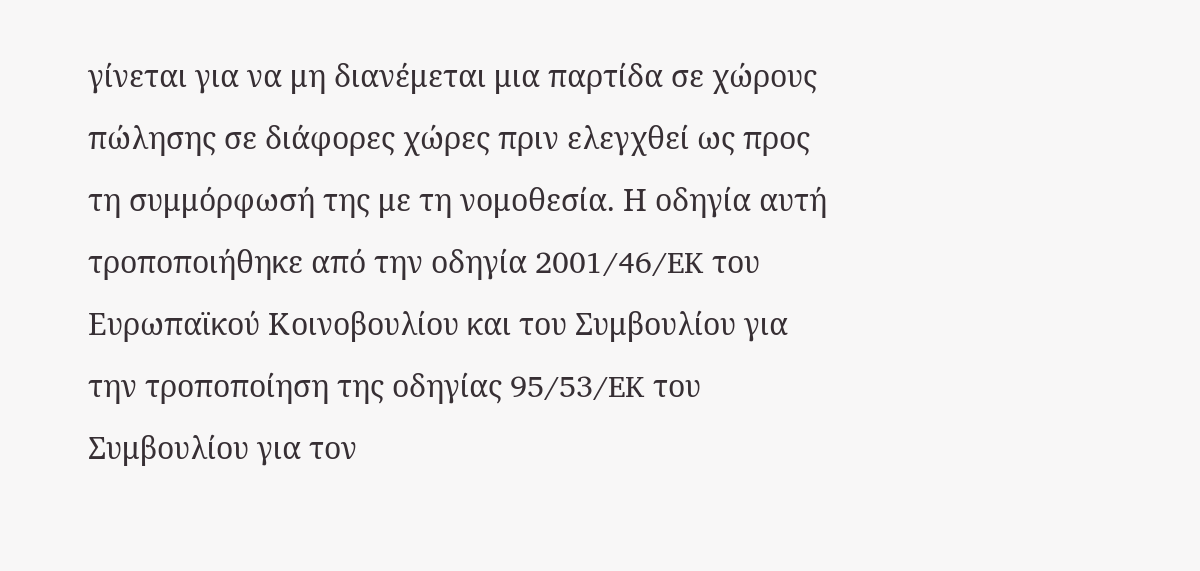γίνεται για να μη διανέμεται μια παρτίδα σε χώρους πώλησης σε διάφορες χώρες πριν ελεγχθεί ως προς τη συμμόρφωσή της με τη νομοθεσία. Η οδηγία αυτή τροποποιήθηκε από την οδηγία 2001/46/EK του Ευρωπαϊκού Κοινοβουλίου και του Συμβουλίου για την τροποποίηση της οδηγίας 95/53/EK του Συμβουλίου για τον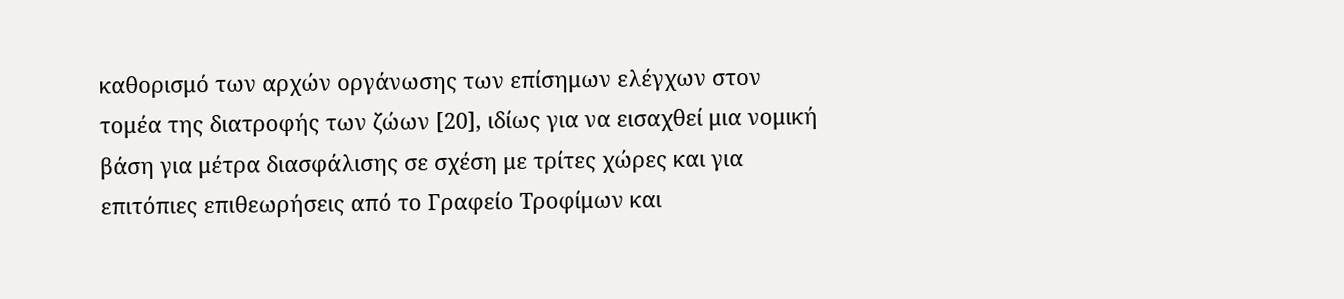καθορισμό των αρχών οργάνωσης των επίσημων ελέγχων στον τομέα της διατροφής των ζώων [20], ιδίως για να εισαχθεί μια νομική βάση για μέτρα διασφάλισης σε σχέση με τρίτες χώρες και για επιτόπιες επιθεωρήσεις από το Γραφείο Τροφίμων και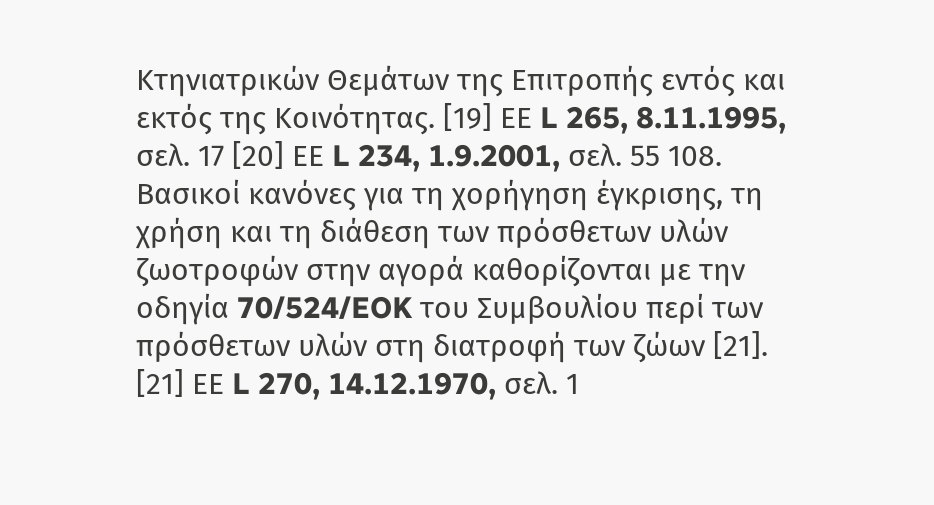Κτηνιατρικών Θεμάτων της Επιτροπής εντός και εκτός της Κοινότητας. [19] ΕΕ L 265, 8.11.1995, σελ. 17 [20] ΕΕ L 234, 1.9.2001, σελ. 55 108. Βασικοί κανόνες για τη χορήγηση έγκρισης, τη χρήση και τη διάθεση των πρόσθετων υλών ζωοτροφών στην αγορά καθορίζονται με την οδηγία 70/524/EOK του Συμβουλίου περί των πρόσθετων υλών στη διατροφή των ζώων [21]. [21] ΕΕ L 270, 14.12.1970, σελ. 1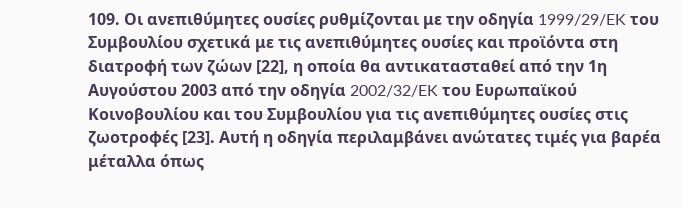109. Οι ανεπιθύμητες ουσίες ρυθμίζονται με την οδηγία 1999/29/EK του Συμβουλίου σχετικά με τις ανεπιθύμητες ουσίες και προϊόντα στη διατροφή των ζώων [22], η οποία θα αντικατασταθεί από την 1η Αυγούστου 2003 από την οδηγία 2002/32/EK του Ευρωπαϊκού Κοινοβουλίου και του Συμβουλίου για τις ανεπιθύμητες ουσίες στις ζωοτροφές [23]. Αυτή η οδηγία περιλαμβάνει ανώτατες τιμές για βαρέα μέταλλα όπως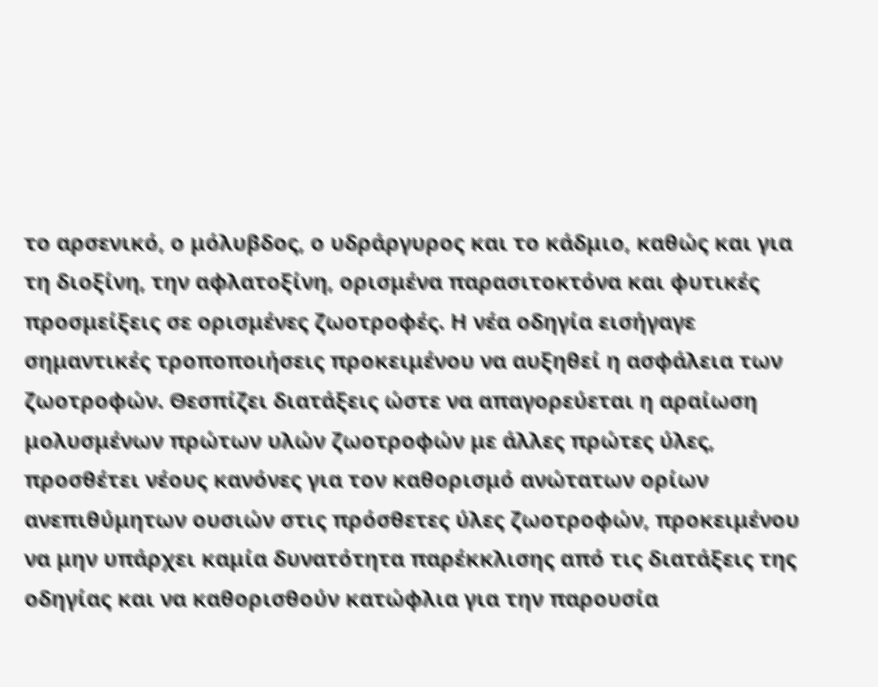το αρσενικό, ο μόλυβδος, ο υδράργυρος και το κάδμιο, καθώς και για τη διοξίνη, την αφλατοξίνη, ορισμένα παρασιτοκτόνα και φυτικές προσμείξεις σε ορισμένες ζωοτροφές. Η νέα οδηγία εισήγαγε σημαντικές τροποποιήσεις προκειμένου να αυξηθεί η ασφάλεια των ζωοτροφών. Θεσπίζει διατάξεις ώστε να απαγορεύεται η αραίωση μολυσμένων πρώτων υλών ζωοτροφών με άλλες πρώτες ύλες, προσθέτει νέους κανόνες για τον καθορισμό ανώτατων ορίων ανεπιθύμητων ουσιών στις πρόσθετες ύλες ζωοτροφών, προκειμένου να μην υπάρχει καμία δυνατότητα παρέκκλισης από τις διατάξεις της οδηγίας και να καθορισθούν κατώφλια για την παρουσία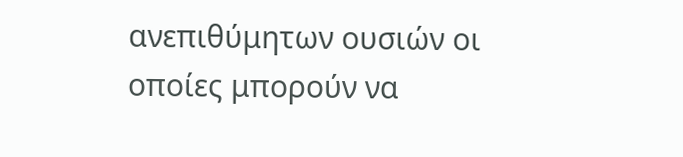ανεπιθύμητων ουσιών οι οποίες μπορούν να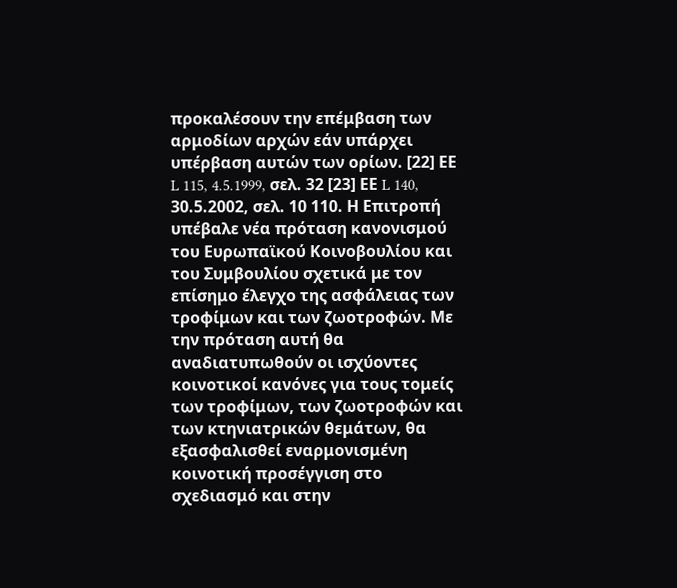προκαλέσουν την επέμβαση των αρμοδίων αρχών εάν υπάρχει υπέρβαση αυτών των ορίων. [22] ΕΕ L 115, 4.5.1999, σελ. 32 [23] ΕΕ L 140, 30.5.2002, σελ. 10 110. Η Επιτροπή υπέβαλε νέα πρόταση κανονισμού του Ευρωπαϊκού Κοινοβουλίου και του Συμβουλίου σχετικά με τον επίσημο έλεγχο της ασφάλειας των τροφίμων και των ζωοτροφών. Με την πρόταση αυτή θα αναδιατυπωθούν οι ισχύοντες κοινοτικοί κανόνες για τους τομείς των τροφίμων, των ζωοτροφών και των κτηνιατρικών θεμάτων, θα εξασφαλισθεί εναρμονισμένη κοινοτική προσέγγιση στο σχεδιασμό και στην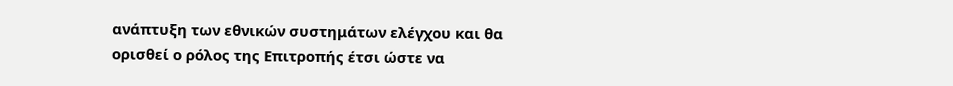ανάπτυξη των εθνικών συστημάτων ελέγχου και θα ορισθεί ο ρόλος της Επιτροπής έτσι ώστε να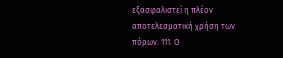εξασφαλιστεί η πλέον αποτελεσματική χρήση των πόρων. 111. Ο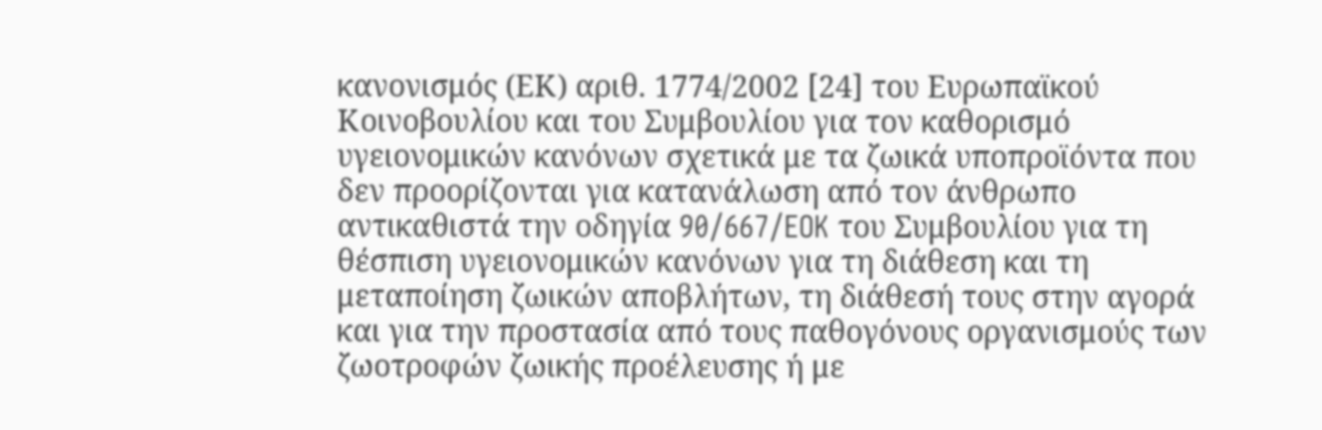κανονισμός (ΕΚ) αριθ. 1774/2002 [24] του Ευρωπαϊκού Κοινοβουλίου και του Συμβουλίου για τον καθορισμό υγειονομικών κανόνων σχετικά με τα ζωικά υποπροϊόντα που δεν προορίζονται για κατανάλωση από τον άνθρωπο αντικαθιστά την οδηγία 90/667/EOK του Συμβουλίου για τη θέσπιση υγειονομικών κανόνων για τη διάθεση και τη μεταποίηση ζωικών αποβλήτων, τη διάθεσή τους στην αγορά και για την προστασία από τους παθογόνους οργανισμούς των ζωοτροφών ζωικής προέλευσης ή με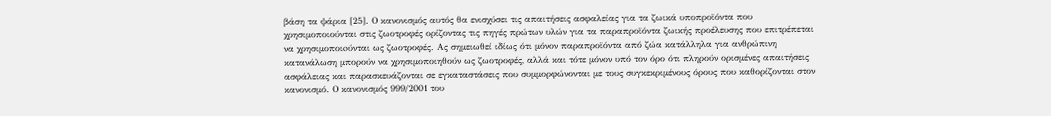βάση τα ψάρια [25]. Ο κανονισμός αυτός θα ενισχύσει τις απαιτήσεις ασφαλείας για τα ζωικά υποπροϊόντα που χρησιμοποιούνται στις ζωοτροφές ορίζοντας τις πηγές πρώτων υλών για τα παραπροϊόντα ζωικής προέλευσης που επιτρέπεται να χρησιμοποιoύνται ως ζωοτροφές. Ας σημειωθεί ιδίως ότι μόνον παραπροϊόντα από ζώα κατάλληλα για ανθρώπινη κατανάλωση μπορούν να χρησιμοποιηθούν ως ζωοτροφές, αλλά και τότε μόνον υπό τον όρο ότι πληρούν ορισμένες απαιτήσεις ασφάλειας και παρασκευάζονται σε εγκαταστάσεις που συμμορφώνονται με τους συγκεκριμένους όρους που καθορίζονται στον κανονισμό. Ο κανονισμός 999/2001 του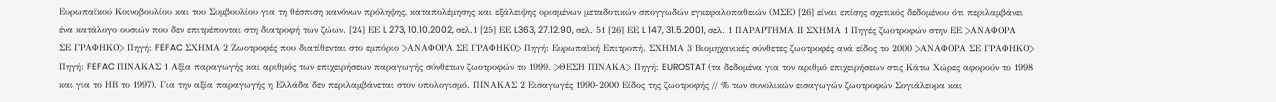Ευρωπαϊκού Κοινοβουλίου και του Συμβουλίου για τη θέσπιση κανόνων πρόληψης, καταπολέμησης και εξάλειψης ορισμένων μεταδοτικών σπογγωδών εγκεφαλοπαθειών (ΜΣΕ) [26] είναι επίσης σχετικός δεδομένου ότι περιλαμβάνει ένα κατάλογο ουσιών που δεν επιτρέπονται στη διατροφή των ζώων. [24] ΕΕ L 273, 10.10.2002, σελ.1 [25] ΕΕ L363, 27.12.90, σελ. 51 [26] ΕΕ L 147, 31.5.2001, σελ. 1 ΠΑΡΑΡΤΗΜΑ ΙΙ ΣΧΗΜΑ 1 Πηγές ζωοτροφών στην ΕΕ >ΑΝΑΦΟΡΑ ΣΕ ΓΡΑΦΗΚΟ> Πηγή: FEFAC ΣΧΗΜΑ 2 Ζωοτροφές που διατίθενται στο εμπόριο >ΑΝΑΦΟΡΑ ΣΕ ΓΡΑΦΗΚΟ> Πηγή: Ευρωπαϊκή Επιτροπή. ΣΧΗΜΑ 3 Βιομηχανικές σύνθετες ζωοτροφές ανά είδος το 2000 >ΑΝΑΦΟΡΑ ΣΕ ΓΡΑΦΗΚΟ> Πηγή: FEFAC ΠΙΝΑΚΑΣ 1 Αξία παραγωγής και αριθμός των επιχειρήσεων παραγωγής σύνθετων ζωοτροφών το 1999. >ΘΕΣΗ ΠIΝΑΚΑ> Πηγή: EUROSTAT (τα δεδομένα για τον αριθμό επιχειρήσεων στις Κάτω Χώρες αφορούν το 1998 και για το ΗΒ το 1997). Για την αξία παραγωγής η Ελλάδα δεν περιλαμβάνεται στον υπολογισμό. ΠΙΝΑΚΑΣ 2 Εισαγωγές 1990-2000 Είδος της ζωοτροφής // % των συνολικών εισαγωγών ζωοτροφών Σογιάλευρα και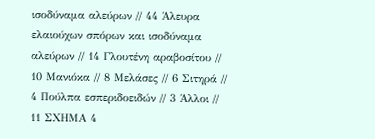ισοδύναμα αλεύρων // 44 Άλευρα ελαιούχων σπόρων και ισοδύναμα αλεύρων // 14 Γλουτένη αραβοσίτου // 10 Μανιόκα // 8 Μελάσες // 6 Σιτηρά // 4 Πούλπα εσπεριδοειδών // 3 Άλλοι // 11 ΣΧΗΜΑ 4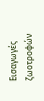Εισαγωγές ζωοτροφών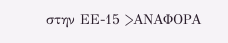στην ΕΕ-15 >ΑΝΑΦΟΡΑ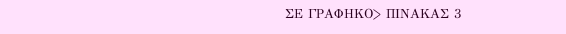ΣΕ ΓΡΑΦΗΚΟ> ΠΙΝΑΚΑΣ 3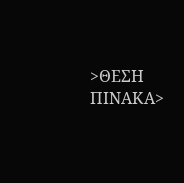>ΘΕΣΗ ΠIΝΑΚΑ>